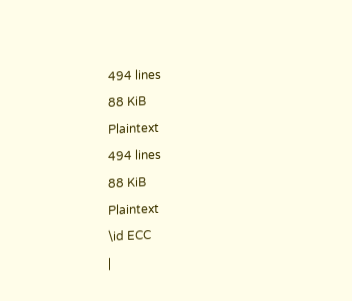494 lines
88 KiB
Plaintext
494 lines
88 KiB
Plaintext
\id ECC
|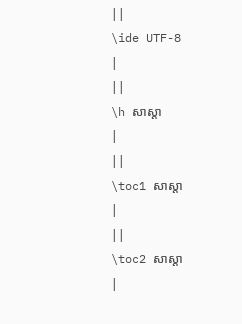||
\ide UTF-8
|
||
\h សាស្ដា
|
||
\toc1 សាស្ដា
|
||
\toc2 សាស្ដា
|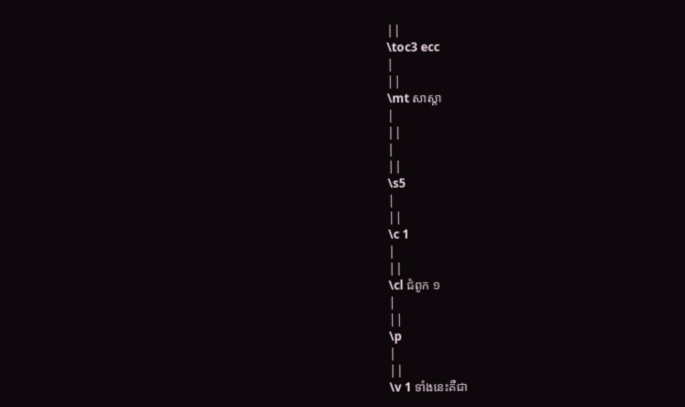||
\toc3 ecc
|
||
\mt សាស្ដា
|
||
|
||
\s5
|
||
\c 1
|
||
\cl ជំពូក ១
|
||
\p
|
||
\v 1 ទាំងនេះគឺជា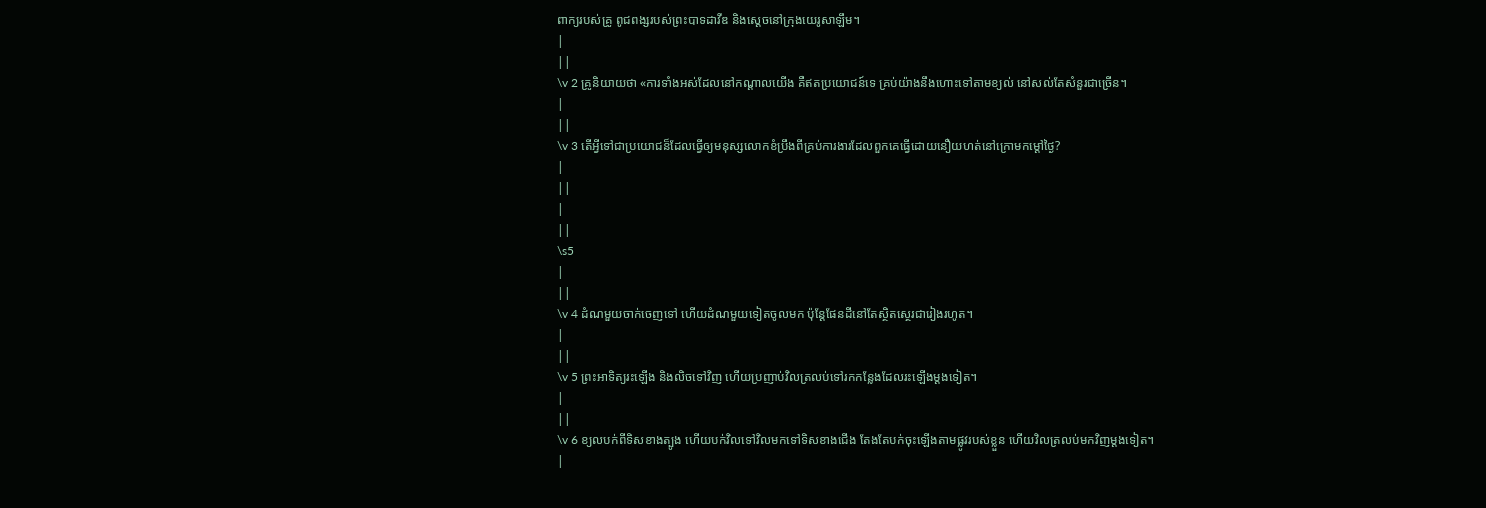ពាក្យរបស់គ្រូ ពូជពង្សរបស់ព្រះបាទដាវីឌ និងស្ដេចនៅក្រុងយេរូសាឡឹម។
|
||
\v 2 គ្រូនិយាយថា «ការទាំងអស់ដែលនៅកណ្តាលយើង គឺឥតប្រយោជន៍ទេ គ្រប់យ៉ាងនឹងហោះទៅតាមខ្យល់ នៅសល់តែសំនួរជាច្រើន។
|
||
\v 3 តើអ្វីទៅជាប្រយោជន៏ដែលធ្វើឲ្យមនុស្សលោកខំប្រឹងពីគ្រប់ការងារដែលពួកគេធ្វើដោយនឿយហត់នៅក្រោមកម្ដៅថ្ងៃ?
|
||
|
||
\s5
|
||
\v 4 ដំណមួយចាក់ចេញទៅ ហើយដំណមួយទៀតចូលមក ប៉ុន្តែផែនដីនៅតែស្ថិតសេ្ថរជារៀងរហូត។
|
||
\v 5 ព្រះអាទិត្យរះឡើង និងលិចទៅវិញ ហើយប្រញាប់វិលត្រលប់ទៅរកកន្លែងដែលរះឡើងម្ដងទៀត។
|
||
\v 6 ខ្យលបក់ពីទិសខាងត្បូង ហើយបក់វិលទៅវិលមកទៅទិសខាងជើង តែងតែបក់ចុះឡើងតាមផ្លូវរបស់ខ្លួន ហើយវិលត្រលប់មកវិញម្ដងទៀត។
|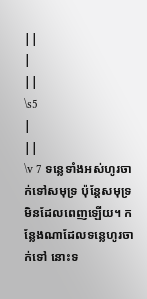||
|
||
\s5
|
||
\v 7 ទន្លេទាំងអស់ហូរចាក់ទៅសមុទ្រ ប៉ុន្តែសមុទ្រមិនដែលពេញឡើយ។ កន្លែងណាដែលទន្លេហូរចាក់ទៅ នោះទ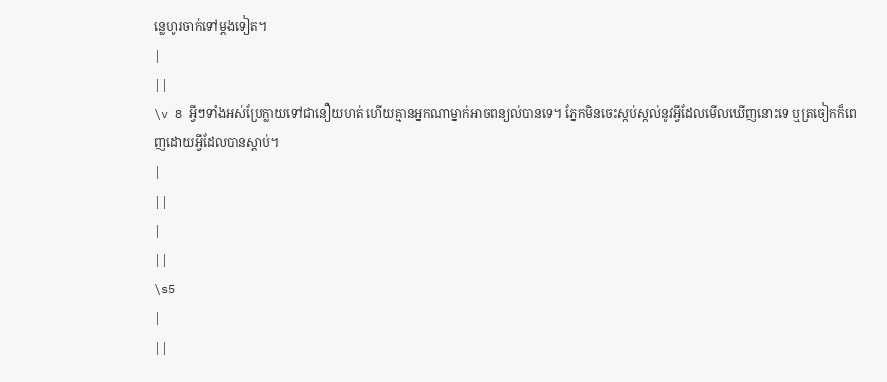ន្លេហូរចាក់ទៅម្ដងទៀត។
|
||
\v 8 អ្វីៗទាំងអស់ប្រែក្លាយទៅជានឿយហត់ ហើយគ្មានអ្នកណាម្នាក់អាចពន្យល់បានទេ។ ភ្នែកមិនចេះស្កប់ស្កល់នូវអ្វីដែលមើលឃើញនោះទេ ឬត្រចៀកក៏ពេញដោយអ្វីដែលបានស្ដាប់។
|
||
|
||
\s5
|
||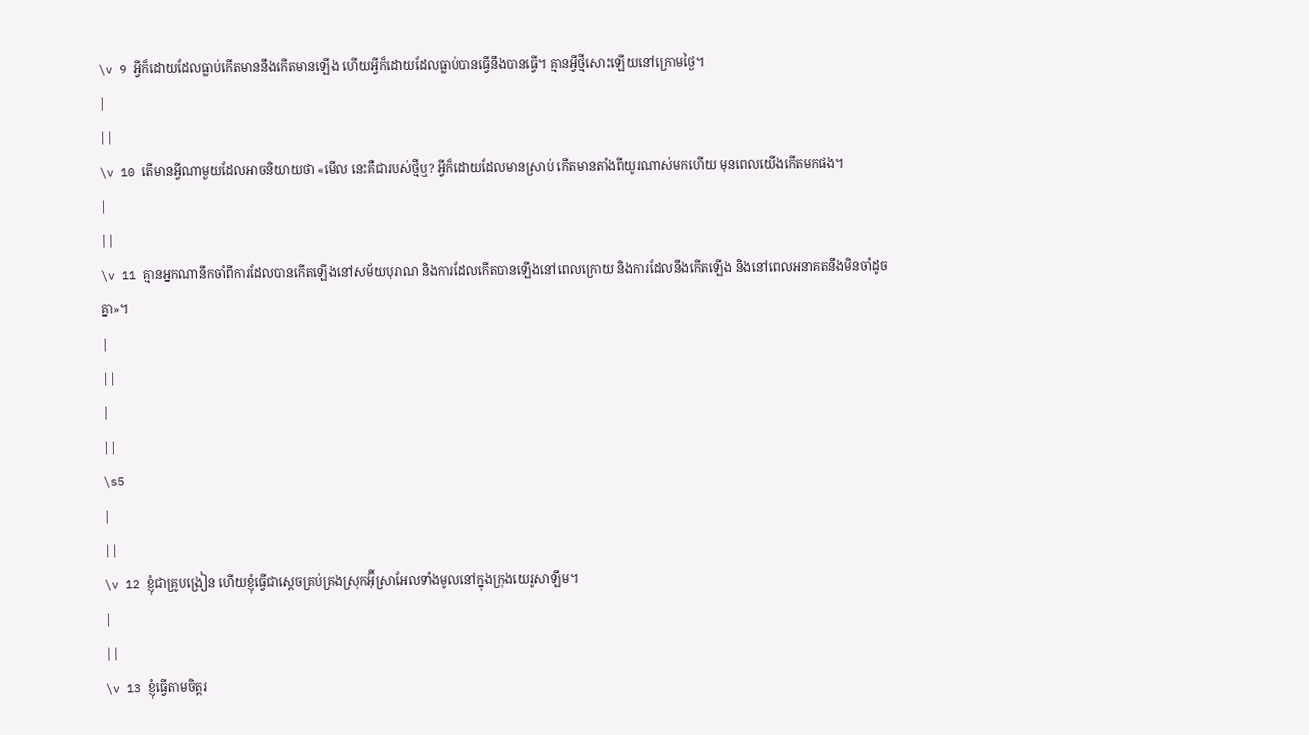\v 9 អ្វីក៏ដោយដែលធ្លាប់កើតមាននឹងកើតមានឡើង ហើយអ្វីក៏ដោយដែលធ្លាប់បានធ្វើនឹងបានធ្វើ។ គ្មានអ្វីថ្មីសោះឡើយនៅក្រោមថ្ងៃ។
|
||
\v 10 តើមានអ្វីណាមួយដែលអាចនិយាយថា «មើល នេះគឺជារបស់ថ្មីឬ? អ្វីក៏ដោយដែលមានស្រាប់ កើតមានតាំងពីយូរណាស់មកហើយ មុនពេលយើងកើតមកផង។
|
||
\v 11 គ្មានអ្នកណានឹកចាំពីការដែលបានកើតឡើងនៅសម័យបុរាណ និងការដែលកើតបានឡើងនៅពេលក្រោយ និងការដែលនឹងកើតឡើង និងនៅពេលអនាគតនឹងមិនចាំដូចគ្នា»។
|
||
|
||
\s5
|
||
\v 12 ខ្ញុំជាគ្រូបង្រៀន ហើយខ្ញុំធ្វើជាស្ដេចគ្រប់គ្រងស្រុកអ៊ុីស្រាអែលទាំងមូលនៅក្នុងក្រុងយេរូសាឡឹម។
|
||
\v 13 ខ្ញុំធ្វើតាមចិត្តរ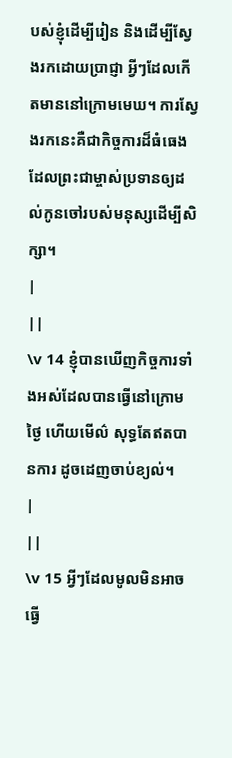បស់ខ្ញុំដើម្បីរៀន និងដើម្បីស្វែងរកដោយប្រាជ្ញា អ្វីៗដែលកើតមាននៅក្រោមមេឃ។ ការស្វែងរកនេះគឺជាកិច្ចការដ៏ធំធេងដែលព្រះជាម្ចាស់ប្រទានឲ្យដល់កូនចៅរបស់មនុស្សដើម្បីសិក្សា។
|
||
\v 14 ខ្ញុំបានឃើញកិច្ចការទាំងអស់ដែលបានធ្វើនៅក្រោមថ្ងៃ ហើយមើល៌ សុទ្ធតែឥតបានការ ដូចដេញចាប់ខ្យល់។
|
||
\v 15 អ្វីៗដែលមូលមិនអាចធ្វើ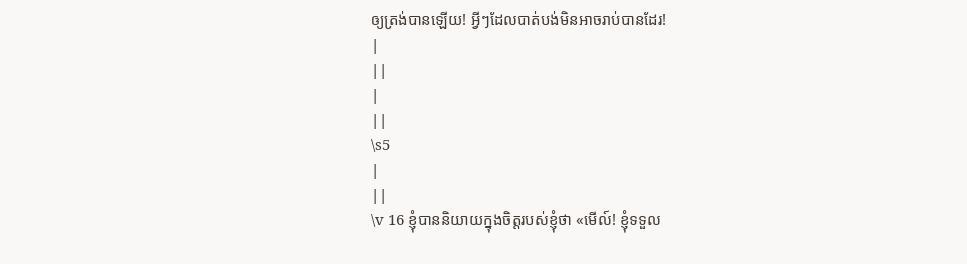ឲ្យត្រង់បានឡើយ! អ្វីៗដែលបាត់បង់មិនអាចរាប់បានដែរ!
|
||
|
||
\s5
|
||
\v 16 ខ្ញុំបាននិយាយក្នុងចិត្តរបស់ខ្ញុំថា «មើល៍! ខ្ញុំទទួល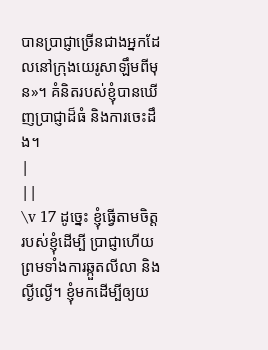បានប្រាជ្ញាច្រើនជាងអ្នកដែលនៅក្រុងយេរូសាឡឹមពីមុន»។ គំនិតរបស់ខ្ញុំបានឃើញប្រាជ្ញាដ៏ធំ និងការចេះដឹង។
|
||
\v 17 ដូច្នេះ ខ្ញុំធ្វើតាមចិត្តរបស់ខ្ញុំដើម្បី ប្រាជ្ញាហើយព្រមទាំងការឆ្កួតលីលា និងល្ងីល្ងើ។ ខ្ញុំមកដើម្បីឲ្យយ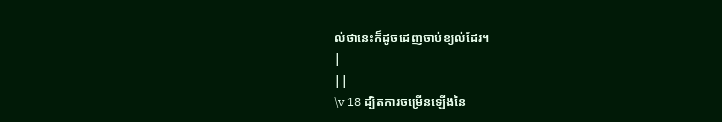ល់ថានេះក៏ដូចដេញចាប់ខ្យល់ដែរ។
|
||
\v 18 ដ្បិតការចម្រើនឡើងនៃ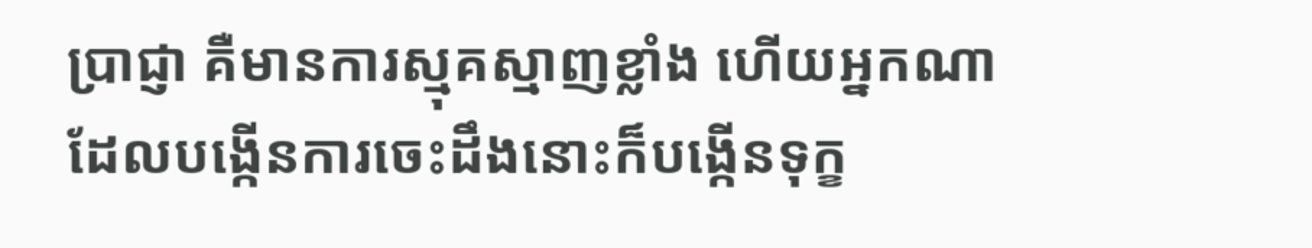ប្រាជ្ញា គឺមានការស្មុគស្មាញខ្លាំង ហើយអ្នកណាដែលបង្កើនការចេះដឹងនោះក៏បង្កើនទុក្ខ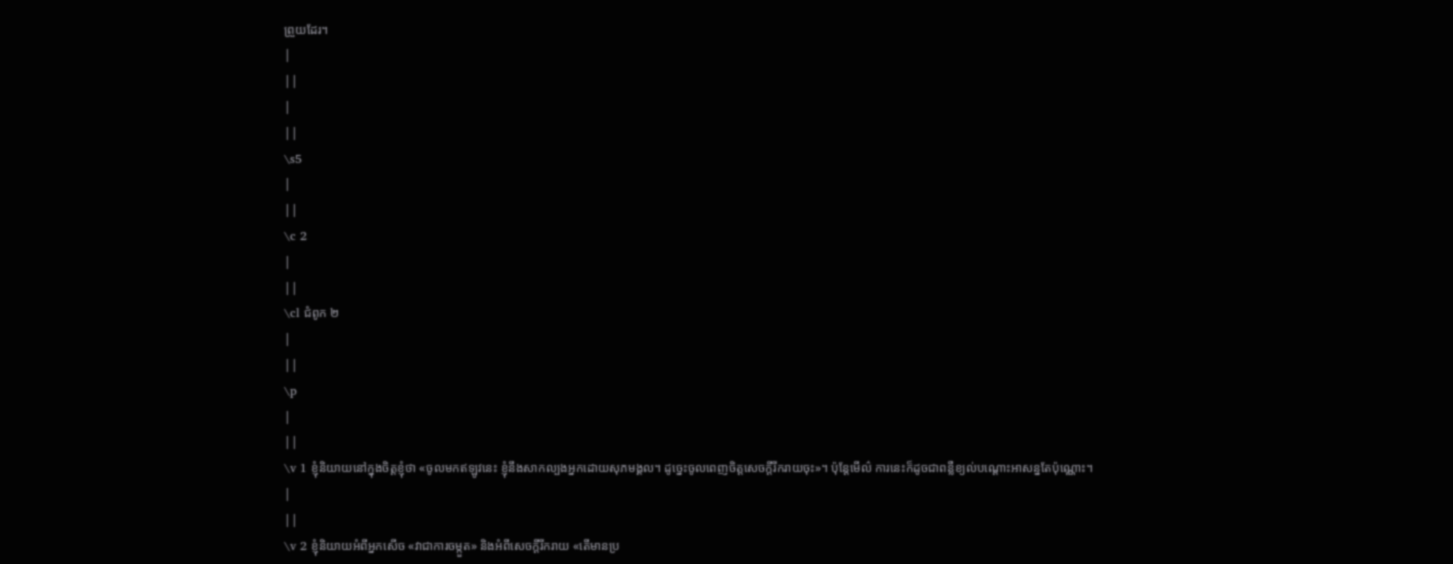ព្រួយដែរ។
|
||
|
||
\s5
|
||
\c 2
|
||
\cl ជំពូក ២
|
||
\p
|
||
\v 1 ខ្ញុំនិយាយនៅក្នុងចិត្តខ្ញុំថា «ចូលមកឥឡូវនេះ ខ្ញុំនឹងសាកល្បងអ្នកដោយសុភមង្គល។ ដូច្នេះចូលពេញចិត្តសេចក្ដីរីករាយចុះ»។ ប៉ុន្ដែមើល៌ ការនេះក៏ដូចជាពន្លឺខ្យល់បណ្ដោះអាសន្នតែប៉ុណ្ណោះ។
|
||
\v 2 ខ្ញុំនិយាយអំពីអ្នកសើច «វាជាការចម្កួត» និងអំពីសេចក្ដីរីករាយ «តើមានប្រ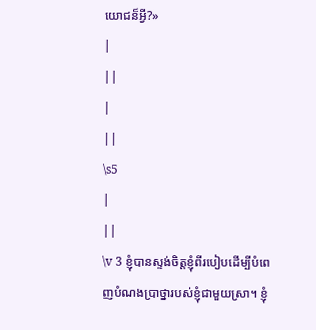យោជន៏អ្វី?»
|
||
|
||
\s5
|
||
\v 3 ខ្ញុំបានស្ទង់ចិត្តខ្ញុំពីរបៀបដើម្បីបំពេញបំណងប្រាថ្នារបស់ខ្ញុំជាមួយស្រា។ ខ្ញុំ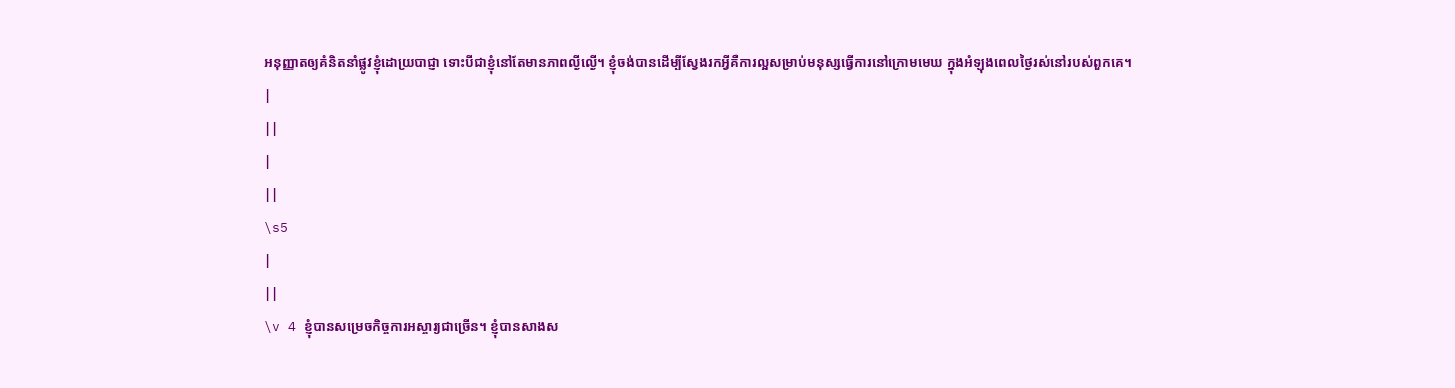អនុញ្ញាតឲ្យគំនិតនាំផ្លូវខ្ញុំដោយ្របាជ្ញា ទោះបីជាខ្ញុំនៅតែមានភាពល្ងីល្ងើ។ ខ្ញុំចង់បានដើម្បីស្វែងរកអ្វីគឺការល្អសម្រាប់មនុស្សធ្វើការនៅក្រោមមេឃ ក្នុងអំឡុងពេលថ្ងៃរស់នៅរបស់ពួកគេ។
|
||
|
||
\s5
|
||
\v 4 ខ្ញុំបានសម្រេចកិច្ចការអស្ចារ្យជាច្រើន។ ខ្ញុំបានសាងស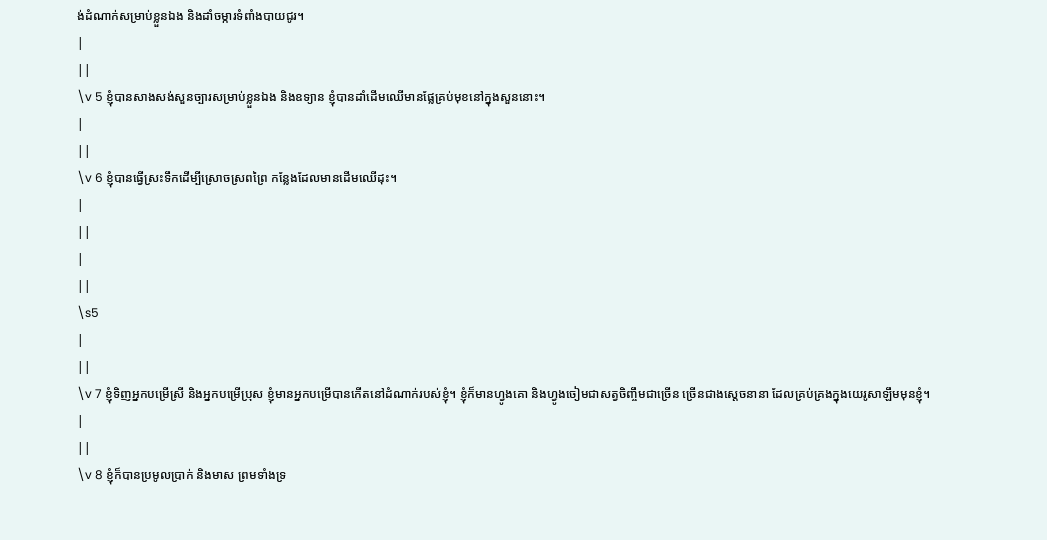ង់ដំណាក់សម្រាប់ខ្លួនឯង និងដាំចម្ការទំពាំងបាយជូរ។
|
||
\v 5 ខ្ញុំបានសាងសង់សួនច្បារសម្រាប់ខ្លួនឯង និងឧទ្យាន ខ្ញុំបានដាំដើមឈើមានផ្លែគ្រប់មុខនៅក្នុងសួននោះ។
|
||
\v 6 ខ្ញុំបានធ្វើស្រះទឹកដើម្បីស្រោចស្រពព្រៃ កន្លែងដែលមានដើមឈើដុះ។
|
||
|
||
\s5
|
||
\v 7 ខ្ញុំទិញអ្នកបម្រើស្រី និងអ្នកបម្រើប្រុស ខ្ញុំមានអ្នកបម្រើបានកើតនៅដំណាក់របស់ខ្ញុំ។ ខ្ញុំក៏មានហ្វូងគោ និងហ្វូងចៀមជាសត្វចិញ្ចឹមជាច្រើន ច្រើនជាងស្ដេចនានា ដែលគ្រប់គ្រងក្នុងយេរូសាឡឹមមុនខ្ញុំ។
|
||
\v 8 ខ្ញុំក៏បានប្រមូលប្រាក់ និងមាស ព្រមទាំងទ្រ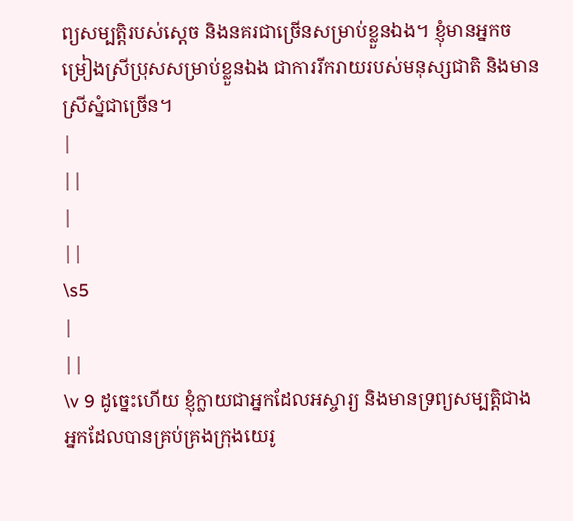ព្យសម្បតិ្តរបស់ស្ដេច និងនគរជាច្រើនសម្រាប់ខ្លួនឯង។ ខ្ញុំមានអ្នកចម្រៀងស្រីប្រុសសម្រាប់ខ្លួនឯង ជាការរីករាយរបស់មនុស្សជាតិ និងមានស្រីស្នំជាច្រើន។
|
||
|
||
\s5
|
||
\v 9 ដូច្នេះហើយ ខ្ញុំក្លាយជាអ្នកដែលអស្ចារ្យ និងមានទ្រព្យសម្បតិ្តជាង អ្នកដែលបានគ្រប់គ្រងក្រុងយេរូ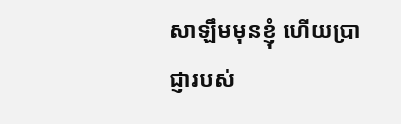សាឡឹមមុនខ្ញុំ ហើយប្រាជ្ញារបស់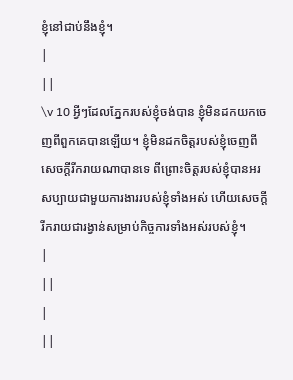ខ្ញុំនៅជាប់នឹងខ្ញុំ។
|
||
\v 10 អ្វីៗដែលភ្នែករបស់ខ្ញុំចង់បាន ខ្ញុំមិនដកយកចេញពីពួកគេបានឡើយ។ ខ្ញុំមិនដកចិត្តរបស់ខ្ញុំចេញពីសេចក្ដីរីករាយណាបានទេ ពីព្រោះចិត្តរបស់ខ្ញុំបានអរសប្បាយជាមួយការងាររបស់ខ្ញុំទាំងអស់ ហើយសេចក្ដីរីករាយជារង្វាន់សម្រាប់កិច្ចការទាំងអស់របស់ខ្ញុំ។
|
||
|
||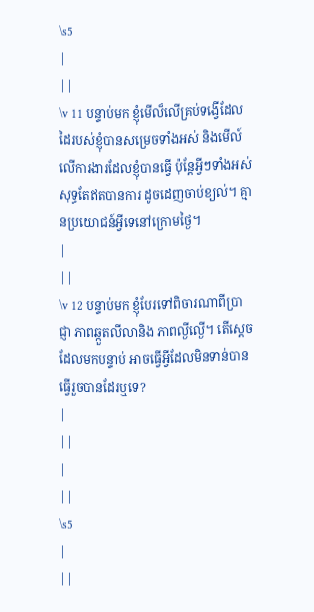\s5
|
||
\v 11 បន្ទាប់មក ខ្ញុំមើល៏លើគ្រប់ទង្វើដែលដៃរបស់ខ្ញុំបានសម្រេចទាំងអស់ និងមើល៍លើការងារដែលខ្ញុំបានធ្វើ ប៉ុន្តែអ្វីៗទាំងអស់សុទ្ធតែឥតបានការ ដូចដេញចាប់ខ្យល់។ គ្មានប្រយោជន៍អ្វីទេនៅក្រោមថ្ងៃ។
|
||
\v 12 បន្ទាប់មក ខ្ញុំបែរទៅពិចារណាពីប្រាជ្ញា ភាពឆ្កួតលីលានិង ភាពល្ងីល្ងើ។ តើស្ដេចដែលមកបន្ទាប់ អាចធ្វើអ្វីដែលមិនទាន់បានធ្វើរួចបានដែរឬទេ?
|
||
|
||
\s5
|
||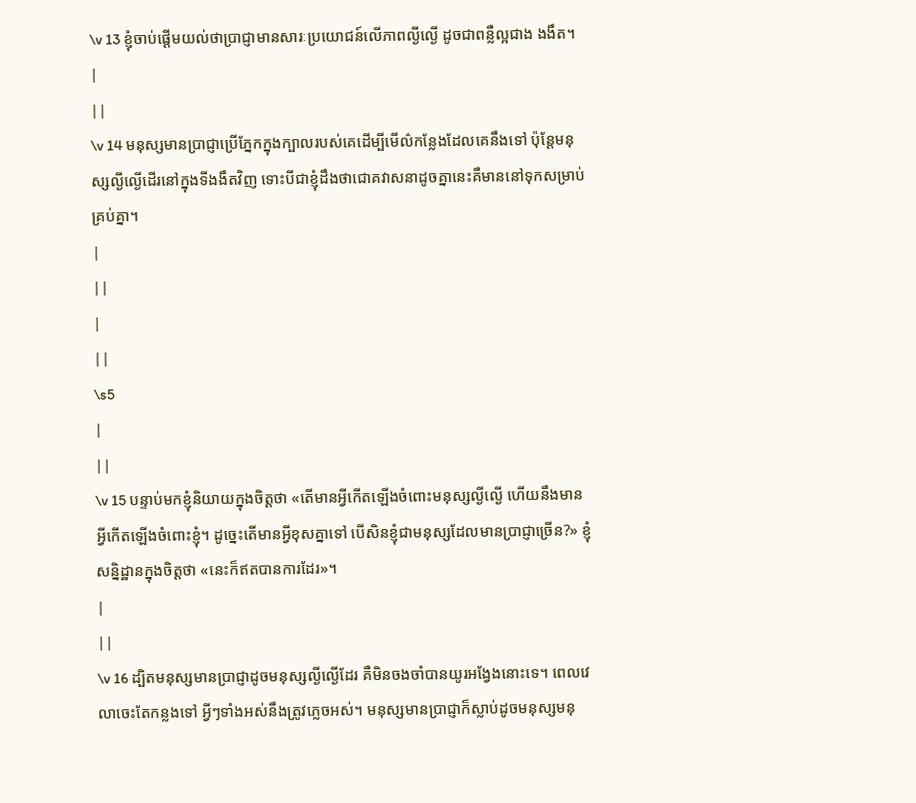\v 13 ខ្ញុំចាប់ផ្ដើមយល់ថាប្រាជ្ញាមានសារៈប្រយោជន៍លើភាពល្ងីល្ងើ ដូចជាពន្លឺល្អជាង ងងឹត។
|
||
\v 14 មនុស្សមានប្រាជ្ញាប្រើភ្នែកក្នុងក្បាលរបស់គេដើម្បីមើល៌កន្លែងដែលគេនឹងទៅ ប៉ុន្ដែមនុស្សល្ងីល្ងើដើរនៅក្នុងទីងងឹតវិញ ទោះបីជាខ្ញុំដឹងថាជោគវាសនាដូចគ្នានេះគឺមាននៅទុកសម្រាប់គ្រប់គ្នា។
|
||
|
||
\s5
|
||
\v 15 បន្ទាប់មកខ្ញុំនិយាយក្នុងចិត្តថា «តើមានអ្វីកើតឡើងចំពោះមនុស្សល្ងីល្ងើ ហើយនឹងមានអ្វីកើតឡើងចំពោះខ្ញុំ។ ដូច្នេះតើមានអ្វីខុសគ្នាទៅ បើសិនខ្ញុំជាមនុស្សដែលមានប្រាជ្ញាច្រើន?» ខ្ញុំសន្និដ្ឋានក្នុងចិត្តថា «នេះក៏ឥតបានការដែរ»។
|
||
\v 16 ដ្បិតមនុស្សមានប្រាជ្ញាដូចមនុស្សល្ងីល្ងើដែរ គឺមិនចងចាំបានយូរអង្វែងនោះទេ។ ពេលវេលាចេះតែកន្លងទៅ អ្វីៗទាំងអស់នឹងត្រូវភ្លេចអស់។ មនុស្សមានប្រាជ្ញាក៏ស្លាប់ដូចមនុស្សមនុ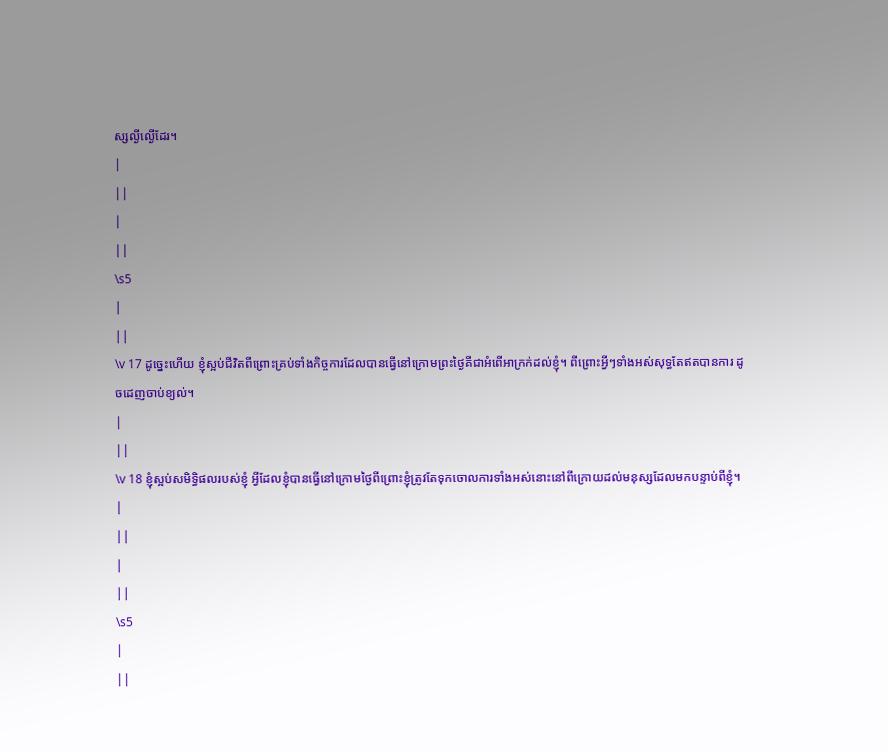ស្សល្ងីល្ងើដែរ។
|
||
|
||
\s5
|
||
\v 17 ដូច្នេះហើយ ខ្ញុំស្អប់ជីវិតពីព្រោះគ្រប់ទាំងកិច្ចការដែលបានធ្វើនៅក្រោមព្រះថ្ងៃគីជាអំពើអាក្រក់ដល់ខ្ញុំ។ ពីព្រោះអ្វីៗទាំងអស់សុទ្ធតែឥតបានការ ដូចដេញចាប់ខ្យល់។
|
||
\v 18 ខ្ញុំស្អប់សមិទ្ធិផលរបស់ខ្ញុំ អ្វីដែលខ្ញុំបានធ្វើនៅក្រោមថ្ងៃពីព្រោះខ្ញុំត្រូវតែទុកចោលការទាំងអស់នោះនៅពីក្រោយដល់មនុស្សដែលមកបន្ទាប់ពីខ្ញុំ។
|
||
|
||
\s5
|
||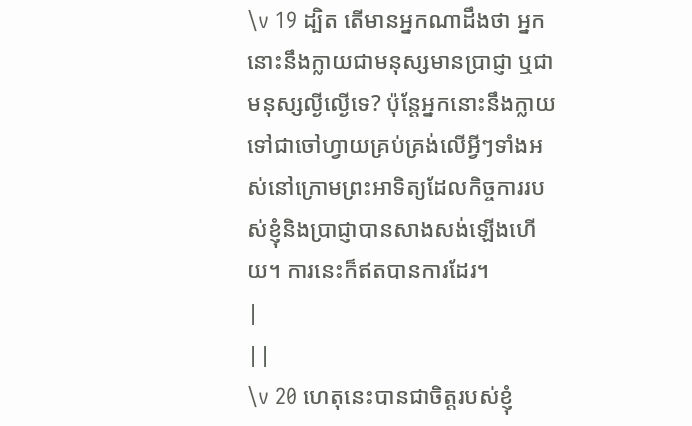\v 19 ដ្បិត តើមានអ្នកណាដឹងថា អ្នកនោះនឹងក្លាយជាមនុស្សមានប្រាជ្ញា ឬជាមនុស្សល្ងីល្ងើទេ? ប៉ុន្ដែអ្នកនោះនឹងក្លាយទៅជាចៅហ្វាយគ្រប់គ្រង់លើអ្វីៗទាំងអស់នៅក្រោមព្រះអាទិត្យដែលកិច្ចការរបស់ខ្ញុំនិងប្រាជ្ញាបានសាងសង់ឡើងហើយ។ ការនេះក៏ឥតបានការដែរ។
|
||
\v 20 ហេតុនេះបានជាចិត្តរបស់ខ្ញុំ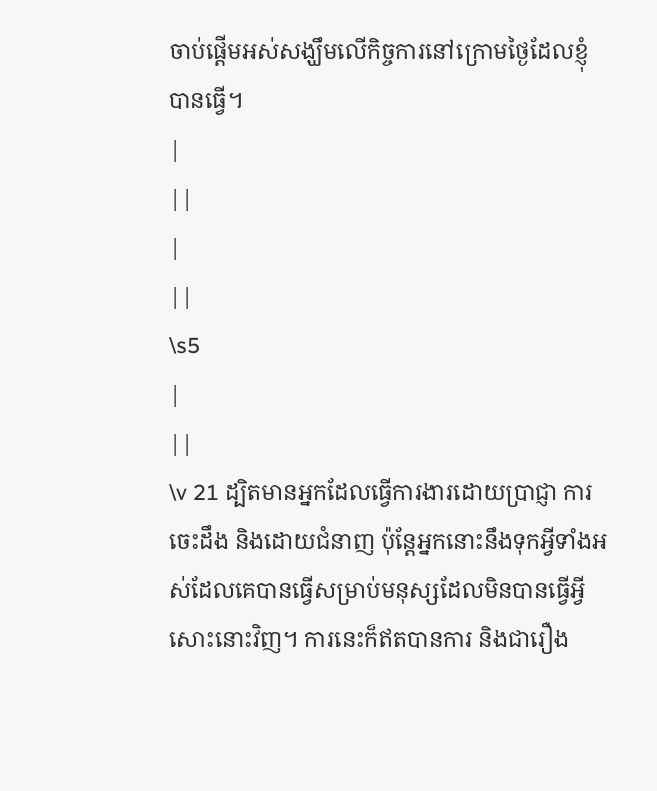ចាប់ផ្ដើមអស់សង្ឃឹមលើកិច្ចការនៅក្រោមថ្ងៃដែលខ្ញុំបានធ្វើ។
|
||
|
||
\s5
|
||
\v 21 ដ្បិតមានអ្នកដែលធ្វើការងារដោយប្រាជ្ញា ការចេះដឹង និងដោយជំនាញ ប៉ុន្ដែអ្នកនោះនឹងទុកអ្វីទាំងអស់ដែលគេបានធ្វើសម្រាប់មនុស្សដែលមិនបានធ្វើអ្វីសោះនោះវិញ។ ការនេះក៏ឥតបានការ និងជារឿង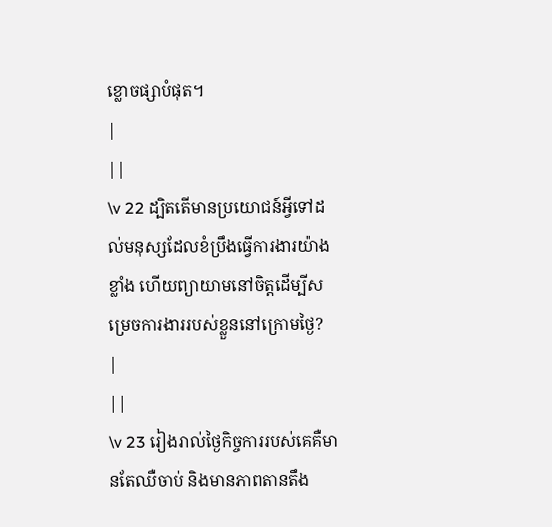ខ្លោចផ្សាបំផុត។
|
||
\v 22 ដ្បិតតើមានប្រយោជន៍អ្វីទៅដល់មនុស្សដែលខំប្រឹងធ្វើការងារយ៉ាងខ្លាំង ហើយព្យាយាមនៅចិត្តដើម្បីសម្រេចការងាររបស់ខ្លួននៅក្រោមថ្ងៃ?
|
||
\v 23 រៀងរាល់ថ្ងៃកិច្ចការរបស់គេគឺមានតែឈឺចាប់ និងមានភាពតានតឹង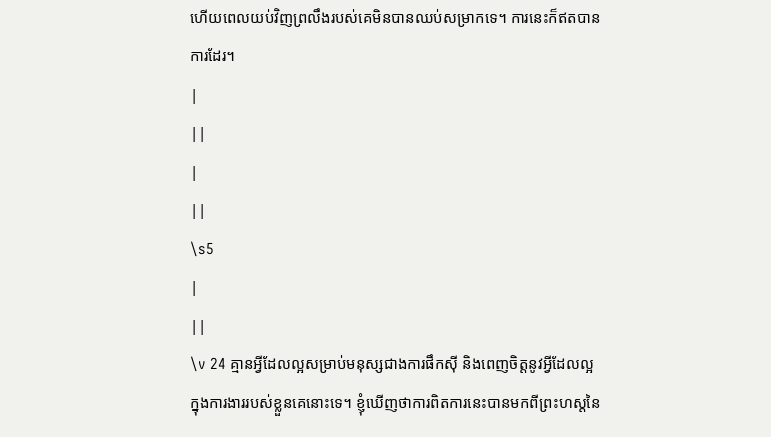ហើយពេលយប់វិញព្រលឹងរបស់គេមិនបានឈប់សម្រាកទេ។ ការនេះក៏ឥតបានការដែរ។
|
||
|
||
\s5
|
||
\v 24 គ្មានអ្វីដែលល្អសម្រាប់មនុស្សជាងការផឹកស៊ី និងពេញចិត្តនូវអ្វីដែលល្អក្នុងការងាររបស់ខ្លួនគេនោះទេ។ ខ្ញុំឃើញថាការពិតការនេះបានមកពីព្រះហស្តនៃ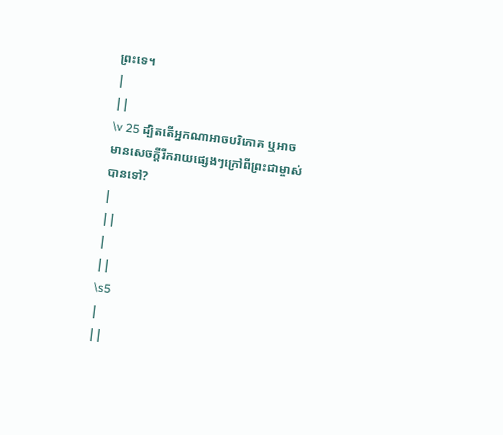ព្រះទេ។
|
||
\v 25 ដ្បិតតើអ្នកណាអាចបរិភោគ ឬអាចមានសេចក្ដីរីករាយផ្សេងៗក្រៅពីព្រះជាម្ចាស់បានទៅ?
|
||
|
||
\s5
|
||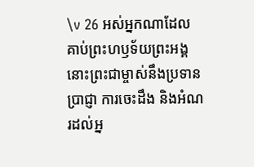\v 26 អស់អ្នកណាដែលគាប់ព្រះហឫទ័យព្រះអង្គ នោះព្រះជាម្ចាស់នឹងប្រទានប្រាជ្ញា ការចេះដឹង និងអំណរដល់អ្ន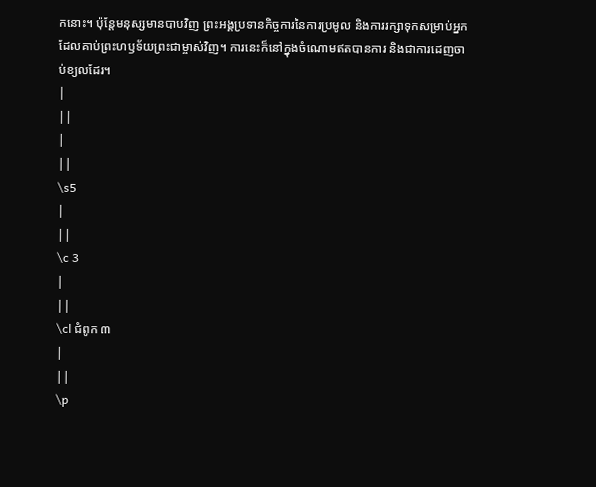កនោះ។ ប៉ុន្ដែមនុស្សមានបាបវិញ ព្រះអង្គប្រទានកិច្ចការនៃការប្រមូល និងការរក្សាទុកសម្រាប់អ្នកដែលគាប់ព្រះហឫទ័យព្រះជាម្ចាស់វិញ។ ការនេះក៏នៅក្នុងចំណោមឥតបានការ និងជាការដេញចាប់ខ្យលដែរ។
|
||
|
||
\s5
|
||
\c 3
|
||
\cl ជំពូក ៣
|
||
\p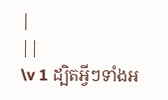|
||
\v 1 ដ្បិតអ្វីៗទាំងអ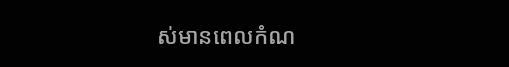ស់មានពេលកំណ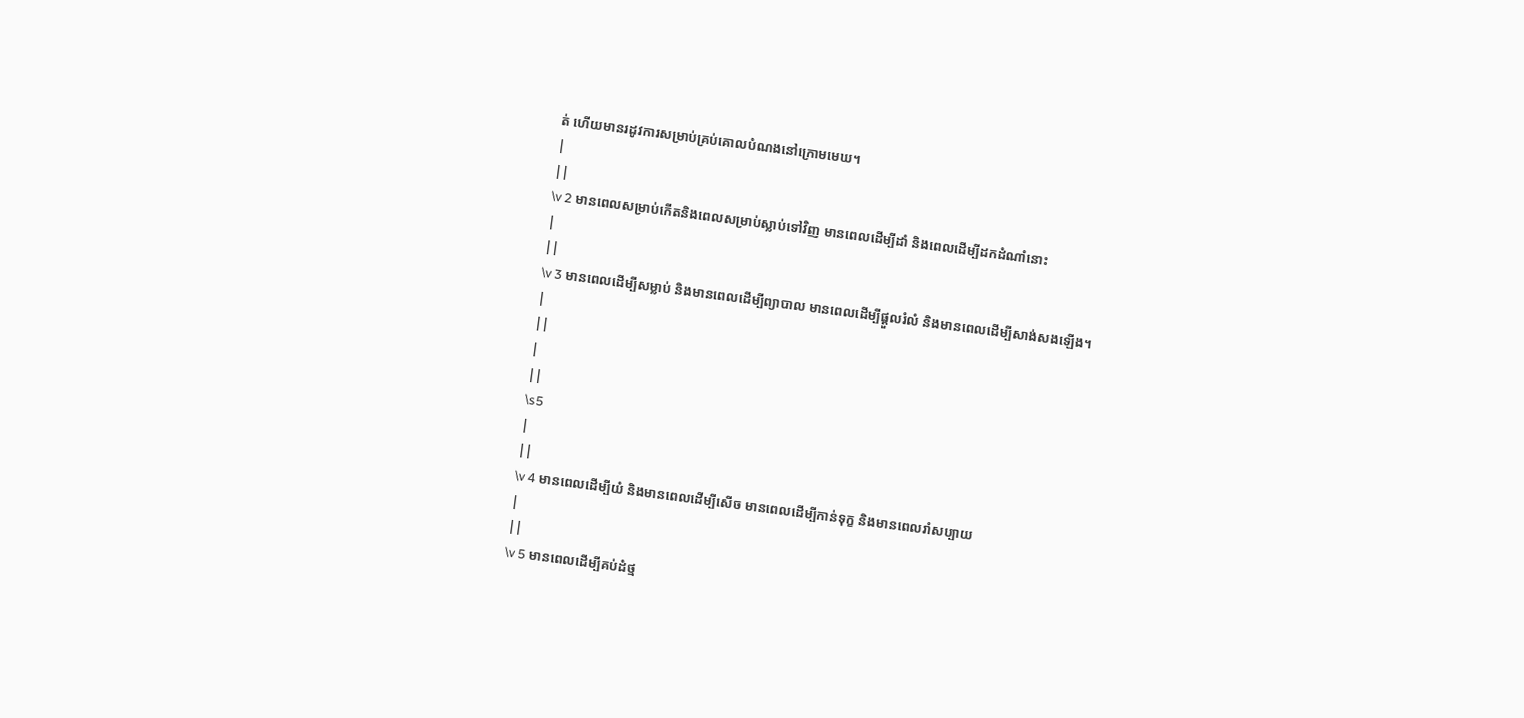ត់ ហើយមានរដូវការសម្រាប់គ្រប់គោលបំណងនៅក្រោមមេឃ។
|
||
\v 2 មានពេលសម្រាប់កើតនិងពេលសម្រាប់ស្លាប់ទៅវិញ មានពេលដើម្បីដាំ និងពេលដើម្បីដកដំណាំនោះ
|
||
\v 3 មានពេលដើម្បីសម្លាប់ និងមានពេលដើម្បីព្យាបាល មានពេលដើម្បីផ្ដួលរំលំ និងមានពេលដើម្បីសាង់សងឡើង។
|
||
|
||
\s5
|
||
\v 4 មានពេលដើម្បីយំ និងមានពេលដើម្បីសើច មានពេលដើម្បីកាន់ទុក្ខ និងមានពេលរាំសប្បាយ
|
||
\v 5 មានពេលដើម្បីគប់ដំថ្ម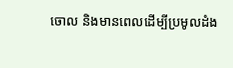ចោល និងមានពេលដើម្បីប្រមូលដំង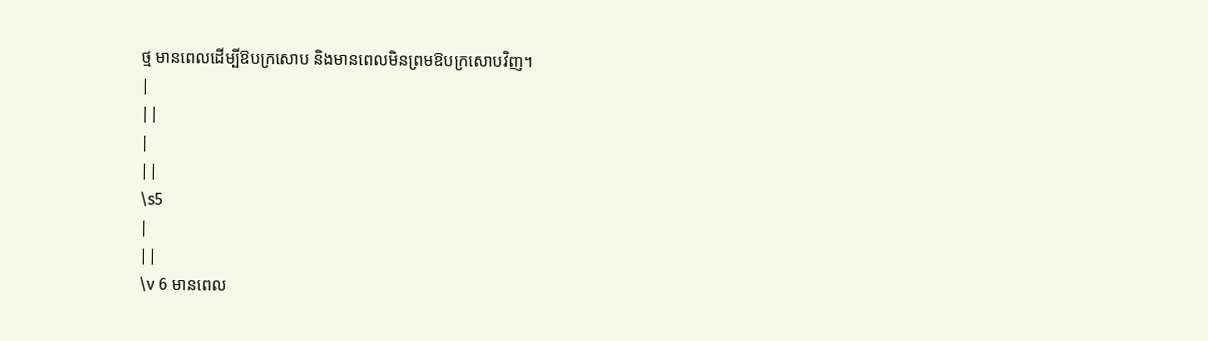ថ្ម មានពេលដើម្បីឱបក្រសោប និងមានពេលមិនព្រមឱបក្រសោបវិញ។
|
||
|
||
\s5
|
||
\v 6 មានពេល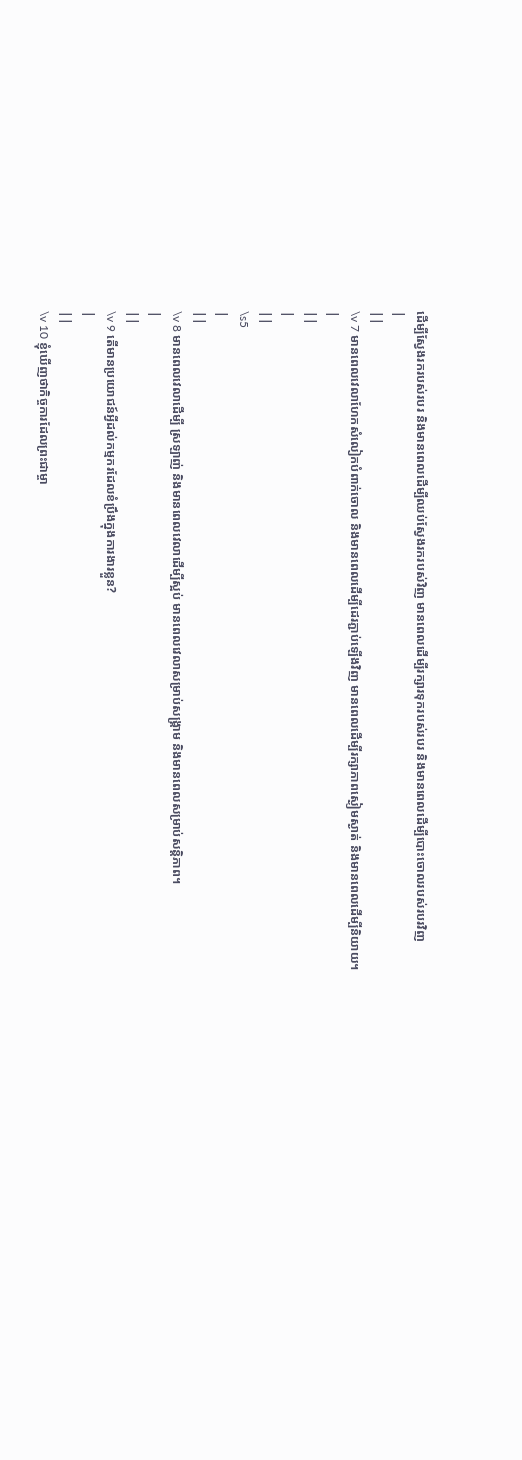ដើម្បីស្វែងរករបស់របរ និងមានពេលដើម្បីឈប់ស្វែងរករបស់វិញ មានពេលដើម្បីរក្សារទុករបស់របរ និងមានពេលដើម្បីបោះចោលរបស់របរវិញ
|
||
\v 7 មានពេលវេលាហែកសំលៀកបំពាក់ចោល និងមានពេលដើម្បីដេរភ្ជាប់ឡើងវិញ មានពេលដើម្បីរក្សាភាពស្ងៀមស្ងាត់ និងមានពេលដើម្បីនិយាយ។
|
||
|
||
\s5
|
||
\v 8 មានពេលវេលាដើម្បី ស្រឡាញ់ និងមានពេលវេលាដើម្បីស្អប់ មានពេលវេលាសម្រាប់សង្គ្រាម និងមានពេលសម្រាប់សន្តិភាព។
|
||
\v 9 តើមានប្រយោជន៍អ្វីដល់កម្មករដែលខំប្រឹងក្នុងការងារខ្លួន?
|
||
\v 10 ខ្ញុំឃើញថាកិច្ចការដែលព្រះជាម្ចា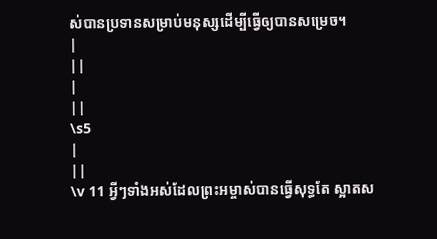ស់បានប្រទានសម្រាប់មនុស្សដើម្បីធ្វើឲ្យបានសម្រេច។
|
||
|
||
\s5
|
||
\v 11 អ្វីៗទាំងអស់ដែលព្រះអម្ចាស់បានធ្វើសុទ្ធតែ ស្អាតស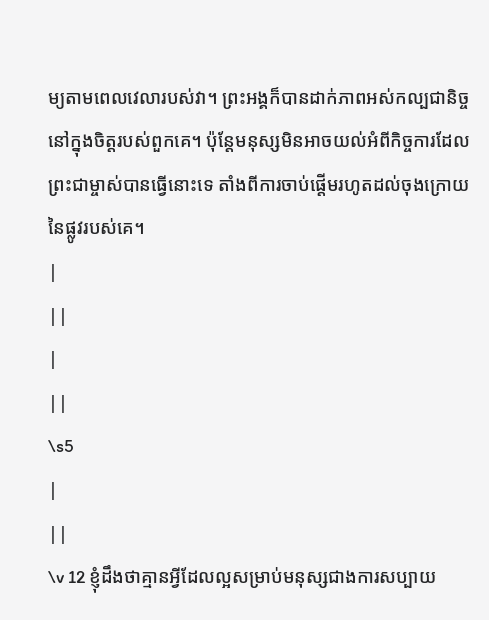ម្យតាមពេលវេលារបស់វា។ ព្រះអង្គក៏បានដាក់ភាពអស់កល្បជានិច្ចនៅក្នុងចិត្តរបស់ពួកគេ។ ប៉ុន្តែមនុស្សមិនអាចយល់អំពីកិច្ចការដែលព្រះជាម្ចាស់បានធ្វើនោះទេ តាំងពីការចាប់ផ្ដើមរហូតដល់ចុងក្រោយនៃផ្លូវរបស់គេ។
|
||
|
||
\s5
|
||
\v 12 ខ្ញុំដឹងថាគ្មានអ្វីដែលល្អសម្រាប់មនុស្សជាងការសប្បាយ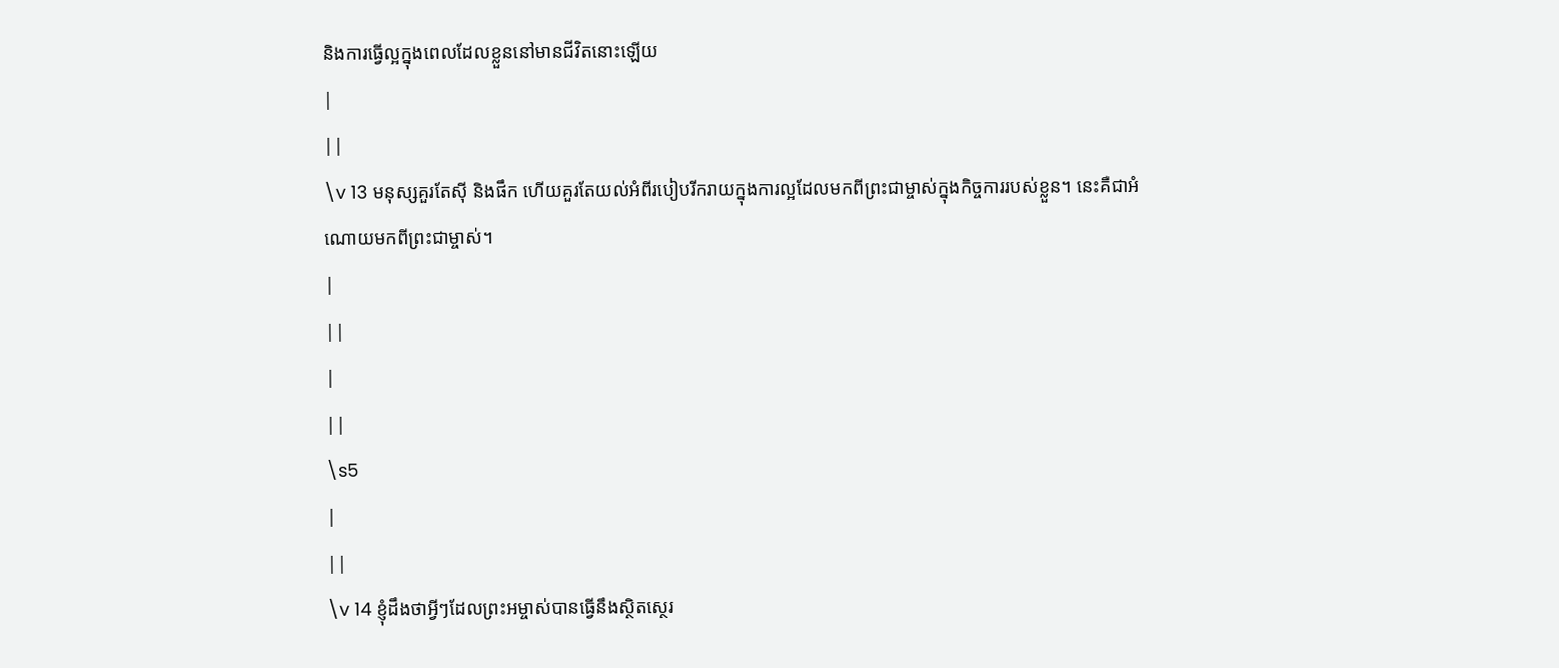និងការធ្វើល្អក្នុងពេលដែលខ្លួននៅមានជីវិតនោះឡើយ
|
||
\v 13 មនុស្សគួរតែស៊ី និងផឹក ហើយគួរតែយល់អំពីរបៀបរីករាយក្នុងការល្អដែលមកពីព្រះជាម្ចាស់ក្នុងកិច្ចការរបស់ខ្លួន។ នេះគឺជាអំណោយមកពីព្រះជាម្ចាស់។
|
||
|
||
\s5
|
||
\v 14 ខ្ញុំដឹងថាអ្វីៗដែលព្រះអម្ចាស់បានធ្វើនឹងស្ថិតស្ថេរ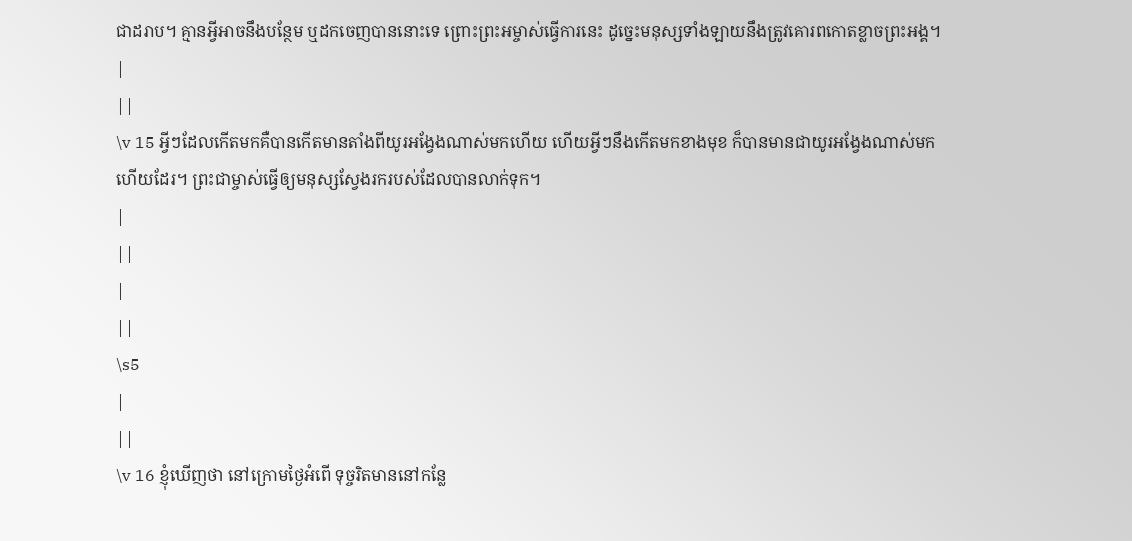ជាដរាប។ គ្មានអ្វីអាចនឹងបន្ថែម ឬដកចេញបាននោះទេ ព្រោះព្រះអម្ចាស់ធ្វើការនេះ ដូច្នេះមនុស្សទាំងឡាយនឹងត្រូវគោរពកោតខ្លាចព្រះអង្គ។
|
||
\v 15 អ្វីៗដែលកើតមកគឺបានកើតមានតាំងពីយូរអង្វែងណាស់មកហើយ ហើយអ្វីៗនឹងកើតមកខាងមុខ ក៏បានមានជាយូរអង្វែងណាស់មកហើយដែរ។ ព្រះជាម្ចាស់ធ្វើឲ្យមនុស្សស្វែងរករបស់ដែលបានលាក់ទុក។
|
||
|
||
\s5
|
||
\v 16 ខ្ញុំឃើញថា នៅក្រោមថ្ងៃអំពើ ទុច្ចរិតមាននៅកន្លែ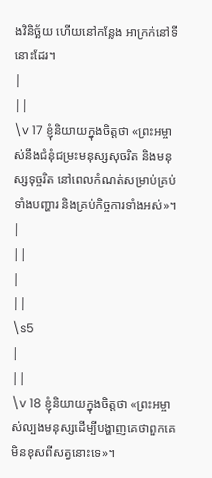ងវិនិច្ឆ័យ ហើយនៅកន្លែង អាក្រក់នៅទីនោះដែរ។
|
||
\v 17 ខ្ញុំនិយាយក្នុងចិត្តថា «ព្រះអម្ចាស់នឹងជំនុំជម្រះមនុស្សសុចរិត និងមនុស្សទុច្ចរិត នៅពេលកំណត់សម្រាប់គ្រប់ទាំងបញ្ហារ និងគ្រប់កិច្ចការទាំងអស់»។
|
||
|
||
\s5
|
||
\v 18 ខ្ញុំនិយាយក្នុងចិត្តថា «ព្រះអម្ចាស់ល្បងមនុស្សដើម្បីបង្ហាញគេថាពួកគេមិនខុសពីសត្វនោះទេ»។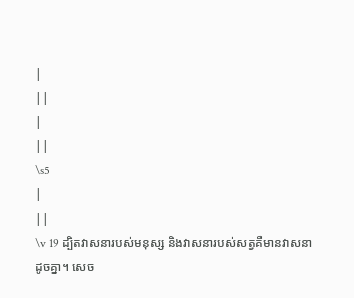|
||
|
||
\s5
|
||
\v 19 ដ្បិតវាសនារបស់មនុស្ស និងវាសនារបស់សត្វគឺមានវាសនាដូចគ្នា។ សេច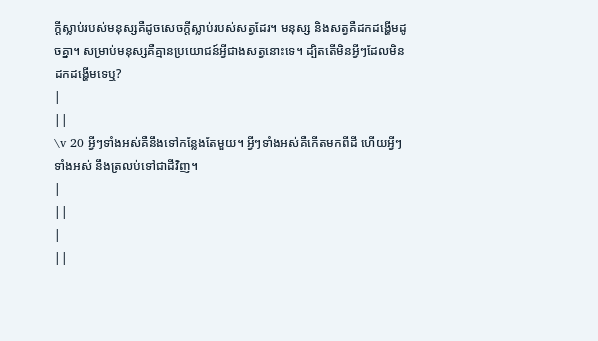ក្ដីស្លាប់របស់មនុស្សគឺដូចសេចក្ដីស្លាប់របស់សត្វដែរ។ មនុស្ស និងសត្វគឺដកដង្ហើមដូចគ្នា។ សម្រាប់មនុស្សគឺគ្មានប្រយោជន៍អ្វីជាងសត្វនោះទេ។ ដ្បិតតើមិនអ្វីៗដែលមិនដកដង្ហើមទេឬ?
|
||
\v 20 អ្វីៗទាំងអស់គឺនឹងទៅកន្លែងតែមួយ។ អ្វីៗទាំងអស់គឺកើតមកពីដី ហើយអ្វីៗទាំងអស់ នឹងត្រលប់ទៅជាដីវិញ។
|
||
|
||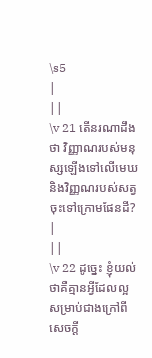\s5
|
||
\v 21 តើនរណាដឹងថា វិញ្ញាណរបស់មនុស្សឡើងទៅលើមេឃ និងវិញ្ញណរបស់សត្វចុះទៅក្រោមផែនដី?
|
||
\v 22 ដូច្នេះ ខ្ញុំយល់ថាគឺគ្មានអ្វីដែលល្អសម្រាប់ជាងក្រៅពីសេចក្ដី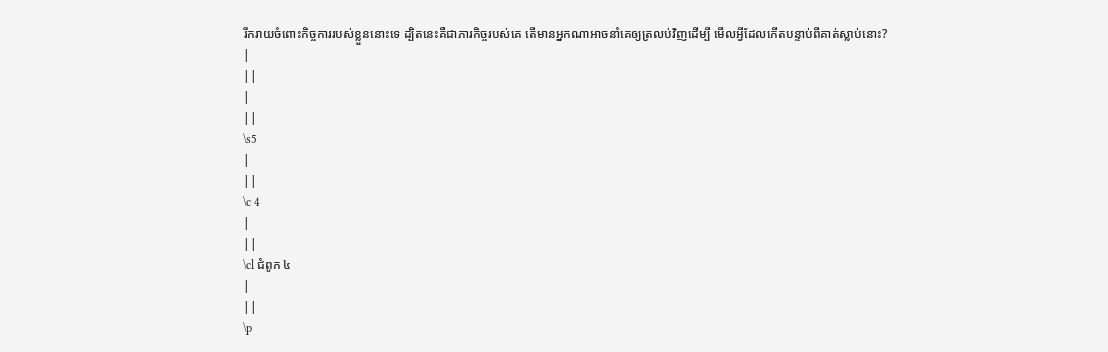រីករាយចំពោះកិច្ចការរបស់ខ្លួននោះទេ ដ្បិតនេះគឺជាភារកិច្ចរបស់គេ តើមានអ្នកណាអាចនាំគេឲ្យត្រលប់វិញដើម្បី មើលអ្វីដែលកើតបន្ទាប់ពីគាត់ស្លាប់នោះ?
|
||
|
||
\s5
|
||
\c 4
|
||
\cl ជំពូក ៤
|
||
\p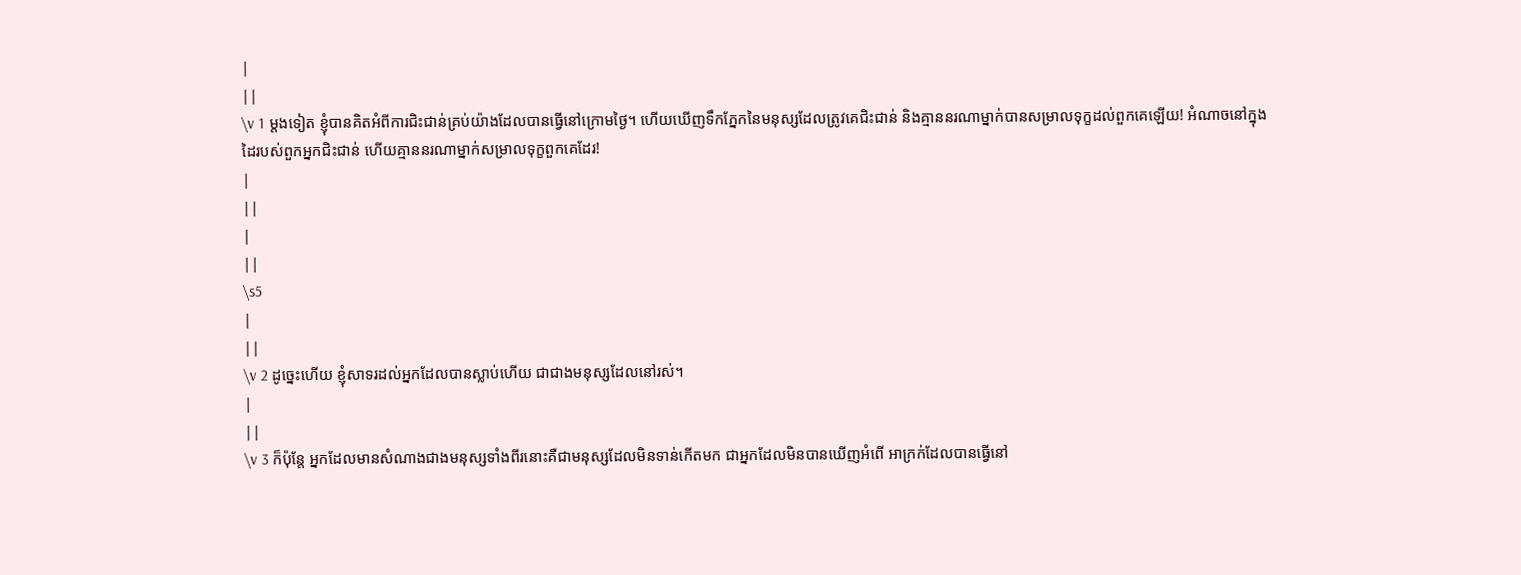|
||
\v 1 ម្ដងទៀត ខ្ញុំបានគិតអំពីការជិះជាន់គ្រប់យ៉ាងដែលបានធ្វើនៅក្រោមថ្ងៃ។ ហើយឃើញទឹកភ្នែកនៃមនុស្សដែលត្រូវគេជិះជាន់ និងគ្មាននរណាម្នាក់បានសម្រាលទុក្ខដល់ពួកគេឡើយ! អំណាចនៅក្នុងដៃរបស់ពួកអ្នកជិះជាន់ ហើយគ្មាននរណាម្នាក់សម្រាលទុក្ខពួកគេដែរ!
|
||
|
||
\s5
|
||
\v 2 ដូច្នេះហើយ ខ្ញុំសាទរដល់អ្នកដែលបានស្លាប់ហើយ ជាជាងមនុស្សដែលនៅរស់។
|
||
\v 3 ក៏ប៉ុន្តែ អ្នកដែលមានសំណាងជាងមនុស្សទាំងពីរនោះគឺជាមនុស្សដែលមិនទាន់កើតមក ជាអ្នកដែលមិនបានឃើញអំពើ អាក្រក់ដែលបានធ្វើនៅ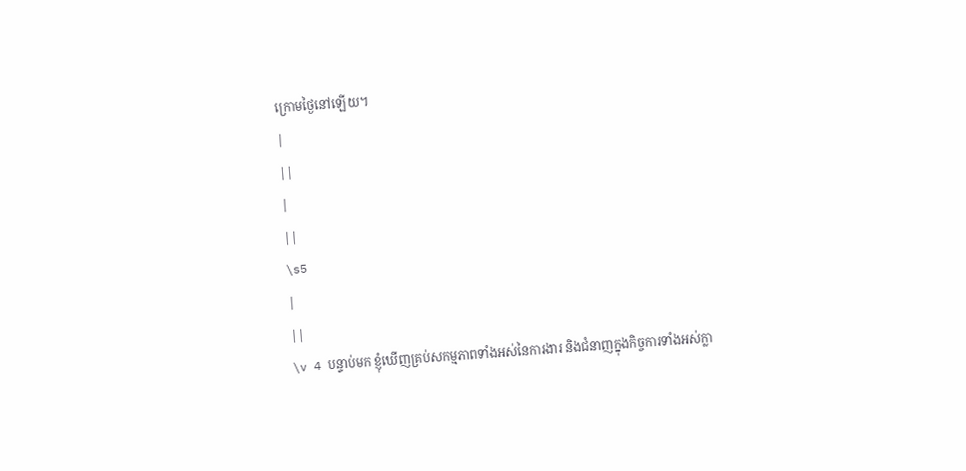ក្រោមថ្ងៃនៅឡើយ។
|
||
|
||
\s5
|
||
\v 4 បន្ទាប់មក ខ្ញុំឃើញគ្រប់សកម្មភាពទាំងអស់នៃការងារ និងជំនាញក្នុងកិច្ចការទាំងអស់ក្លា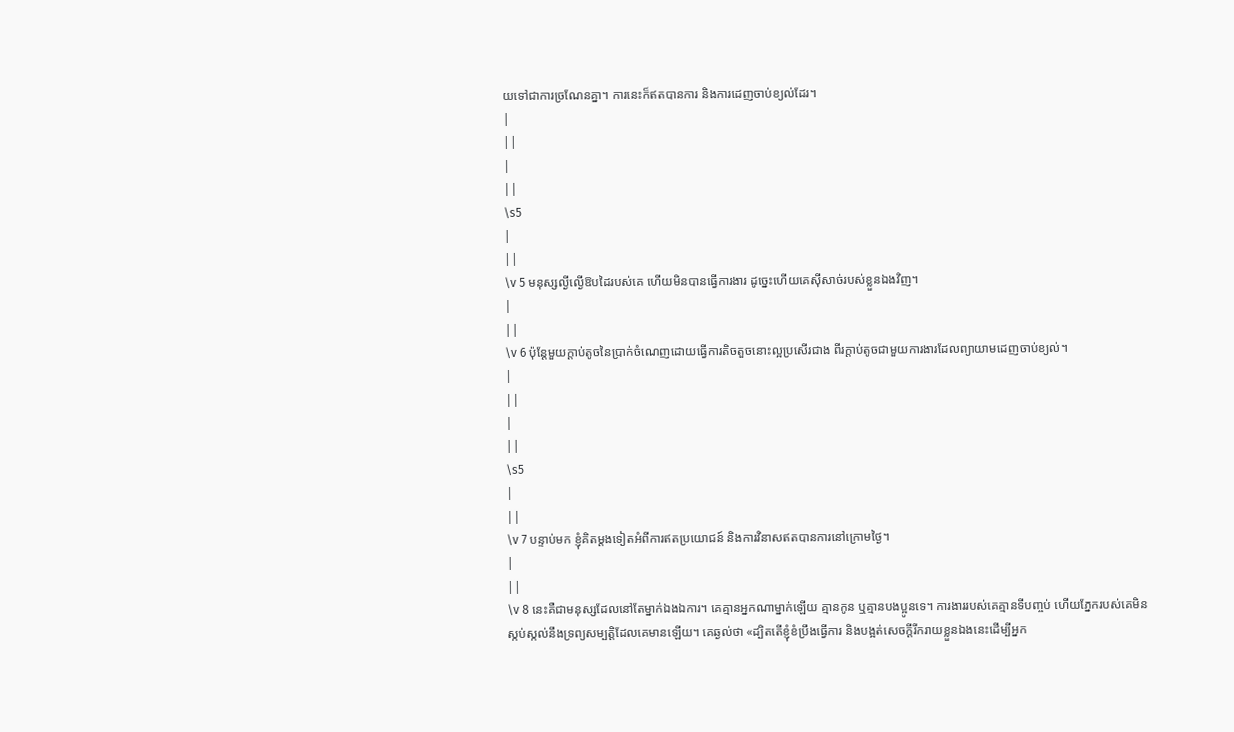យទៅជាការច្រណែនគ្នា។ ការនេះក៏ឥតបានការ និងការដេញចាប់ខ្យល់ដែរ។
|
||
|
||
\s5
|
||
\v 5 មនុស្សល្ងីល្ងើឱបដៃរបស់គេ ហើយមិនបានធ្វើការងារ ដូច្នេះហើយគេស៊ីសាច់របស់ខ្លួនឯងវិញ។
|
||
\v 6 ប៉ុន្តែមួយក្ដាប់តូចនៃប្រាក់ចំណេញដោយធ្វើការតិចតួចនោះល្អប្រសើរជាង ពីរក្ដាប់តូចជាមួយការងារដែលព្យាយាមដេញចាប់ខ្យល់។
|
||
|
||
\s5
|
||
\v 7 បន្ទាប់មក ខ្ញុំគិតម្ដងទៀតអំពីការឥតប្រយោជន៍ និងការវិនាសឥតបានការនៅក្រោមថ្ងៃ។
|
||
\v 8 នេះគឺជាមនុស្សដែលនៅតែម្នាក់ឯងឯការ។ គេគ្មានអ្នកណាម្នាក់ឡើយ គ្មានកូន ឬគ្មានបងប្អូនទេ។ ការងាររបស់គេគ្មានទីបញ្ចប់ ហើយភ្នែករបស់គេមិនស្កប់ស្កល់នឹងទ្រព្យសម្បតិ្តដែលគេមានឡើយ។ គេឆ្ងល់ថា «ដ្បិតតើខ្ញុំខំប្រឹងធ្វើការ និងបង្អត់សេចក្ដីរីករាយខ្លួនឯងនេះដើម្បីអ្នក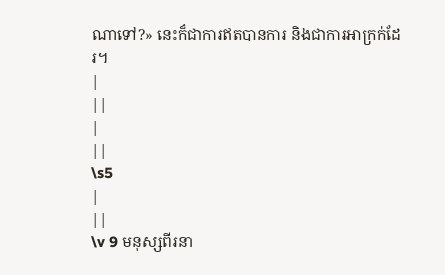ណាទៅ?» នេះក៏ជាការឥតបានការ និងជាការអាក្រក់ដែរ។
|
||
|
||
\s5
|
||
\v 9 មនុស្សពីរនា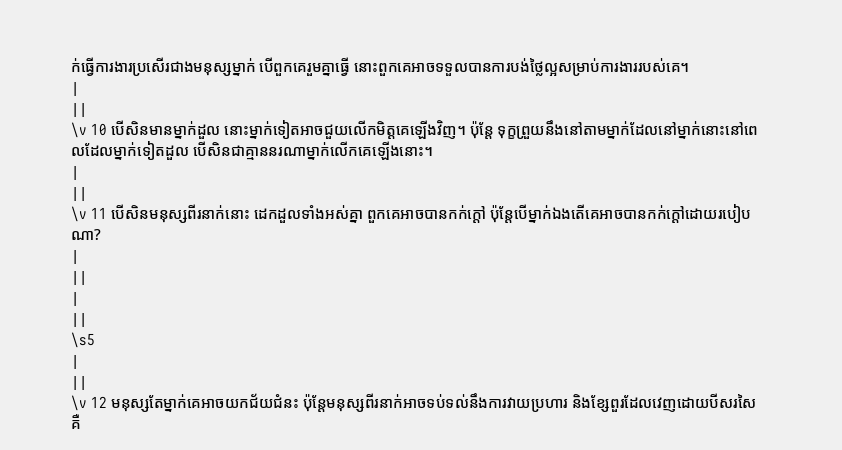ក់ធ្វើការងារប្រសើរជាងមនុស្សម្នាក់ បើពួកគេរួមគ្នាធ្វើ នោះពួកគេអាចទទួលបានការបង់ថ្លៃល្អសម្រាប់ការងាររបស់គេ។
|
||
\v 10 បើសិនមានម្នាក់ដួល នោះម្នាក់ទៀតអាចជួយលើកមិត្តគេឡើងវិញ។ ប៉ុន្តែ ទុក្ខព្រួយនឹងនៅតាមម្នាក់ដែលនៅម្នាក់នោះនៅពេលដែលម្នាក់ទៀតដួល បើសិនជាគ្មាននរណាម្នាក់លើកគេឡើងនោះ។
|
||
\v 11 បើសិនមនុស្សពីរនាក់នោះ ដេកដួលទាំងអស់គ្នា ពួកគេអាចបានកក់ក្ដៅ ប៉ុន្ដែបើម្នាក់ឯងតើគេអាចបានកក់ក្ដៅដោយរបៀបណា?
|
||
|
||
\s5
|
||
\v 12 មនុស្សតែម្នាក់គេអាចយកជ័យជំនះ ប៉ុន្តែមនុស្សពីរនាក់អាចទប់ទល់នឹងការវាយប្រហារ និងខ្សែពួរដែលវេញដោយបីសរសៃ គឺ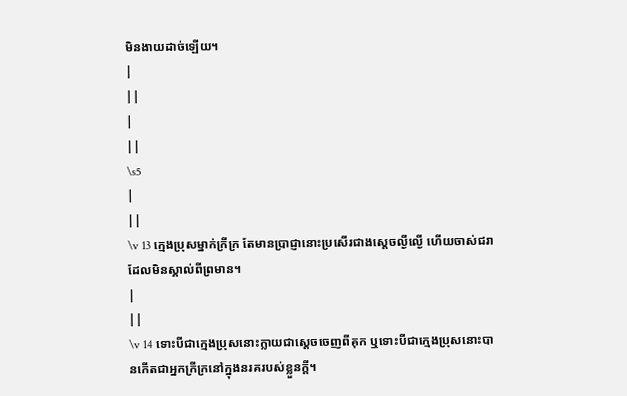មិនងាយដាច់ឡើយ។
|
||
|
||
\s5
|
||
\v 13 ក្មេងប្រុសម្នាក់ក្រីក្រ តែមានប្រាជ្ញានោះប្រសើរជាងស្ដេចល្ងីល្ងើ ហើយចាស់ជរា ដែលមិនស្គាល់ពីព្រមាន។
|
||
\v 14 ទោះបីជាក្មេងប្រុសនោះក្លាយជាស្ដេចចេញពីគុក ឬទោះបីជាក្មេងប្រុសនោះបានកើតជាអ្នកក្រីក្រនៅក្នុងនរគរបស់ខ្លួនក្ដី។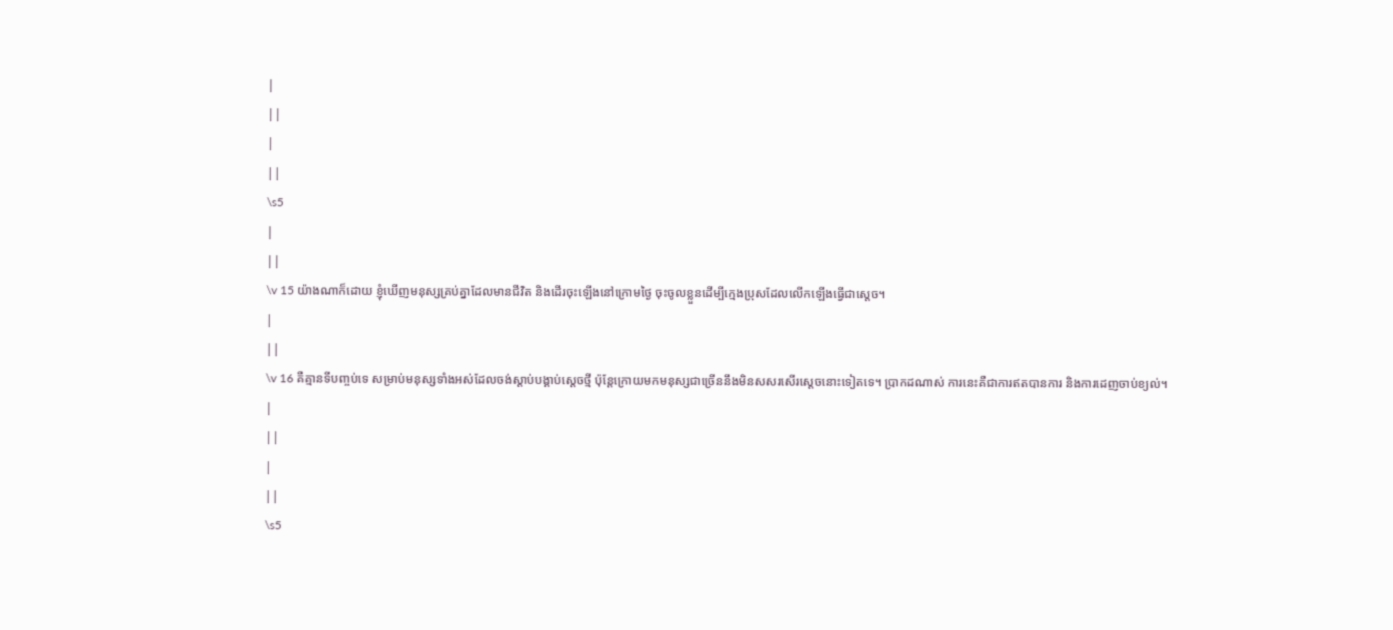|
||
|
||
\s5
|
||
\v 15 យ៉ាងណាក៏ដោយ ខ្ញុំឃើញមនុស្សគ្រប់គ្នាដែលមានជីវិត និងដើរចុះឡើងនៅក្រោមថ្ងៃ ចុះចូលខ្លួនដើម្បីក្មេងប្រុសដែលលើកឡើងធ្វើជាស្ដេច។
|
||
\v 16 គឺគ្មានទីបញ្ចប់ទេ សម្រាប់មនុស្សទាំងអស់ដែលចង់ស្ដាប់បង្គាប់ស្ដេចថ្មី ប៉ុន្ដែក្រោយមកមនុស្សជាច្រើននឹងមិនសសរសើរស្ដេចនោះទៀតទេ។ ប្រាកដណាស់ ការនេះគឺជាការឥតបានការ និងការដេញចាប់ខ្យល់។
|
||
|
||
\s5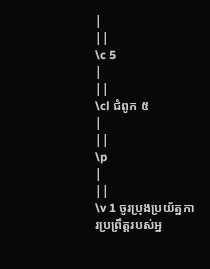|
||
\c 5
|
||
\cl ជំពូក ៥
|
||
\p
|
||
\v 1 ចូរប្រុងប្រយ័ត្នការប្រព្រឹត្តរបស់អ្ន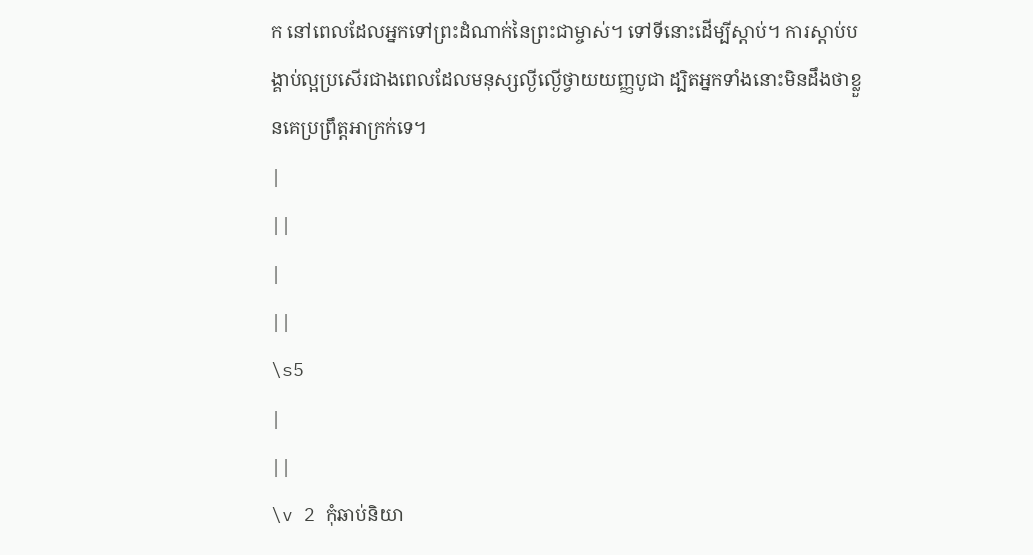ក នៅពេលដែលអ្នកទៅព្រះដំណាក់នៃព្រះជាម្ចាស់។ ទៅទីនោះដើម្បីស្ដាប់។ ការស្ដាប់បង្គាប់ល្អប្រសើរជាងពេលដែលមនុស្សល្ងីល្ងើថ្វាយយញ្ញបូជា ដ្បិតអ្នកទាំងនោះមិនដឹងថាខ្លួនគេប្រព្រឹត្តអាក្រក់ទេ។
|
||
|
||
\s5
|
||
\v 2 កុំឆាប់និយា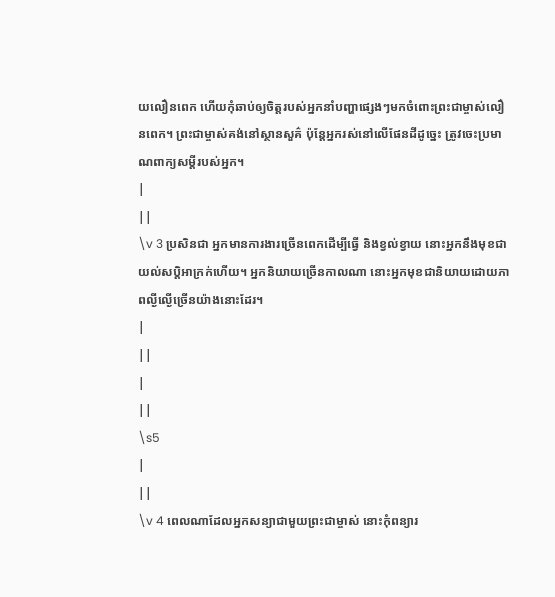យលឿនពេក ហើយកុំឆាប់ឲ្យចិត្តរបស់អ្នកនាំបញ្ហាផ្សេងៗមកចំពោះព្រះជាម្ចាស់លឿនពេក។ ព្រះជាម្ចាស់គង់នៅស្ថានសួគ៌ ប៉ុន្តែអ្នករស់នៅលើផែនដីដូច្នេះ ត្រូវចេះប្រមាណពាក្យសម្ដីរបស់អ្នក។
|
||
\v 3 ប្រសិនជា អ្នកមានការងារច្រើនពេកដើម្បីធ្វើ និងខ្វល់ខ្វាយ នោះអ្នកនឹងមុខជាយល់សបិ្តអាក្រក់ហើយ។ អ្នកនិយាយច្រើនកាលណា នោះអ្នកមុខជានិយាយដោយភាពល្ងីល្ងើច្រើនយ៉ាងនោះដែរ។
|
||
|
||
\s5
|
||
\v 4 ពេលណាដែលអ្នកសន្យាជាមួយព្រះជាម្ចាស់ នោះកុំពន្យារ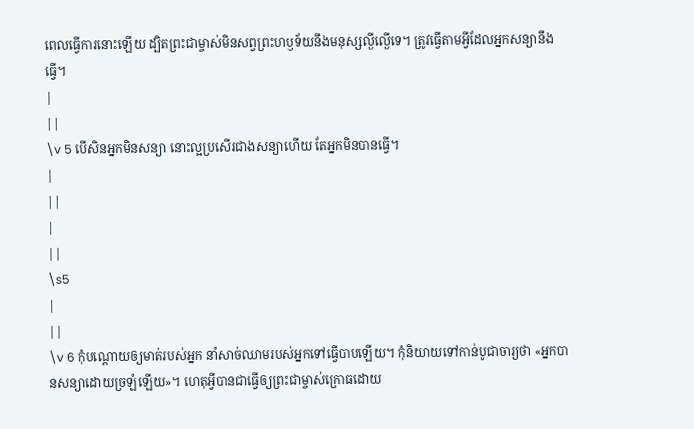ពេលធ្វើការនោះឡើយ ដ្បិតព្រះជាម្ចាស់មិនសព្វព្រះហឫទ័យនឹងមនុស្សល្ងីល្ងើទេ។ ត្រូវធ្វើតាមអ្វីដែលអ្នកសន្យានឹងធ្វើ។
|
||
\v 5 បើសិនអ្នកមិនសន្យា នោះល្អប្រសើរជាងសន្យាហើយ តែអ្នកមិនបានធ្វើ។
|
||
|
||
\s5
|
||
\v 6 កុំបណ្ដោយឲ្យមាត់របស់អ្នក នាំសាច់ឈាមរបស់អ្នកទៅធ្វើបាបឡើយ។ កុំនិយាយទៅកាន់បូជាចារ្យថា «អ្នកបានសន្យាដោយច្រឡំឡើយ»។ ហេតុអ្វីបានជាធ្វើឲ្យព្រះជាម្ចាស់ក្រោធដោយ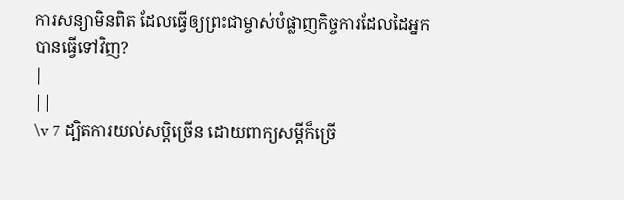ការសន្យាមិនពិត ដែលធ្វើឲ្យព្រះជាម្ចាស់បំផ្លាញកិច្ចការដែលដៃអ្នកបានធ្វើទៅវិញ?
|
||
\v 7 ដ្បិតការយល់សបិ្តច្រើន ដោយពាក្យសម្ដីក៏ច្រើ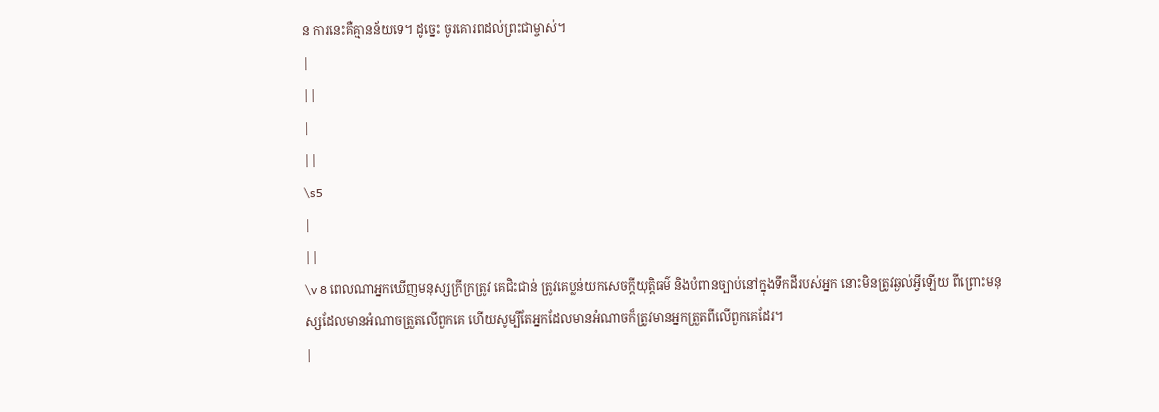ន ការនេះគឺគ្មានន័យទេ។ ដូច្នេះ ចូរគោរពដល់ព្រះជាម្ចាស់។
|
||
|
||
\s5
|
||
\v 8 ពេលណាអ្នកឃើញមនុស្សក្រីក្រត្រូវ គេជិះជាន់ ត្រូវគេប្លន់យកសេចក្ដីយុតិ្តធម៌ និងបំពានច្បាប់នៅក្នុងទឹកដីរបស់អ្នក នោះមិនត្រូវឆ្ងល់អ្វីឡើយ ពីព្រោះមនុស្សដែលមានអំណាចត្រួតលើពួកគេ ហើយសូម្បីតែអ្នកដែលមានអំណាចក៏ត្រូវមានអ្នកត្រួតពីលើពួកគេដែរ។
|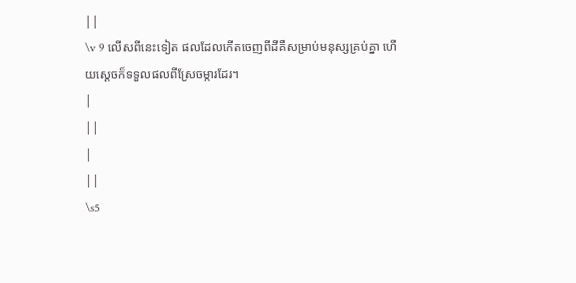||
\v 9 លើសពីនេះទៀត ផលដែលកើតចេញពីដីគឺសម្រាប់មនុស្សគ្រប់គ្នា ហើយស្ដេចក៏ទទួលផលពីស្រែចម្ការដែរ។
|
||
|
||
\s5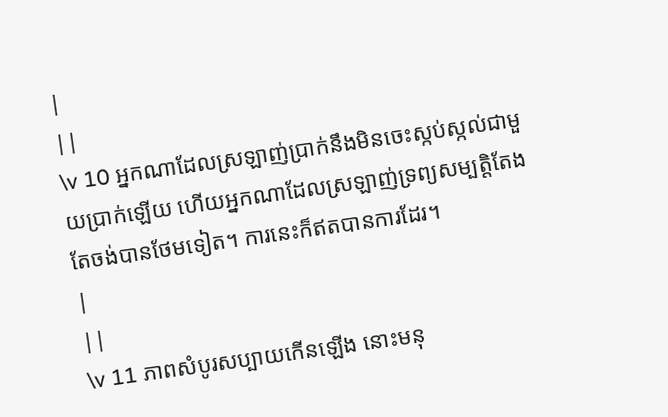|
||
\v 10 អ្នកណាដែលស្រឡាញ់ប្រាក់នឹងមិនចេះស្កប់ស្កល់ជាមួយប្រាក់ឡើយ ហើយអ្នកណាដែលស្រឡាញ់ទ្រព្យសម្បតិ្តតែងតែចង់បានថែមទៀត។ ការនេះក៏ឥតបានការដែរ។
|
||
\v 11 ភាពសំបូរសប្បាយកើនឡើង នោះមនុ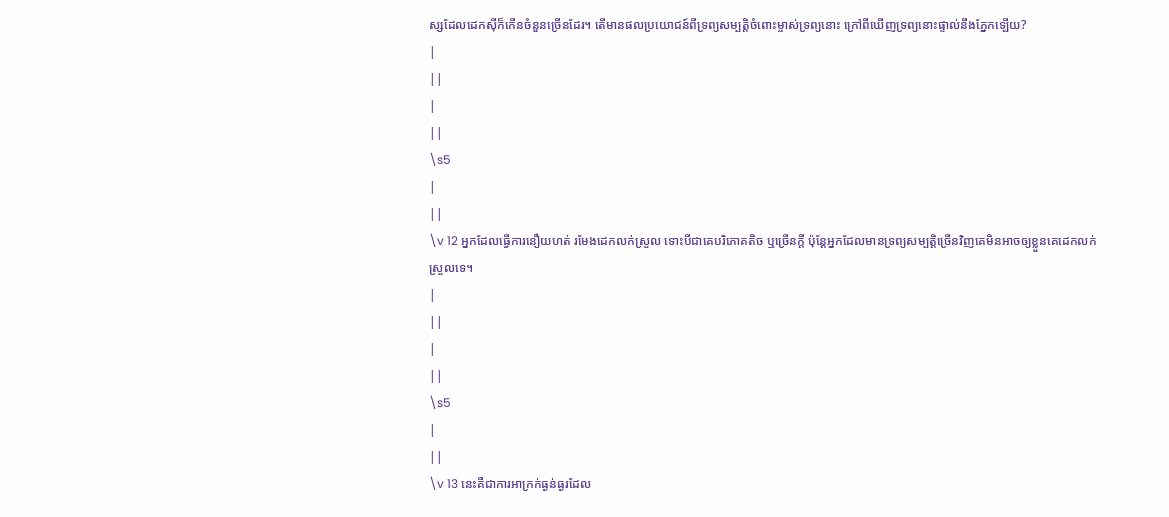ស្សដែលដេកស៊ីក៏កើនចំនួនច្រើនដែរ។ តើមានផលប្រយោជន៍ពីទ្រព្យសម្បតិ្តចំពោះម្ចាស់ទ្រព្យនោះ ក្រៅពីឃើញទ្រព្យនោះផ្ទាល់នឹងភ្នែកឡើយ?
|
||
|
||
\s5
|
||
\v 12 អ្នកដែលធ្វើការនឿយហត់ រមែងដេកលក់ស្រួល ទោះបីជាគេបរិភោគតិច ឬច្រើនក្ដី ប៉ុន្ដែអ្នកដែលមានទ្រព្យសម្បត្តិច្រើនវិញគេមិនអាចឲ្យខ្លួនគេដេកលក់ស្រួលទេ។
|
||
|
||
\s5
|
||
\v 13 នេះគឺជាការអាក្រក់ធ្ងន់ធ្ងរដែល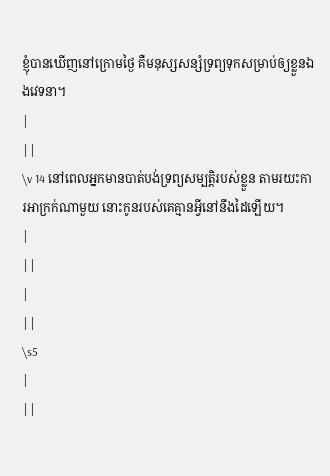ខ្ញុំបានឃើញនៅក្រោមថ្ងៃ គឺមនុស្សសន្សំទ្រព្យទុកសម្រាប់ឲ្យខ្លួនឯងវេទនា។
|
||
\v 14 នៅពេលអ្នកមានបាត់បង់ទ្រព្យសម្បត្តិរបស់ខ្លួន តាមរយះការអាក្រក់ណាមួយ នោះកូនរបស់គេគ្មានអ្វីនៅនឹងដៃឡើយ។
|
||
|
||
\s5
|
||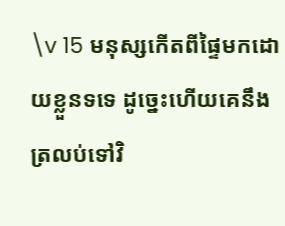\v 15 មនុស្សកើតពីផ្ទៃមកដោយខ្លួនទទេ ដូច្នេះហើយគេនឹងត្រលប់ទៅវិ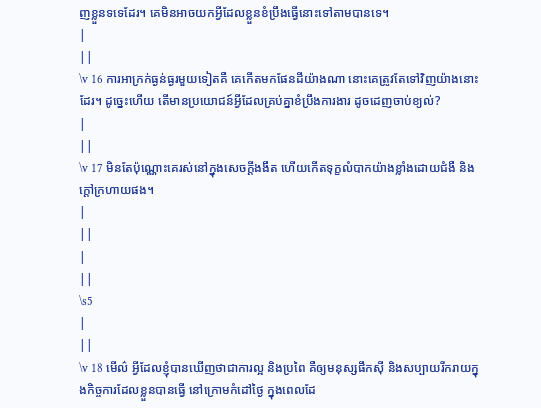ញខ្លួនទទេដែរ។ គេមិនអាចយកអ្វីដែលខ្លួនខំប្រឹងធ្វើនោះទៅតាមបានទេ។
|
||
\v 16 ការអាក្រក់ធ្ងន់ធ្ងរមួយទៀតគឺ គេកើតមកផែនដីយ៉ាងណា នោះគេត្រូវតែទៅវិញយ៉ាងនោះដែរ។ ដូច្នេះហើយ តើមានប្រយោជន៍អ្វីដែលគ្រប់គ្នាខំប្រឹងការងារ ដូចដេញចាប់ខ្យល់?
|
||
\v 17 មិនតែប៉ុណ្ណោះគេរស់នៅក្នុងសេចក្ដីងងឹត ហើយកើតទុក្ខលំបាកយ៉ាងខ្លាំងដោយជំងឺ និងក្ដៅក្រហាយផង។
|
||
|
||
\s5
|
||
\v 18 មើល៌ អ្វីដែលខ្ញុំបានឃើញថាជាការល្អ និងប្រពៃ គឺឲ្យមនុស្សផឹកស៊ី និងសប្បាយរីករាយក្នុងកិច្ចការដែលខ្លួនបានធ្វើ នៅក្រោមកំដៅថ្ងៃ ក្នុងពេលដែ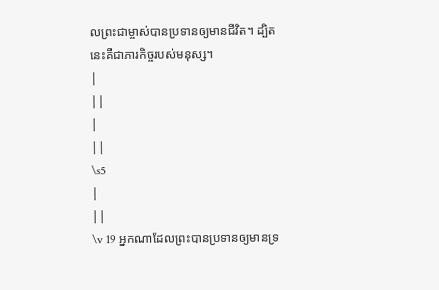លព្រះជាម្ចាស់បានប្រទានឲ្យមានជីវិត។ ដ្បិតនេះគឺជាភារកិច្ចរបស់មនុស្ស។
|
||
|
||
\s5
|
||
\v 19 អ្នកណាដែលព្រះបានប្រទានឲ្យមានទ្រ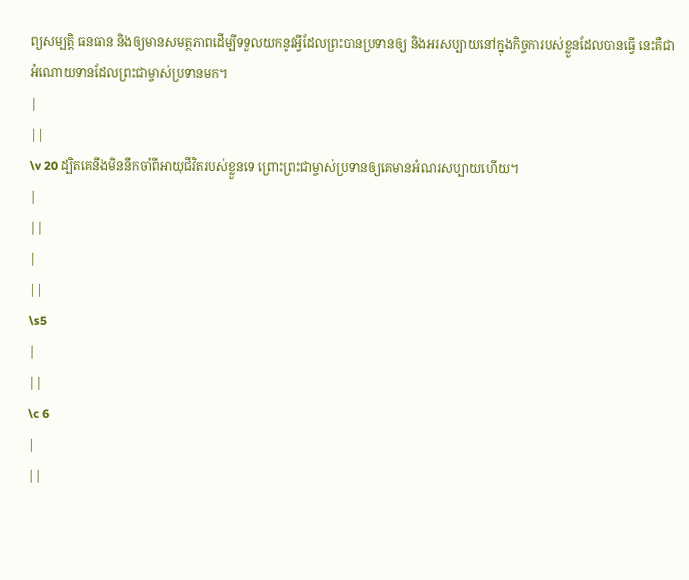ព្យសម្បតិ្ត ធនធាន និងឲ្យមានសមត្ថភាពដើម្បីទទួលយកនូវអ្វីដែលព្រះបានប្រទានឲ្យ និងអរសប្បាយនៅក្នុងកិច្ចការបស់ខ្លួនដែលបានធ្វើ នេះគឺជាអំណោយទានដែលព្រះជាម្ចាស់ប្រទានមក។
|
||
\v 20 ដ្បិតគេនឹងមិននឹកចាំពីអាយុជីវិតរបស់ខ្លួនទេ ព្រោះព្រះជាម្ចាស់ប្រទានឲ្យគេមានអំណរសប្បាយហើយ។
|
||
|
||
\s5
|
||
\c 6
|
||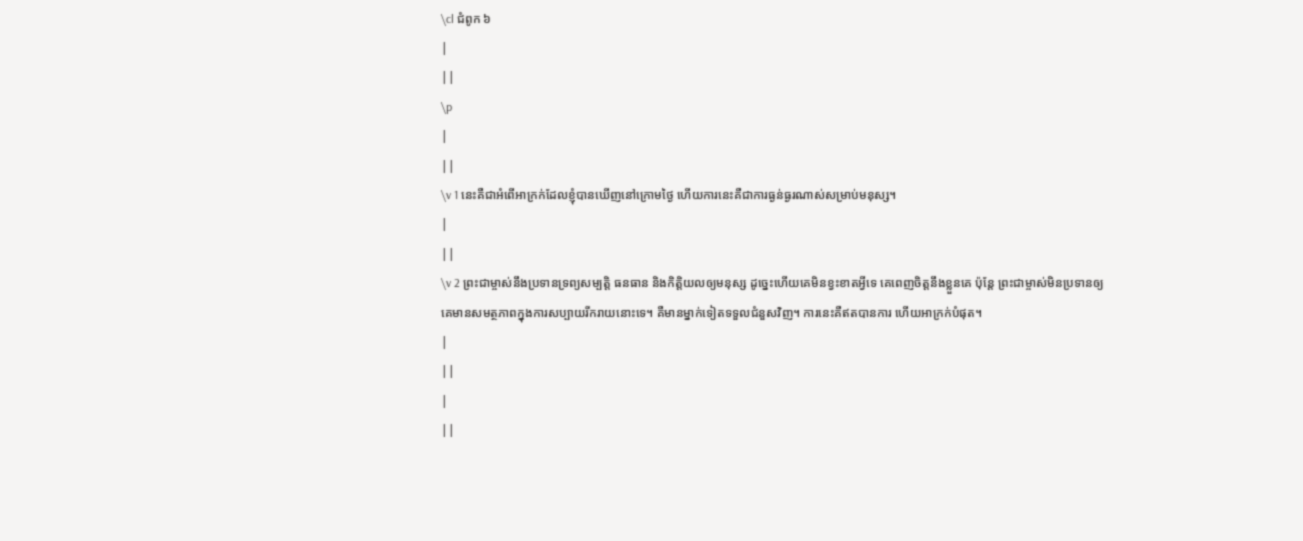\cl ជំពូក ៦
|
||
\p
|
||
\v 1 នេះគឺជាអំពើអាក្រក់ដែលខ្ញុំបានឃើញនៅក្រោមថ្ងៃ ហើយការនេះគឺជាការធ្ងន់ធ្ងរណាស់សម្រាប់មនុស្ស។
|
||
\v 2 ព្រះជាម្ចាស់នឹងប្រទានទ្រព្យសម្បតិ្ត ធនធាន និងកិតិ្តយលឲ្យមនុស្ស ដូច្នេះហើយគេមិនខ្វះខាតអ្វីទេ គេពេញចិត្តនឹងខ្លួនគេ ប៉ុន្តែ ព្រះជាម្ចាស់មិនប្រទានឲ្យគេមានសមត្ថភាពក្នុងការសប្បាយរីករាយនោះទេ។ គឺមានម្នាក់ទៀតទទួលជំនួសវិញ។ ការនេះគឺឥតបានការ ហើយអាក្រក់បំផុត។
|
||
|
||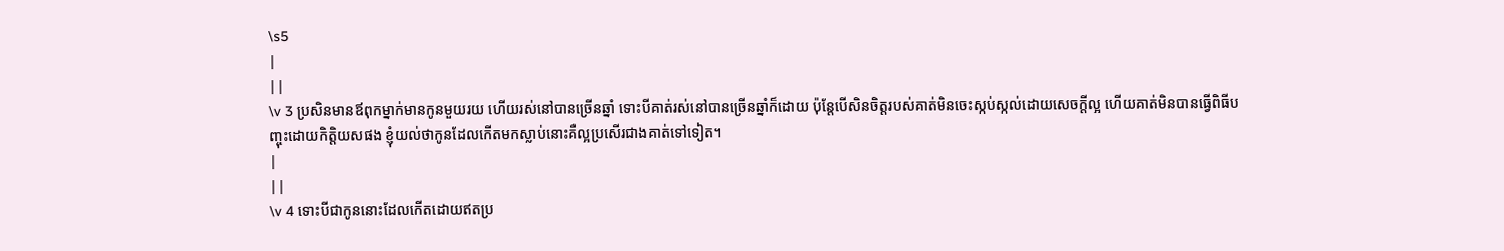\s5
|
||
\v 3 ប្រសិនមានឪពុកម្នាក់មានកូនមួយរយ ហើយរស់នៅបានច្រើនឆ្នាំ ទោះបីគាត់រស់នៅបានច្រើនឆ្នាំក៏ដោយ ប៉ុន្តែបើសិនចិត្តរបស់គាត់មិនចេះស្កប់ស្កល់ដោយសេចក្ដីល្អ ហើយគាត់មិនបានធ្វើពិធីបញ្ចុះដោយកិតិ្តយសផង ខ្ញុំយល់ថាកូនដែលកើតមកស្លាប់នោះគឺល្អប្រសើរជាងគាត់ទៅទៀត។
|
||
\v 4 ទោះបីជាកូននោះដែលកើតដោយឥតប្រ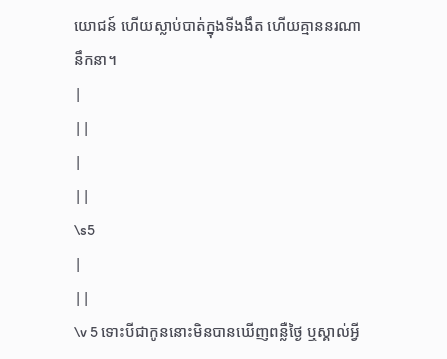យោជន៍ ហើយស្លាប់បាត់ក្នុងទីងងឹត ហើយគ្មាននរណានឹកនា។
|
||
|
||
\s5
|
||
\v 5 ទោះបីជាកូននោះមិនបានឃើញពន្លឺថ្ងៃ ឬស្គាល់អ្វី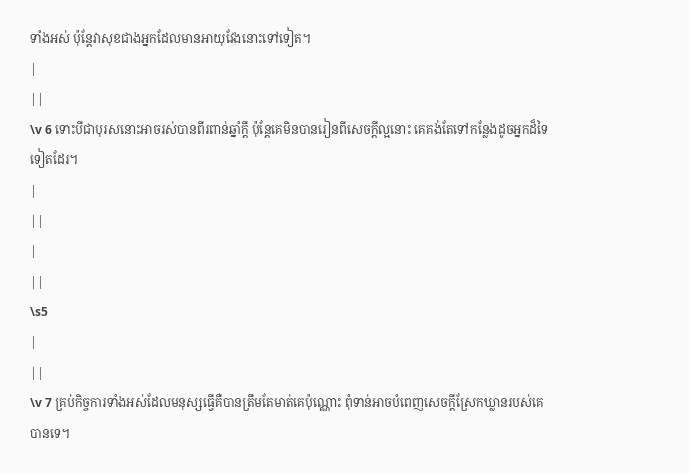ទាំងអស់ ប៉ុន្ដែវាសុខជាងអ្នកដែលមានអាយុវែងនោះទៅទៀត។
|
||
\v 6 ទោះបីជាបុរសនោះអាចរស់បានពីរពាន់ឆ្នាំក្ដី ប៉ុន្តែគេមិនបានរៀនពីសេចក្ដីល្អនោះ គេគង់តែទៅកន្លែងដូចអ្នកដ៏ទៃទៀតដែរ។
|
||
|
||
\s5
|
||
\v 7 គ្រប់កិច្ចការទាំងអស់ដែលមនុស្សធ្វើគឺបានត្រឹមតែមាត់គេប៉ុណ្ណោះ ពុំទាន់អាចបំពេញសេចក្ដីស្រែកឃ្លានរបស់គេបានទេ។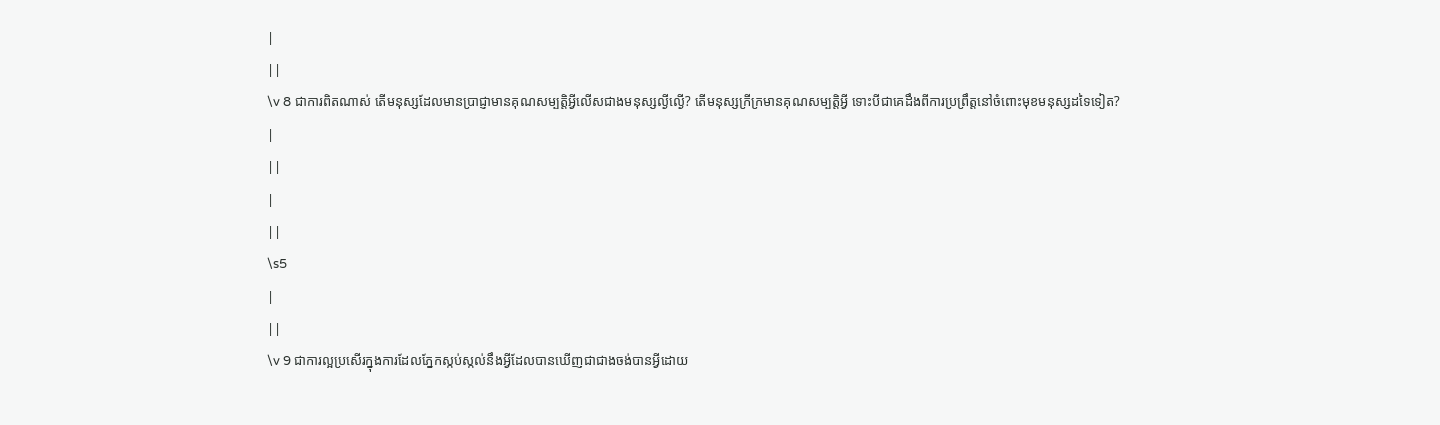|
||
\v 8 ជាការពិតណាស់ តើមនុស្សដែលមានប្រាជ្ញាមានគុណសម្បត្តិអ្វីលើសជាងមនុស្សល្ងីល្ងើ? តើមនុស្សក្រីក្រមានគុណសម្បតិ្តអ្វី ទោះបីជាគេដឹងពីការប្រព្រឹត្តនៅចំពោះមុខមនុស្សដទៃទៀត?
|
||
|
||
\s5
|
||
\v 9 ជាការល្អប្រសើរក្នុងការដែលភ្នែកស្កប់ស្កល់នឹងអ្វីដែលបានឃើញជាជាងចង់បានអ្វីដោយ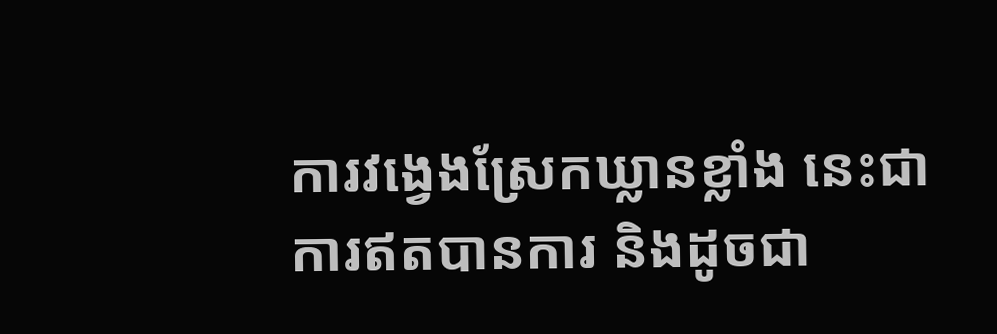ការវង្វេងស្រែកឃ្លានខ្លាំង នេះជាការឥតបានការ និងដូចជា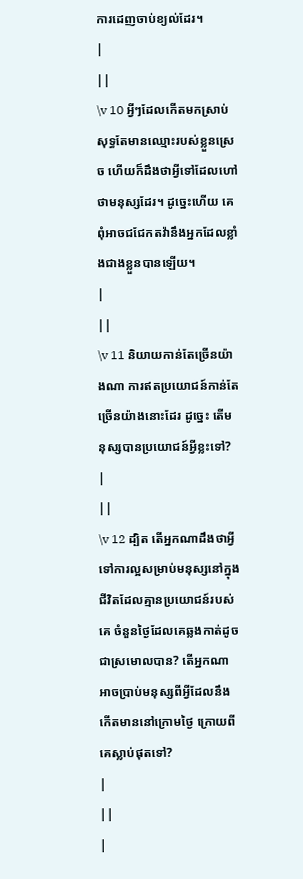ការដេញចាប់ខ្យល់ដែរ។
|
||
\v 10 អ្វីៗដែលកើតមកស្រាប់ សុទ្ធតែមានឈ្មោះរបស់ខ្លួនស្រេច ហើយក៏ដឹងថាអ្វីទៅដែលហៅថាមនុស្សដែរ។ ដូច្នេះហើយ គេពុំអាចជជែកតវ៉ានឹងអ្នកដែលខ្លាំងជាងខ្លួនបានឡើយ។
|
||
\v 11 និយាយកាន់តែច្រើនយ៉ាងណា ការឥតប្រយោជន៍កាន់តែច្រើនយ៉ាងនោះដែរ ដូច្នេះ តើមនុស្សបានប្រយោជន៍អ្វីខ្លះទៅ?
|
||
\v 12 ដ្បិត តើអ្នកណាដឹងថាអ្វីទៅការល្អសម្រាប់មនុស្សនៅក្នុងជីវិតដែលគ្មានប្រយោជន៍របស់គេ ចំនួនថ្ងៃដែលគេឆ្លងកាត់ដូចជាស្រមោលបាន? តើអ្នកណាអាចប្រាប់មនុស្សពីអ្វីដែលនឹងកើតមាននៅក្រោមថ្ងៃ ក្រោយពីគេស្លាប់ផុតទៅ?
|
||
|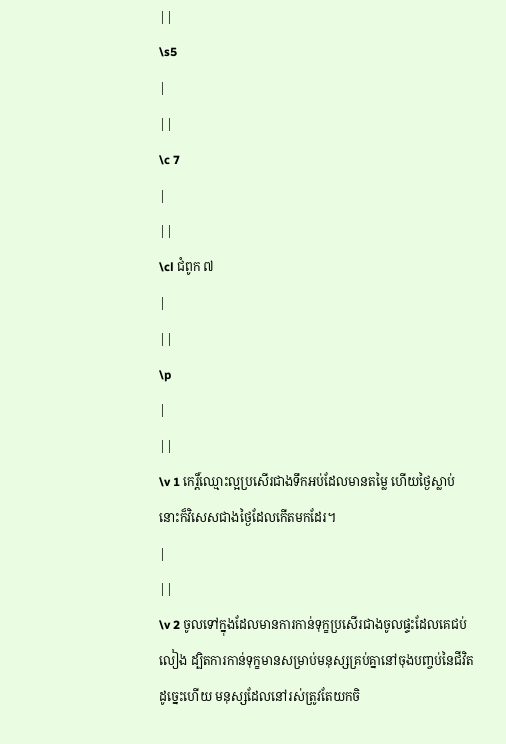||
\s5
|
||
\c 7
|
||
\cl ជំពូក ៧
|
||
\p
|
||
\v 1 កេរិ៍្តឈ្មោះល្អប្រសើរជាងទឹកអប់ដែលមានតម្លៃ ហើយថ្ងៃស្លាប់នោះក៏វិសេសជាងថ្ងៃដែលកើតមកដែរ។
|
||
\v 2 ចូលទៅក្នុងដែលមានការកាន់ទុក្ខប្រសើរជាងចូលផ្ទះដែលគេជប់លៀង ដ្បិតការកាន់ទុក្ខមានសម្រាប់មនុស្សគ្រប់គ្នានៅចុងបញ្ចប់នៃជីវិត ដូច្នេះហើយ មនុស្សដែលនៅរស់ត្រូវតែយកចិ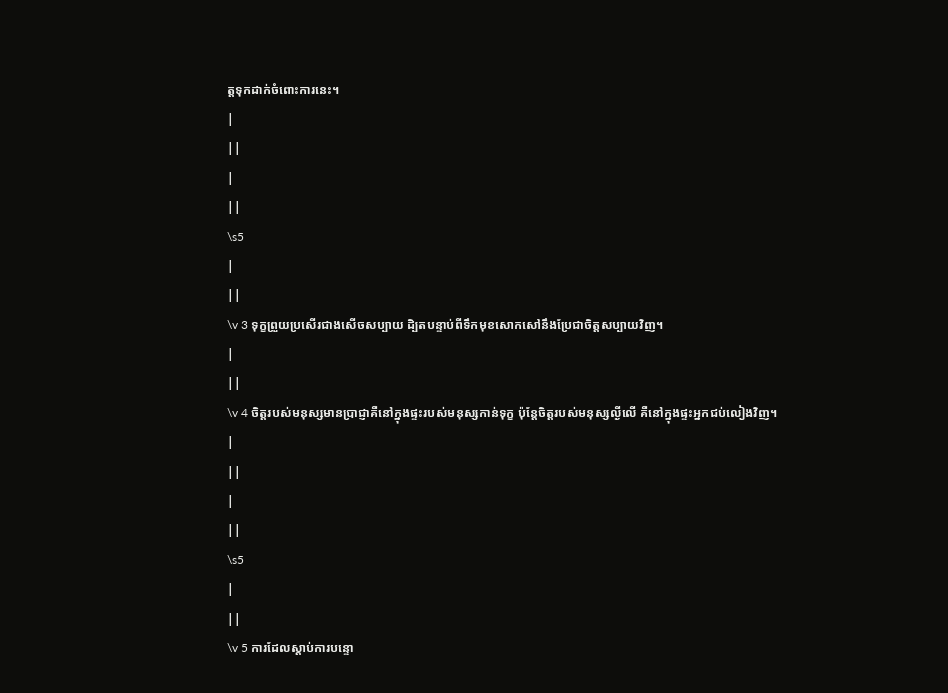ត្តទុកដាក់ចំពោះការនេះ។
|
||
|
||
\s5
|
||
\v 3 ទុក្ខព្រួយប្រសើរជាងសើចសប្បាយ ដិ្បតបន្ទាប់ពីទឹកមុខសោកសៅនឹងប្រែជាចិត្តសប្បាយវិញ។
|
||
\v 4 ចិត្តរបស់មនុស្សមានប្រាជ្ញាគឺនៅក្នុងផ្ទះរបស់មនុស្សកាន់ទុក្ខ ប៉ុន្តែចិត្តរបស់មនុស្សល្ងីលើ គឺនៅក្នុងផ្ទះអ្នកជប់លៀងវិញ។
|
||
|
||
\s5
|
||
\v 5 ការដែលស្ដាប់ការបន្ទោ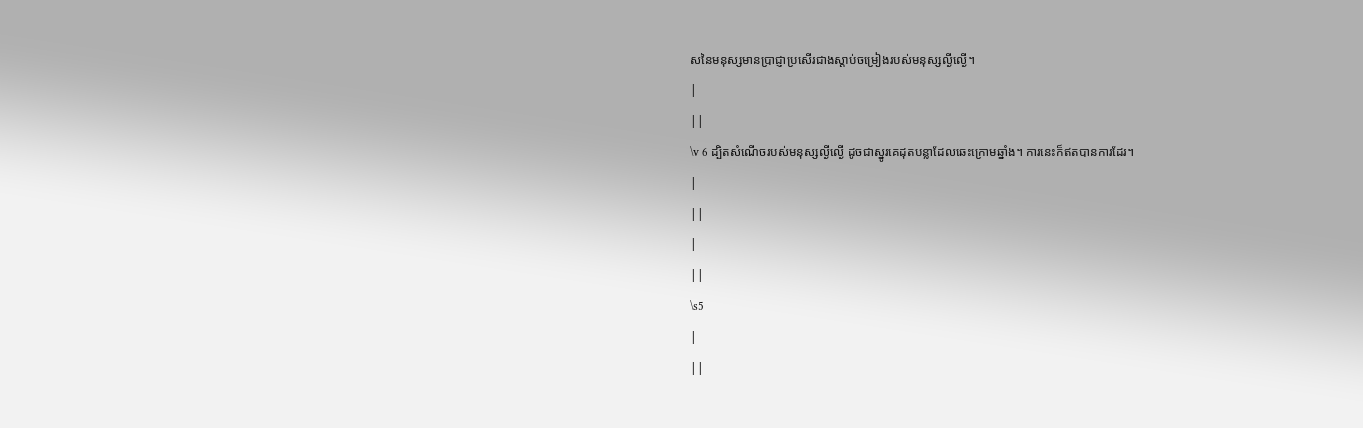សនៃមនុស្សមានប្រាជ្ញាប្រសើរជាងស្ដាប់ចម្រៀងរបស់មនុស្សល្ងីល្ងើ។
|
||
\v 6 ដ្បិតសំណើចរបស់មនុស្សល្ងីល្ងើ ដូចជាស្នូរគេដុតបន្លាដែលឆេះក្រោមឆ្នាំង។ ការនេះក៏ឥតបានការដែរ។
|
||
|
||
\s5
|
||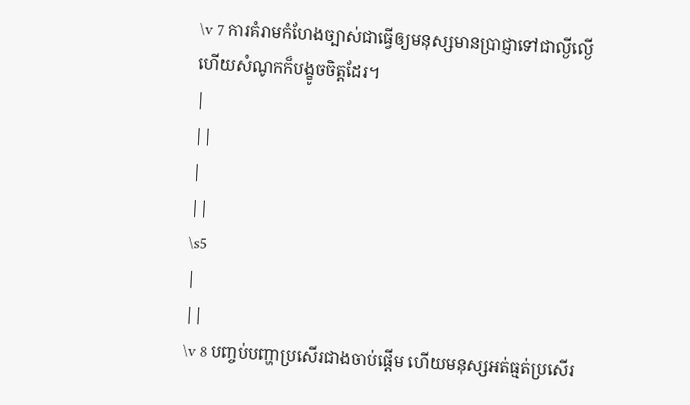\v 7 ការគំរាមកំហែងច្បាស់ជាធ្វើឲ្យមនុស្សមានប្រាជ្ញាទៅជាល្ងីល្ងើ ហើយសំណូកក៏បង្ខូចចិត្តដែរ។
|
||
|
||
\s5
|
||
\v 8 បញ្ចប់បញ្ហាប្រសើរជាងចាប់ផ្ដើម ហើយមនុស្សអត់ធ្មត់ប្រសើរ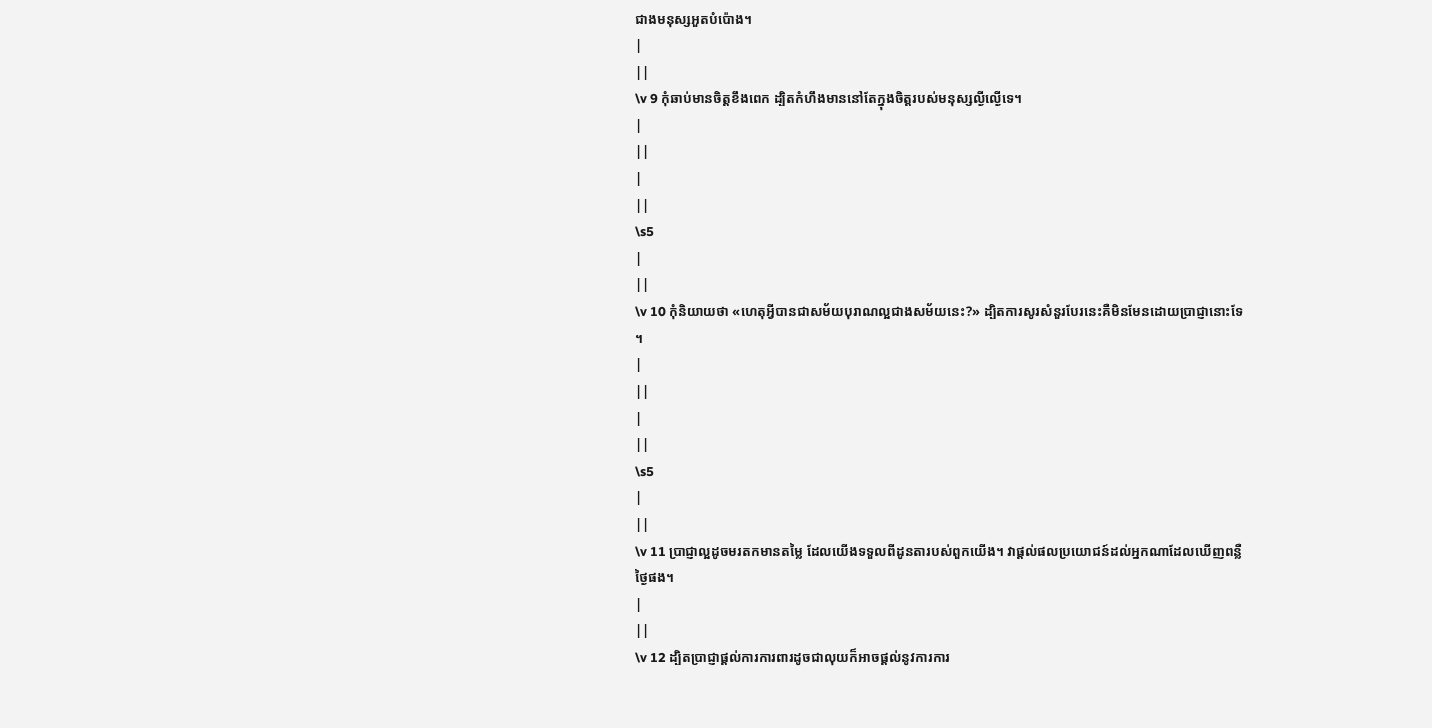ជាងមនុស្សអួតបំប៉ោង។
|
||
\v 9 កុំឆាប់មានចិត្តខឹងពេក ដ្បិតកំហឹងមាននៅតែក្នុងចិត្តរបស់មនុស្សល្ងីល្ងើទេ។
|
||
|
||
\s5
|
||
\v 10 កុំនិយាយថា «ហេតុអ្វីបានជាសម័យបុរាណល្អជាងសម័យនេះ?» ដ្បិតការសូរសំនួរបែរនេះគឺមិនមែនដោយប្រាជ្ញានោះទែ ។
|
||
|
||
\s5
|
||
\v 11 ប្រាជ្ញាល្អដូចមរតកមានតម្លៃ ដែលយើងទទួលពីដូនតារបស់ពួកយើង។ វាផ្ដល់ផលប្រយោជន៍ដល់អ្នកណាដែលឃើញពន្លឺថ្ងៃផង។
|
||
\v 12 ដ្បិតប្រាជ្ញាផ្ដល់ការការពារដូចជាលុយក៏អាចផ្ដល់នូវការការ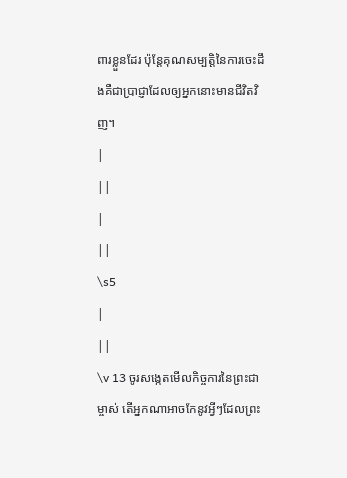ពារខ្លួនដែរ ប៉ុន្តែគុណសម្បត្តិនៃការចេះដឹងគឺជាប្រាជ្ញាដែលឲ្យអ្នកនោះមានជីវិតវិញ។
|
||
|
||
\s5
|
||
\v 13 ចូរសង្កេតមើលកិច្ចការនៃព្រះជាម្ចាស់ តើអ្នកណាអាចកែនូវអ្វីៗដែលព្រះ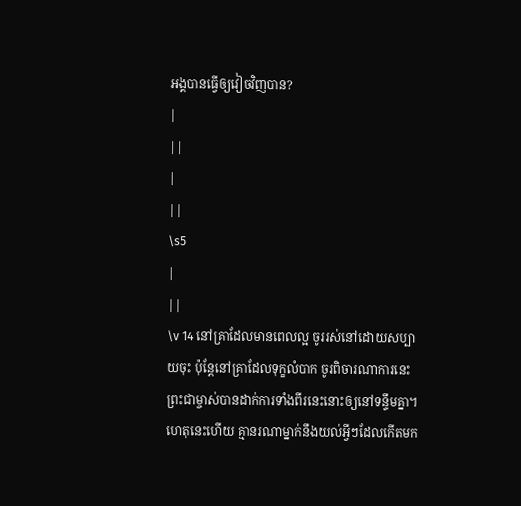អង្គបានធ្វើឲ្យវៀចវិញបាន?
|
||
|
||
\s5
|
||
\v 14 នៅគ្រាដែលមានពេលល្អ ចូររស់នៅដោយសប្បាយចុះ ប៉ុន្តែនៅគ្រាដែលទុក្ខលំបាក ចូរពិចារណាការនេះ ព្រះជាម្ចាស់បានដាក់ការទាំងពីរនេះនោះឲ្យនៅទន្ទឹមគ្នា។ ហេតុនេះហើយ គ្មានរណាម្នាក់នឹងយល់អ្វីៗដែលកើតមក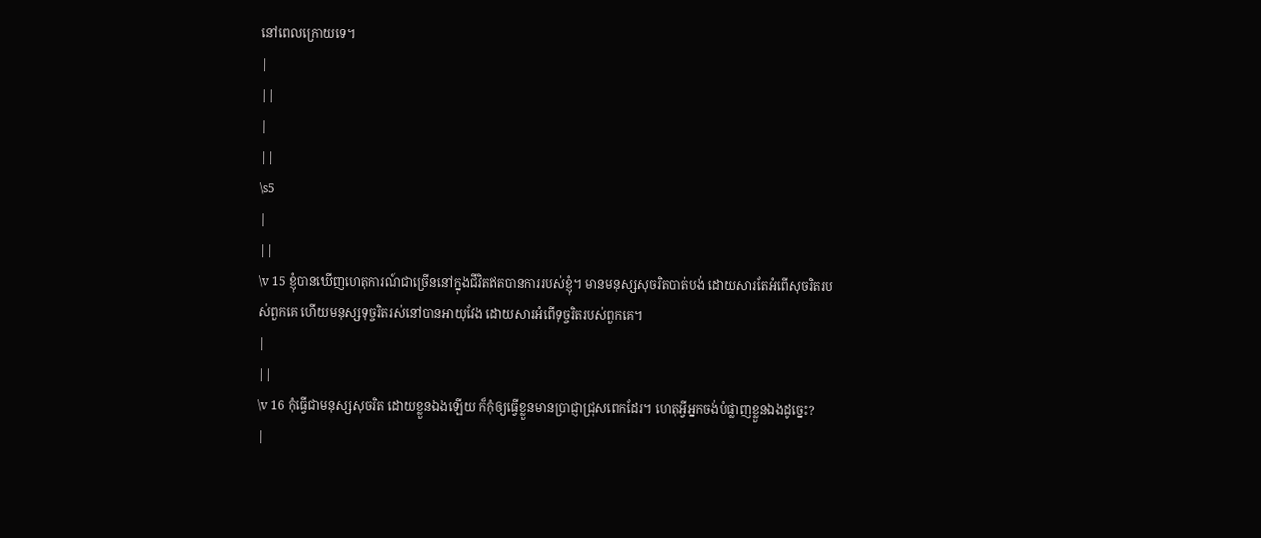នៅពេលក្រោយទេ។
|
||
|
||
\s5
|
||
\v 15 ខ្ញុំបានឃើញហេតុការណ៍ជាច្រើននៅក្នុងជីវិតឥតបានការរបស់ខ្ញុំ។ មានមនុស្សសុចរិតបាត់បង់ ដោយសារតែអំពើសុចរិតរបស់ពួកគេ ហើយមនុស្សទុច្ចរិតរស់នៅបានអាយុវែង ដោយសារអំពើទុច្ចរិតរបស់ពួកគេ។
|
||
\v 16 កុំធ្វើជាមនុស្សសុចរិត ដោយខ្លួនឯងឡើយ ក៏កុំឲ្យធ្វើខ្លួនមានប្រាជ្ញាជ្រុសពេកដែរ។ ហេតុអ្វីអ្នកចង់បំផ្លាញខ្លួនឯងដូច្នេះ?
|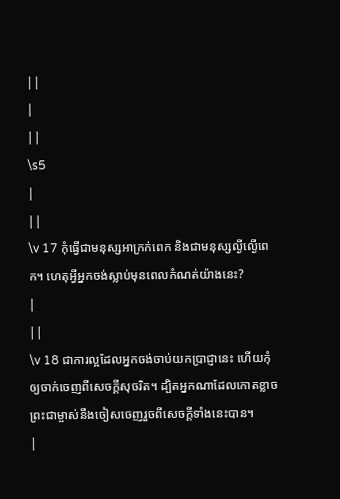||
|
||
\s5
|
||
\v 17 កុំធ្វើជាមនុស្សអាក្រក់ពេក និងជាមនុស្សលី្ងល្ងើពេក។ ហេតុអ្វីអ្នកចង់ស្លាប់មុនពេលកំណត់យ៉ាងនេះ?
|
||
\v 18 ជាការល្អដែលអ្នកចង់ចាប់យកប្រាជ្ញានេះ ហើយកុំឲ្យចាក់ចេញពីសេចក្ដីសុចរិត។ ដ្បិតអ្នកណាដែលកោតខ្លាចព្រះជាម្ចាស់នឹងចៀសចេញរួចពីសេចក្ដីទាំងនេះបាន។
|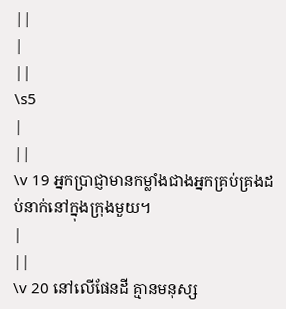||
|
||
\s5
|
||
\v 19 អ្នកប្រាជ្ញាមានកម្លាំងជាងអ្នកគ្រប់គ្រងដប់នាក់នៅក្នុងក្រុងមួយ។
|
||
\v 20 នៅលើផែនដី គ្មានមនុស្ស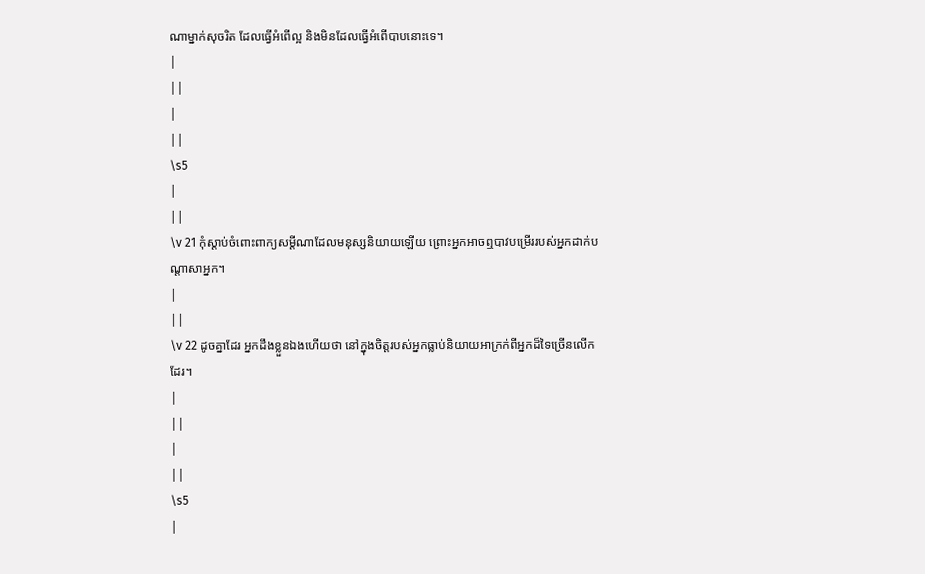ណាម្នាក់សុចរិត ដែលធ្វើអំពើល្អ និងមិនដែលធ្វើអំពើបាបនោះទេ។
|
||
|
||
\s5
|
||
\v 21 កុំស្ដាប់ចំពោះពាក្យសម្ដីណាដែលមនុស្សនិយាយឡើយ ព្រោះអ្នកអាចឮបាវបម្រើររបស់អ្នកដាក់បណ្ដាសាអ្នក។
|
||
\v 22 ដូចគ្នាដែរ អ្នកដឹងខ្លួនឯងហើយថា នៅក្នុងចិត្តរបស់អ្នកធ្លាប់និយាយអាក្រក់ពីអ្នកដ៏ទៃច្រើនលើកដែរ។
|
||
|
||
\s5
|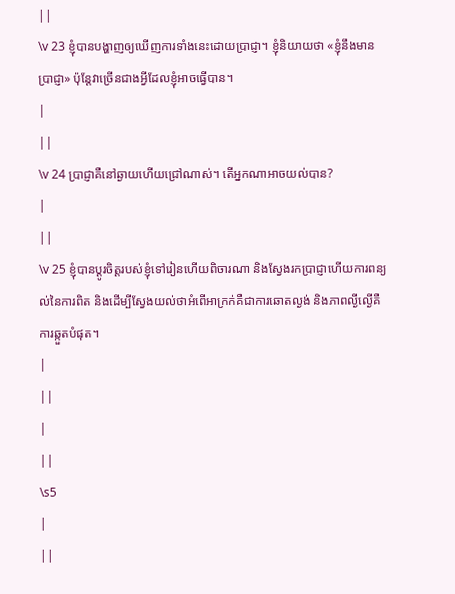||
\v 23 ខ្ញុំបានបង្ហាញឲ្យឃើញការទាំងនេះដោយប្រាជ្ញា។ ខ្ញុំនិយាយថា «ខ្ញុំនឹងមានប្រាជ្ញា» ប៉ុន្តែវាច្រើនជាងអ្វីដែលខ្ញុំអាចធ្វើបាន។
|
||
\v 24 ប្រាជ្ញាគឺនៅឆ្ងាយហើយជ្រៅណាស់។ តើអ្នកណាអាចយល់បាន?
|
||
\v 25 ខ្ញុំបានប្ដូរចិត្តរបស់ខ្ញុំទៅរៀនហើយពិចារណា និងស្វែងរកប្រាជ្ញាហើយការពន្យល់នៃការពិត និងដើម្បីស្វែងយល់ថាអំពើអាក្រក់គឺជាការឆោតល្ងង់ និងភាពល្ងីល្ងើគឺការឆ្កួតបំផុត។
|
||
|
||
\s5
|
||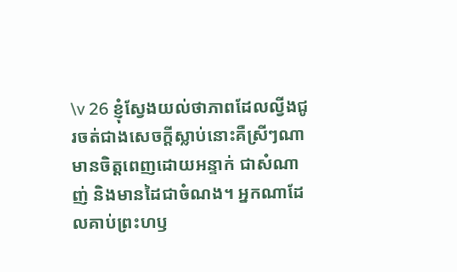\v 26 ខ្ញុំស្វែងយល់ថាភាពដែលល្វីងជូរចត់ជាងសេចក្ដីស្លាប់នោះគឺស្រីៗណាមានចិត្តពេញដោយអន្ទាក់ ជាសំណាញ់ និងមានដៃជាចំណង។ អ្នកណាដែលគាប់ព្រះហឫ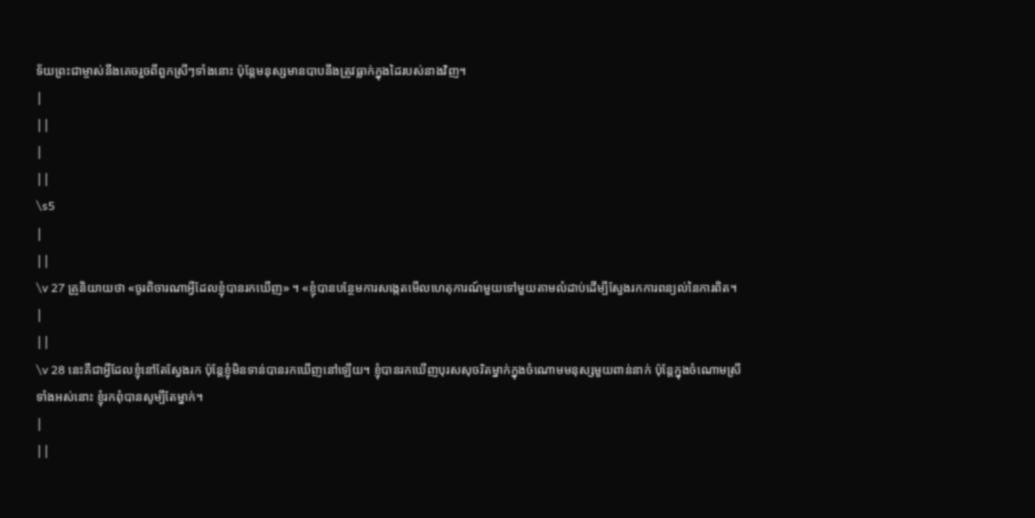ទ័យព្រះជាម្ចាស់នឹងគេចរួចពីពួកស្រីៗទាំងនោះ ប៉ុន្តែមនុស្សមានបាបនឹងត្រូវធ្លាក់ក្នុងដៃរបស់នាងវិញ។
|
||
|
||
\s5
|
||
\v 27 គ្រូនិយាយថា «ចូរពិចារណាអ្វីដែលខ្ញុំបានរកឃើញ» ។ «ខ្ញុំបានបន្ថែមការសង្កេតមើលហេតុការណ៍មួយទៅមួយតាមលំដាប់ដើម្បីស្វែងរកការពន្យល់នៃការពិត។
|
||
\v 28 នេះគឺជាអ្វីដែលខ្ញុំនៅតែស្វែងរក ប៉ុន្តែខ្ញុំមិនទាន់បានរកឃើញនៅឡើយ។ ខ្ញុំបានរកឃើញបុរសសុចរិតម្នាក់ក្នុងចំណោមមនុស្សមួយពាន់នាក់ ប៉ុន្តែក្នុងចំណោមស្រីទាំងអស់នោះ ខ្ញុំរកពុំបានសូម្បីតែម្នាក់។
|
||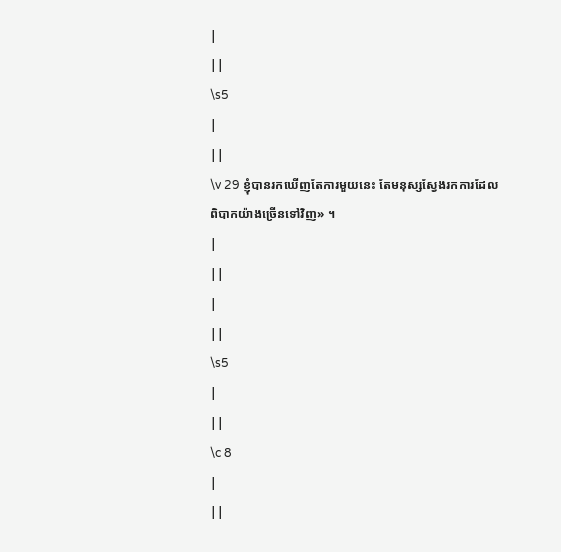|
||
\s5
|
||
\v 29 ខ្ញុំបានរកឃើញតែការមួយនេះ តែមនុស្សស្វែងរកការដែលពិបាកយ៉ាងច្រើនទៅវិញ» ។
|
||
|
||
\s5
|
||
\c 8
|
||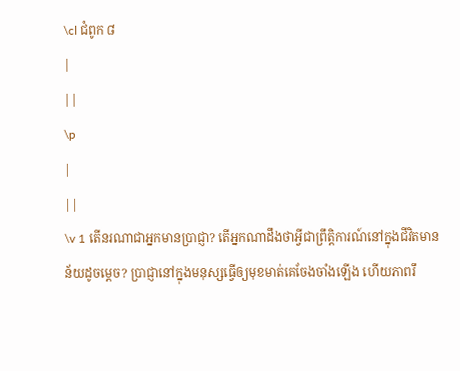\cl ជំពូក ៨
|
||
\p
|
||
\v 1 តើនរណាជាអ្នកមានប្រាជ្ញា? តើអ្នកណាដឹងថាអ្វីជាព្រឹតិ្តការណ៍នៅក្នុងជីវិតមានន័យដូចម្តេច? ប្រាជ្ញានៅក្នុងមនុស្សធ្វើឲ្យមុខមាត់គេចែងចាំងឡើង ហើយភាពរឹ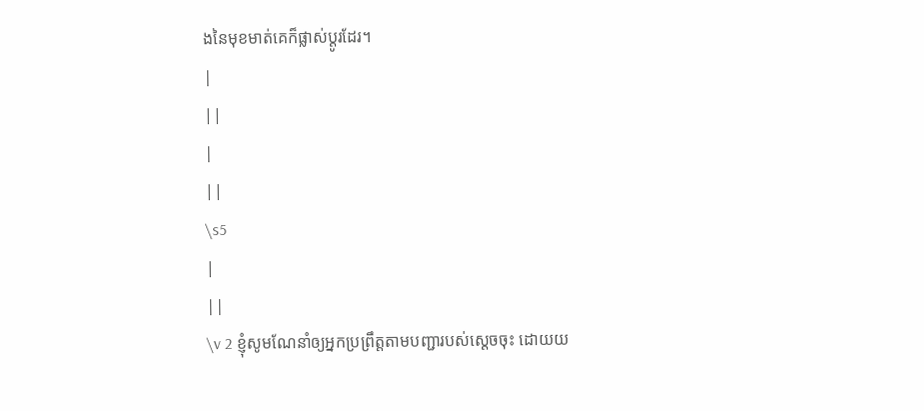ងនៃមុខមាត់គេក៏ផ្លាស់ប្ដូរដែរ។
|
||
|
||
\s5
|
||
\v 2 ខ្ញុំសូមណែនាំឲ្យអ្នកប្រព្រឹត្តតាមបញ្ជារបស់ស្ដេចចុះ ដោយយ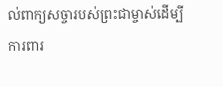ល់ពាក្យសច្ចារបស់ព្រះជាម្ចាស់ដើម្បីការពារ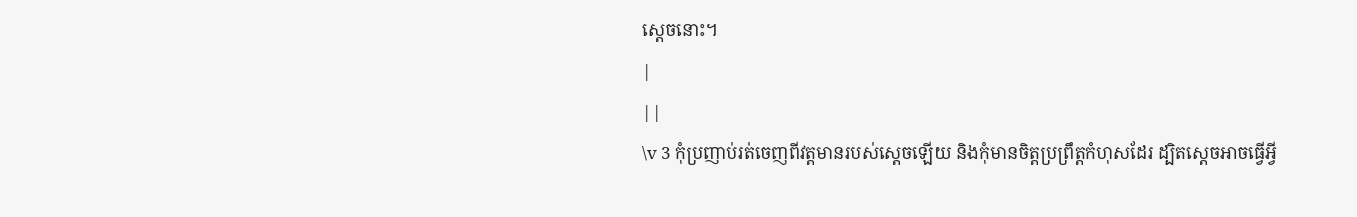ស្ដេចនោះ។
|
||
\v 3 កុំប្រញាប់រត់ចេញពីវត្តមានរបស់ស្ដេចឡើយ និងកុំមានចិត្តប្រព្រឹត្តកំហុសដែរ ដ្បិតស្ដេចអាចធ្វើអ្វី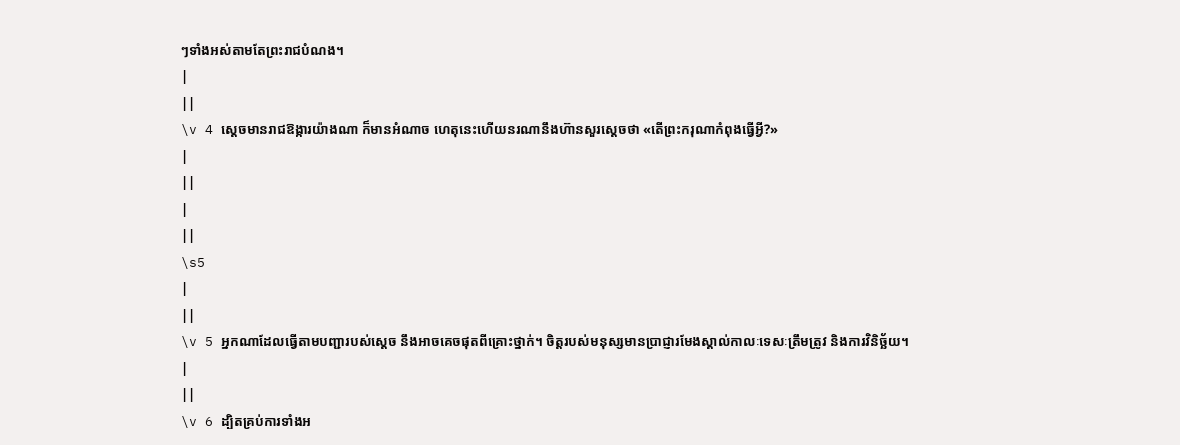ៗទាំងអស់តាមតែព្រះរាជបំណង។
|
||
\v 4 ស្ដេចមានរាជឱង្ការយ៉ាងណា ក៏មានអំណាច ហេតុនេះហើយនរណានឹងហ៊ានសួរស្ដេចថា «តើព្រះករុណាកំពុងធ្វើអ្វី?»
|
||
|
||
\s5
|
||
\v 5 អ្នកណាដែលធ្វើតាមបញ្ជារបស់ស្ដេច នឹងអាចគេចផុតពីគ្រោះថ្នាក់។ ចិត្តរបស់មនុស្សមានប្រាជ្ញារមែងស្គាល់កាលៈទេសៈត្រឹមត្រូវ និងការវិនិច្ឆ័យ។
|
||
\v 6 ដ្បិតគ្រប់ការទាំងអ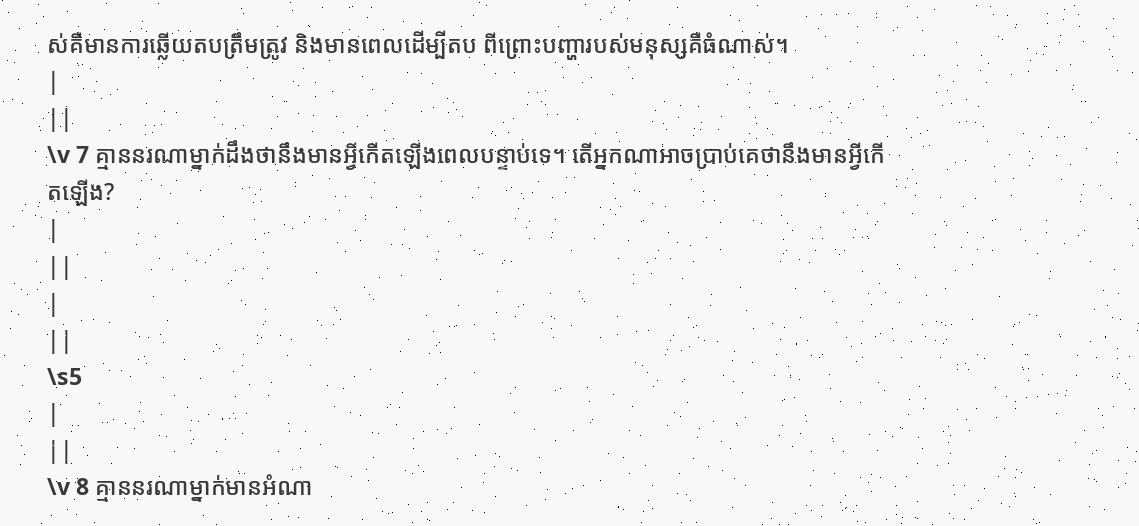ស់គឺមានការឆ្លើយតបត្រឹមត្រូវ និងមានពេលដើម្បីតប ពីព្រោះបញ្ហារបស់មនុស្សគឺធំណាស់។
|
||
\v 7 គ្មាននរណាម្នាក់ដឹងថានឹងមានអ្វីកើតឡើងពេលបន្ទាប់ទេ។ តើអ្នកណាអាចប្រាប់គេថានឹងមានអ្វីកើតឡើង?
|
||
|
||
\s5
|
||
\v 8 គ្មាននរណាម្នាក់មានអំណា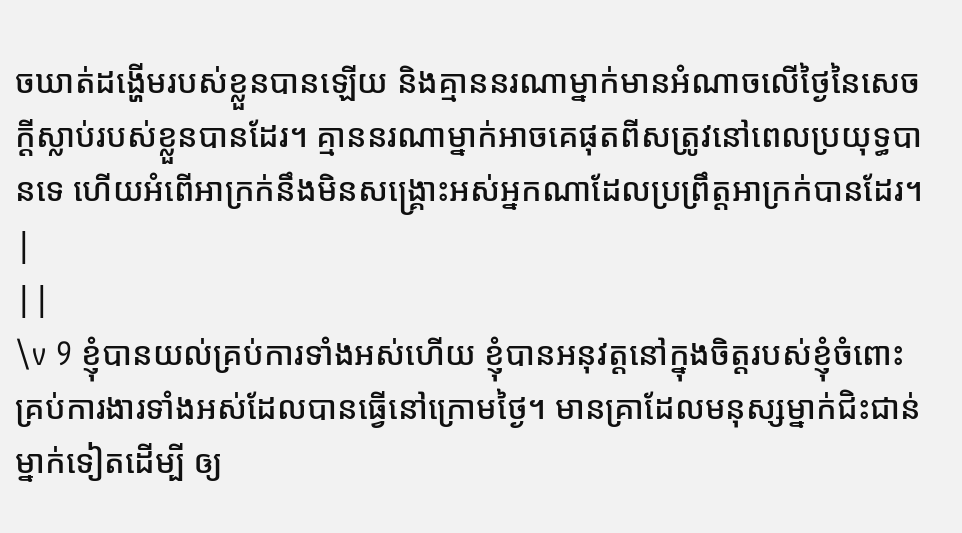ចឃាត់ដង្ហើមរបស់ខ្លួនបានឡើយ និងគ្មាននរណាម្នាក់មានអំណាចលើថ្ងៃនៃសេចក្ដីស្លាប់របស់ខ្លួនបានដែរ។ គ្មាននរណាម្នាក់អាចគេផុតពីសត្រូវនៅពេលប្រយុទ្ធបានទេ ហើយអំពើអាក្រក់នឹងមិនសង្គ្រោះអស់អ្នកណាដែលប្រព្រឹត្តអាក្រក់បានដែរ។
|
||
\v 9 ខ្ញុំបានយល់គ្រប់ការទាំងអស់ហើយ ខ្ញុំបានអនុវត្តនៅក្នុងចិត្តរបស់ខ្ញុំចំពោះគ្រប់ការងារទាំងអស់ដែលបានធ្វើនៅក្រោមថ្ងៃ។ មានគ្រាដែលមនុស្សម្នាក់ជិះជាន់ម្នាក់ទៀតដើម្បី ឲ្យ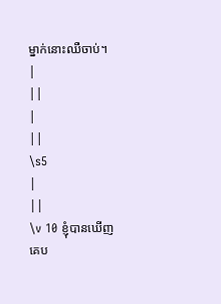ម្នាក់នោះឈឺចាប់។
|
||
|
||
\s5
|
||
\v 10 ខ្ញុំបានឃើញគេប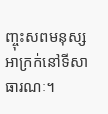ញ្ចុះសពមនុស្សអាក្រក់នៅទីសាធារណៈ។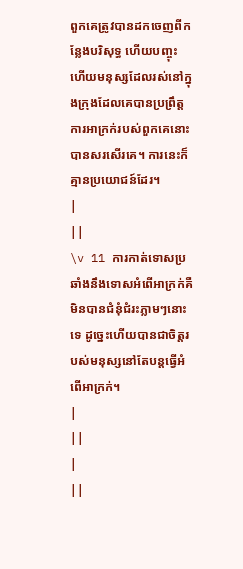ពួកគេត្រូវបានដកចេញពីកន្លែងបរិសុទ្ធ ហើយបញ្ចុះ ហើយមនុស្សដែលរស់នៅក្នុងក្រុងដែលគេបានប្រព្រឹត្តការអាក្រក់របស់ពួកគេនោះបានសរសើរគេ។ ការនេះក៏គ្មានប្រយោជន៍ដែរ។
|
||
\v 11 ការកាត់ទោសប្រឆាំងនឹងទោសអំពើអាក្រក់គឺមិនបានជំនុំជំរះភ្លាមៗនោះទេ ដូច្នេះហើយបានជាចិត្តរបស់មនុស្សនៅតែបន្តធើ្វអំពើអាក្រក់។
|
||
|
||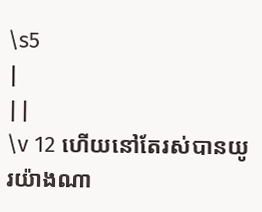\s5
|
||
\v 12 ហើយនៅតែរស់បានយូរយ៉ាងណា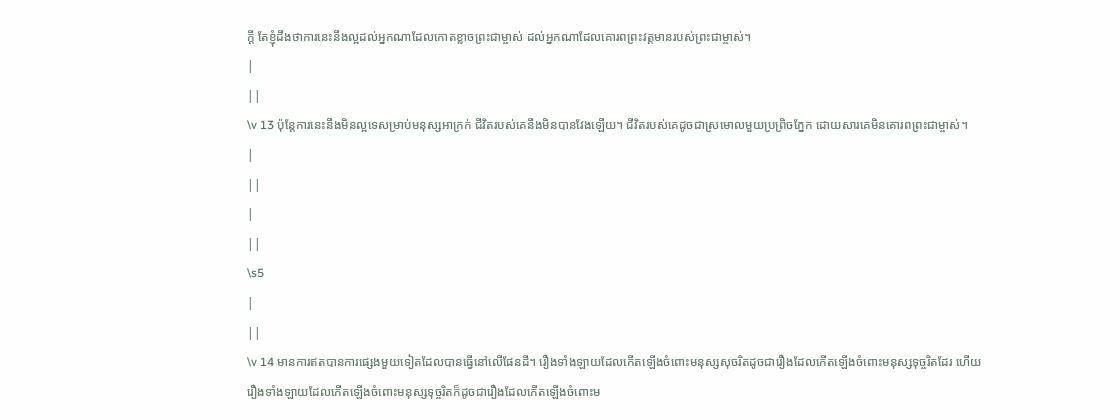ក្ដី តែខ្ញុំដឹងថាការនេះនឹងល្អដល់អ្នកណាដែលកោតខ្លាចព្រះជាម្ចាស់ ដល់អ្នកណាដែលគោរពព្រះវត្តមានរបស់ព្រះជាម្ចាស់។
|
||
\v 13 ប៉ុន្តែការនេះនឹងមិនល្អទេសម្រាប់មនុស្សអាក្រក់ ជីវិតរបស់គេនឹងមិនបានវែងឡើយ។ ជីវិតរបស់គេដូចជាស្រមោលមួយប្រព្រិចភ្នែក ដោយសារគេមិនគោរពព្រះជាម្ចាស់។
|
||
|
||
\s5
|
||
\v 14 មានការឥតបានការផ្សេងមួយទៀតដែលបានធ្វើនៅលើផែនដី។ រឿងទាំងឡាយដែលកើតឡើងចំពោះមនុស្សសុចរិតដូចជារឿងដែលកើតឡើងចំពោះមនុស្សទុច្ចរិតដែរ ហើយរឿងទាំងឡាយដែលកើតឡើងចំពោះមនុស្សទុច្ចរិតក៏ដូចជារឿងដែលកើតឡើងចំពោះម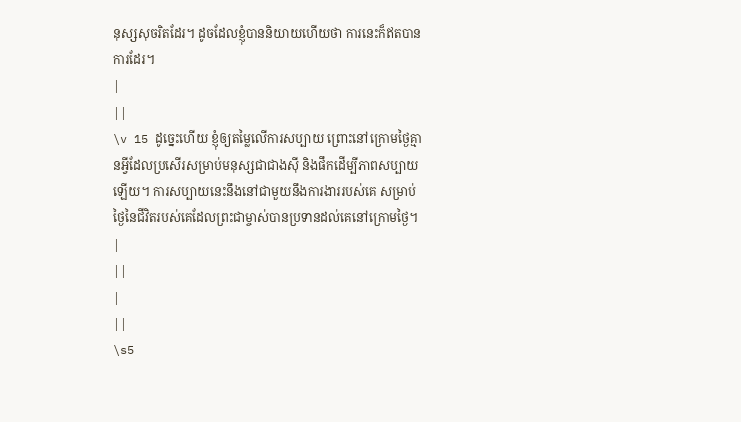នុស្សសុចរិតដែរ។ ដូចដែលខ្ញុំបាននិយាយហើយថា ការនេះក៏ឥតបានការដែរ។
|
||
\v 15 ដូច្នេះហើយ ខ្ញុំឲ្យតម្លៃលើការសប្បាយ ព្រោះនៅក្រោមថ្ងៃគ្មានអ្វីដែលប្រសើរសម្រាប់មនុស្សជាជាងស៊ី និងផឹកដើម្បីភាពសប្បាយឡើយ។ ការសប្បាយនេះនឹងនៅជាមួយនឹងការងាររបស់គេ សម្រាប់ថ្ងៃនៃជីវិតរបស់គេដែលព្រះជាម្ចាស់បានប្រទានដល់គេនៅក្រោមថ្ងៃ។
|
||
|
||
\s5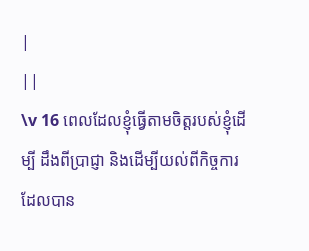|
||
\v 16 ពេលដែលខ្ញុំធ្វើតាមចិត្តរបស់ខ្ញុំដើម្បី ដឹងពីប្រាជ្ញា និងដើម្បីយល់ពីកិច្ចការដែលបាន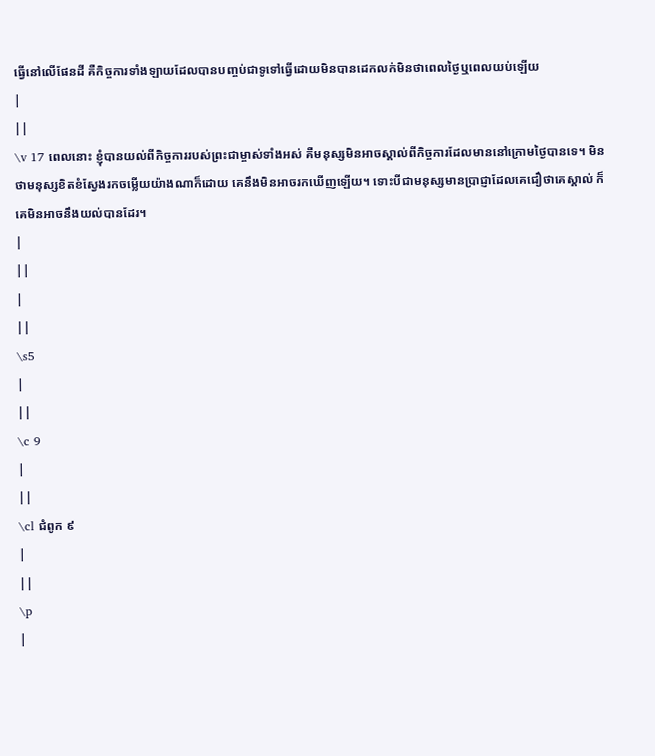ធ្វើនៅលើផែនដី គឺកិច្ចការទាំងឡាយដែលបានបញ្ចប់ជាទូទៅធ្វើដោយមិនបានដេកលក់មិនថាពេលថ្ងៃឬពេលយប់ឡើយ
|
||
\v 17 ពេលនោះ ខ្ញុំបានយល់ពីកិច្ចការរបស់ព្រះជាម្ចាស់ទាំងអស់ គឺមនុស្សមិនអាចស្គាល់ពីកិច្ចការដែលមាននៅក្រោមថ្ងៃបានទេ។ មិនថាមនុស្សខិតខំស្វែងរកចម្លើយយ៉ាងណាក៏ដោយ គេនឹងមិនអាចរកឃើញឡើយ។ ទោះបីជាមនុស្សមានប្រាជ្ញាដែលគេជឿថាគេស្គាល់ ក៏គេមិនអាចនឹងយល់បានដែរ។
|
||
|
||
\s5
|
||
\c 9
|
||
\cl ជំពូក ៩
|
||
\p
|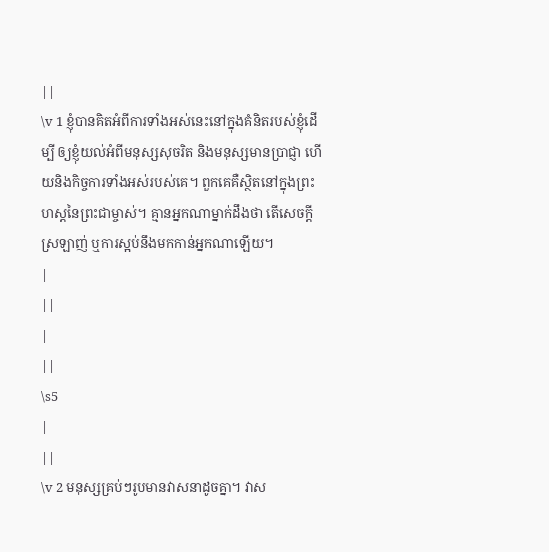||
\v 1 ខ្ញុំបានគិតអំពីការទាំងអស់នេះនៅក្នុងគំនិតរបស់ខ្ញុំដើម្បី ឲ្យខ្ញុំយល់អំពីមនុស្សសុចរិត និងមនុស្សមានប្រាជ្ញា ហើយនិងកិច្ចការទាំងអស់របស់គេ។ ពួកគេគឺសិ្ថតនៅក្នុងព្រះហស្តនៃព្រះជាម្ចាស់។ គ្មានអ្នកណាម្នាក់ដឹងថា តើសេចក្ដីស្រឡាញ់ ឬការស្អប់នឹងមកកាន់អ្នកណាឡើយ។
|
||
|
||
\s5
|
||
\v 2 មនុស្សគ្រប់ៗរូបមានវាសនាដូចគ្នា។ វាស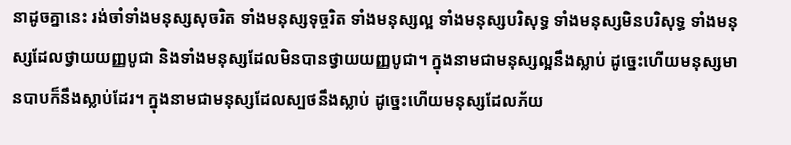នាដូចគ្នានេះ រង់ចាំទាំងមនុស្សសុចរិត ទាំងមនុស្សទុច្ចរិត ទាំងមនុស្សល្អ ទាំងមនុស្សបរិសុទ្ធ ទាំងមនុស្សមិនបរិសុទ្ធ ទាំងមនុស្សដែលថ្វាយយញ្ញបូជា និងទាំងមនុស្សដែលមិនបានថ្វាយយញ្ញបូជា។ ក្នុងនាមជាមនុស្សល្អនឹងស្លាប់ ដូច្នេះហើយមនុស្សមានបាបក៏នឹងស្លាប់ដែរ។ ក្នុងនាមជាមនុស្សដែលស្បថនឹងស្លាប់ ដូច្នេះហើយមនុស្សដែលភ័យ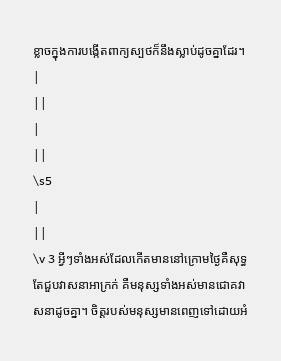ខ្លាចក្នុងការបង្កើតពាក្យស្បថក៏នឹងស្លាប់ដូចគ្នាដែរ។
|
||
|
||
\s5
|
||
\v 3 អ្វីៗទាំងអស់ដែលកើតមាននៅក្រោមថ្ងៃគឺសុទ្ធតែជួបវាសនាអាក្រក់ គឺមនុស្សទាំងអស់មានជោគវាសនាដូចគ្នា។ ចិត្តរបស់មនុស្សមានពេញទៅដោយអំ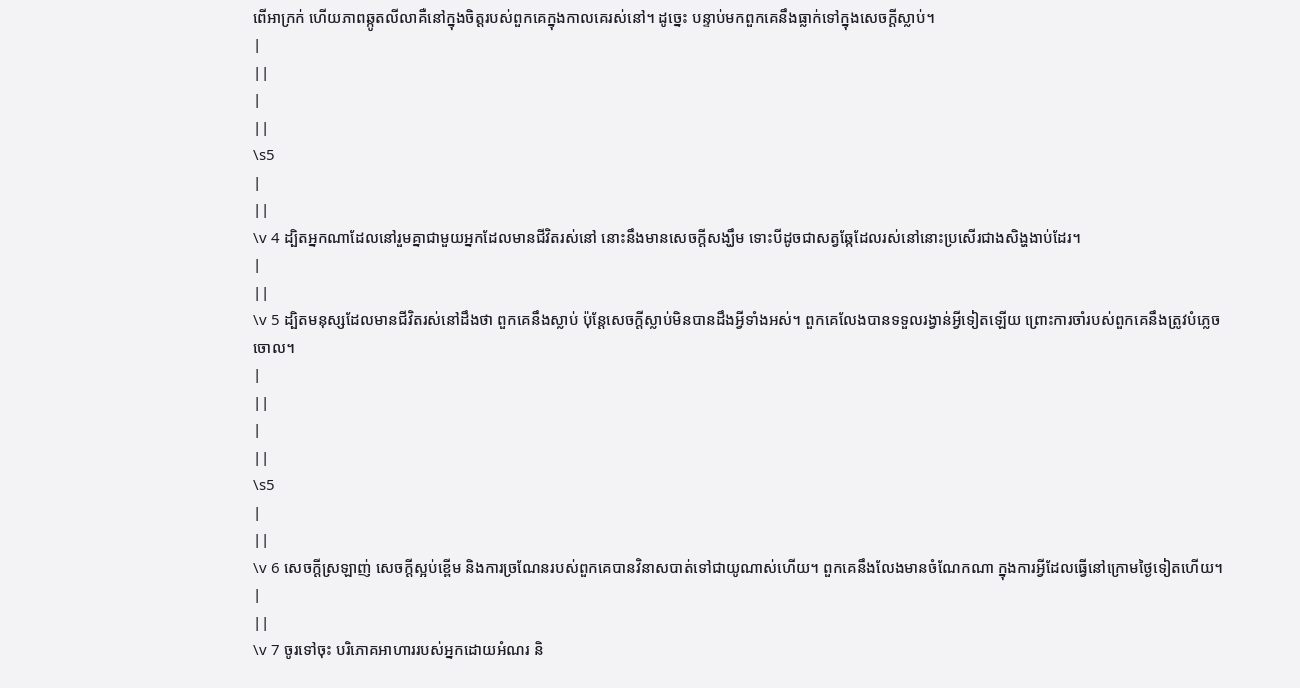ពើអាក្រក់ ហើយភាពឆ្កូតលីលាគឺនៅក្នុងចិត្តរបស់ពួកគេក្នុងកាលគេរស់នៅ។ ដូច្នេះ បន្ទាប់មកពួកគេនឹងធ្លាក់ទៅក្នុងសេចក្ដីស្លាប់។
|
||
|
||
\s5
|
||
\v 4 ដ្បិតអ្នកណាដែលនៅរួមគ្នាជាមួយអ្នកដែលមានជីវិតរស់នៅ នោះនឹងមានសេចក្ដីសង្ឃឹម ទោះបីដូចជាសត្វឆ្កែដែលរស់នៅនោះប្រសើរជាងសិង្ហងាប់ដែរ។
|
||
\v 5 ដ្បិតមនុស្សដែលមានជីវិតរស់នៅដឹងថា ពួកគេនឹងស្លាប់ ប៉ុន្តែសេចក្ដីស្លាប់មិនបានដឹងអ្វីទាំងអស់។ ពួកគេលែងបានទទួលរង្វាន់អ្វីទៀតឡើយ ព្រោះការចាំរបស់ពួកគេនឹងត្រូវបំភេ្លចចោល។
|
||
|
||
\s5
|
||
\v 6 សេចក្ដីស្រឡាញ់ សេចក្ដីស្អប់ខ្ពើម និងការច្រណែនរបស់ពួកគេបានវិនាសបាត់ទៅជាយូណាស់ហើយ។ ពួកគេនឹងលែងមានចំណែកណា ក្នុងការអ្វីដែលធ្វើនៅក្រោមថ្ងៃទៀតហើយ។
|
||
\v 7 ចូរទៅចុះ បរិភោគអាហាររបស់អ្នកដោយអំណរ និ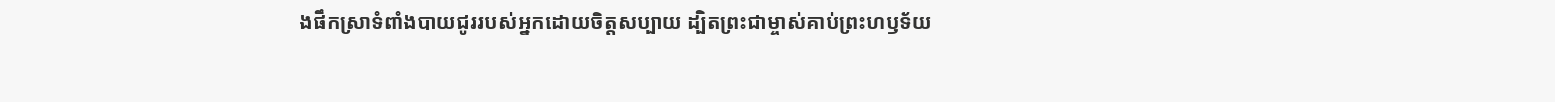ងផឹកស្រាទំពាំងបាយជូររបស់អ្នកដោយចិត្តសប្បាយ ដ្បិតព្រះជាម្ចាស់គាប់ព្រះហឫទ័យ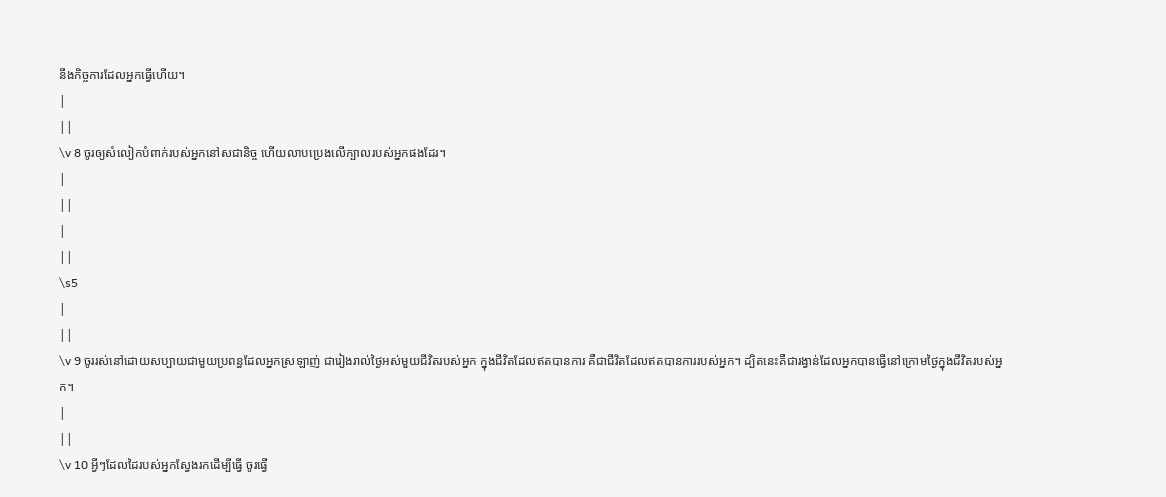នឹងកិច្ចការដែលអ្នកធ្វើហើយ។
|
||
\v 8 ចូរឲ្យសំលៀកបំពាក់របស់អ្នកនៅសជានិច្ច ហើយលាបប្រេងលើក្បាលរបស់អ្នកផងដែរ។
|
||
|
||
\s5
|
||
\v 9 ចូររស់នៅដោយសប្បាយជាមួយប្រពន្ធដែលអ្នកស្រឡាញ់ ជារៀងរាល់ថ្ងៃអស់មួយជីវិតរបស់អ្នក ក្នុងជីវិតដែលឥតបានការ គឺជាជីវិតដែលឥតបានការរបស់អ្នក។ ដ្បិតនេះគឺជារង្វាន់ដែលអ្នកបានធ្វើនៅក្រោមថ្ងៃក្នុងជីវិតរបស់អ្នក។
|
||
\v 10 អ្វីៗដែលដៃរបស់អ្នកស្វែងរកដើម្បីធ្វើ ចូរធ្វើ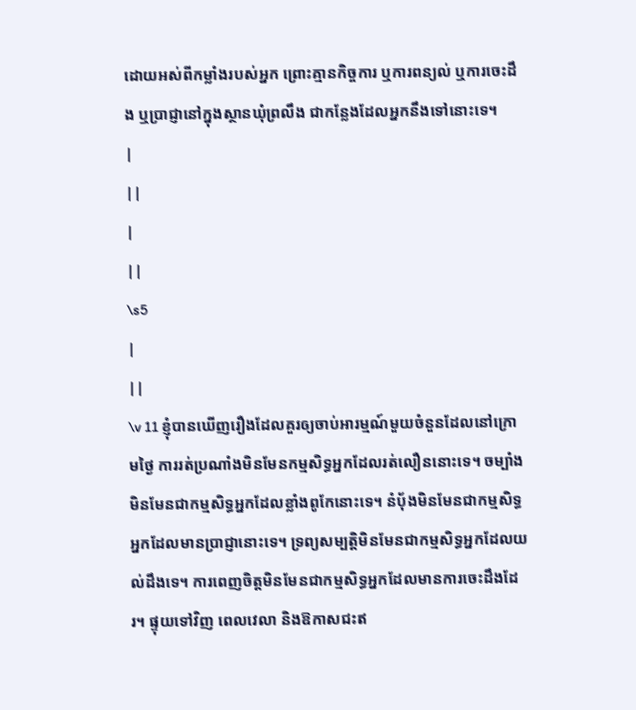ដោយអស់ពីកម្លាំងរបស់អ្នក ព្រោះគ្មានកិច្ចការ ឬការពន្យល់ ឬការចេះដឹង ឬប្រាជ្ញានៅក្នុងស្ថានឃុំព្រលឹង ជាកន្លែងដែលអ្នកនឹងទៅនោះទេ។
|
||
|
||
\s5
|
||
\v 11 ខ្ញុំបានឃើញរឿងដែលគួរឲ្យចាប់អារម្មណ៍មួយចំនួនដែលនៅក្រោមថ្ងៃ ការរត់ប្រណាំងមិនមែនកម្មសិទ្ធអ្នកដែលរត់លឿននោះទេ។ ចម្បាំងមិនមែនជាកម្មសិទ្ធអ្នកដែលខ្លាំងពូកែនោះទេ។ នំប័ុងមិនមែនជាកម្មសិទ្ធអ្នកដែលមានប្រាជ្ញានោះទេ។ ទ្រព្យសម្បត្តិមិនមែនជាកម្មសិទ្ធអ្នកដែលយល់ដឹងទេ។ ការពេញចិត្តមិនមែនជាកម្មសិទ្ធអ្នកដែលមានការចេះដឹងដែរ។ ផ្ទុយទៅវិញ ពេលវេលា និងឱកាសជះឥ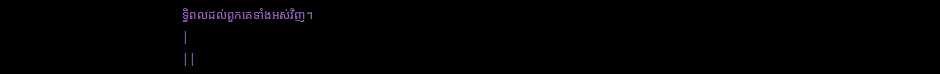ទិ្ធពលដល់ពួកគេទាំងអស់វិញ។
|
||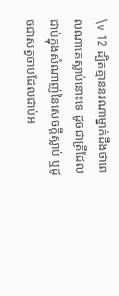\v 12 ដ្បិតគ្មាននរណាម្នាក់ដឹងថាពេលណាគេស្លាប់នោះទេ ដូចជាត្រីដែលជាប់ក្នុងសំណាញ់នៃសេចក្ដីស្លាប់ ឬដូចជាសត្វចាបដែលជាប់អ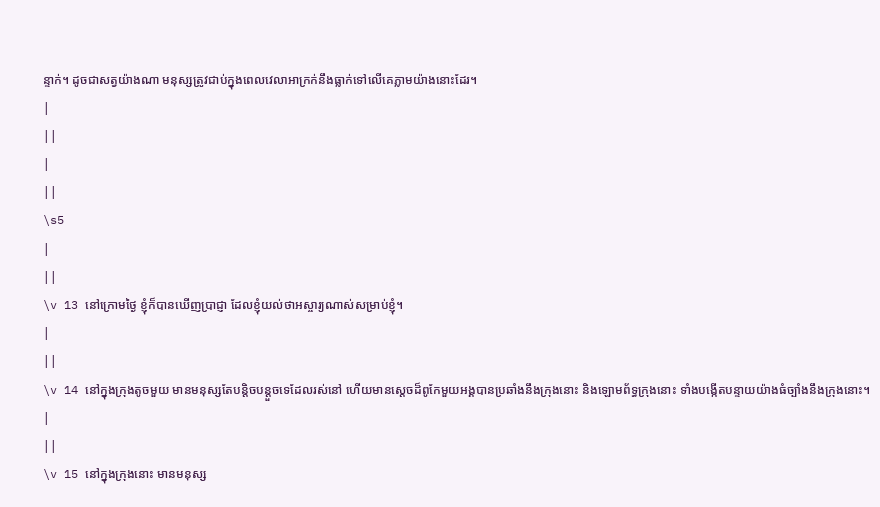ន្ទាក់។ ដូចជាសត្វយ៉ាងណា មនុស្សត្រូវជាប់ក្នុងពេលវេលាអាក្រក់នឹងធ្លាក់ទៅលើគេភ្លាមយ៉ាងនោះដែរ។
|
||
|
||
\s5
|
||
\v 13 នៅក្រោមថ្ងៃ ខ្ញុំក៏បានឃើញប្រាជ្ញា ដែលខ្ញុំយល់ថាអស្ចារ្យណាស់សម្រាប់ខ្ញុំ។
|
||
\v 14 នៅក្នុងក្រុងតូចមួយ មានមនុស្សតែបន្តិចបន្តួចទេដែលរស់នៅ ហើយមានសេ្ដចដ៏ពូកែមួយអង្គបានប្រឆាំងនឹងក្រុងនោះ និងឡោមព័ទ្ធក្រុងនោះ ទាំងបង្កើតបន្ទាយយ៉ាងធំច្បាំងនឹងក្រុងនោះ។
|
||
\v 15 នៅក្នុងក្រុងនោះ មានមនុស្ស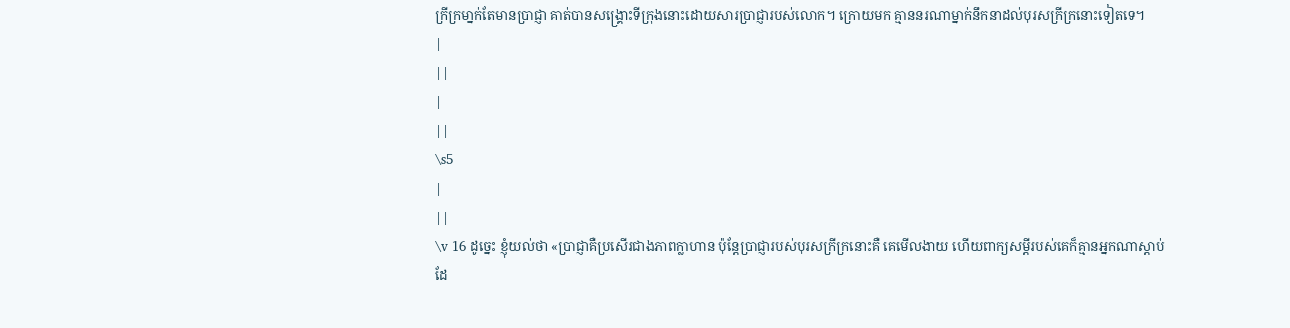ក្រីក្រមា្នក់តែមានប្រាជ្ញា គាត់បានសង្គ្រោះទីក្រុងនោះដោយសារប្រាជ្ញារបស់លោក។ ក្រោយមក គ្មាននរណាម្នាក់នឹកនាដល់បុរសក្រីក្រនោះទៀតទេ។
|
||
|
||
\s5
|
||
\v 16 ដូច្នេះ ខ្ញុំយល់ថា «ប្រាជ្ញាគឺប្រសើរជាងភាពក្លាហាន ប៉ុន្តែប្រាជ្ញារបស់បុរសក្រីក្រនោះគឺ គេមើលងាយ ហើយពាក្យសម្តីរបស់គេក៏គ្មានអ្នកណាស្ដាប់ដែ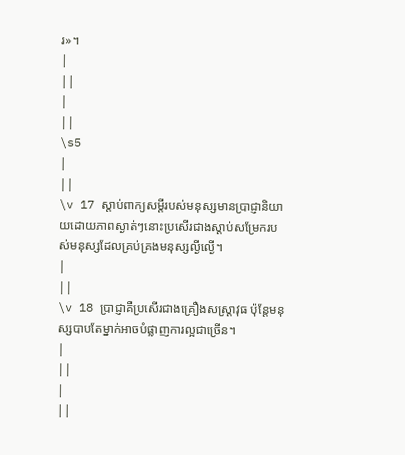រ»។
|
||
|
||
\s5
|
||
\v 17 ស្ដាប់ពាក្យសម្ដីរបស់មនុស្សមានប្រាជ្ញានិយាយដោយភាពស្ងាត់ៗនោះប្រសើរជាងស្ដាប់សម្រែករបស់មនុស្សដែលគ្រប់គ្រងមនុស្សល្ងីល្ងើ។
|
||
\v 18 ប្រាជ្ញាគឺប្រសើរជាងគ្រឿងសស្រ្តាវុធ ប៉ុន្តែមនុស្សបាបតែម្នាក់អាចបំផ្លាញការល្អជាច្រើន។
|
||
|
||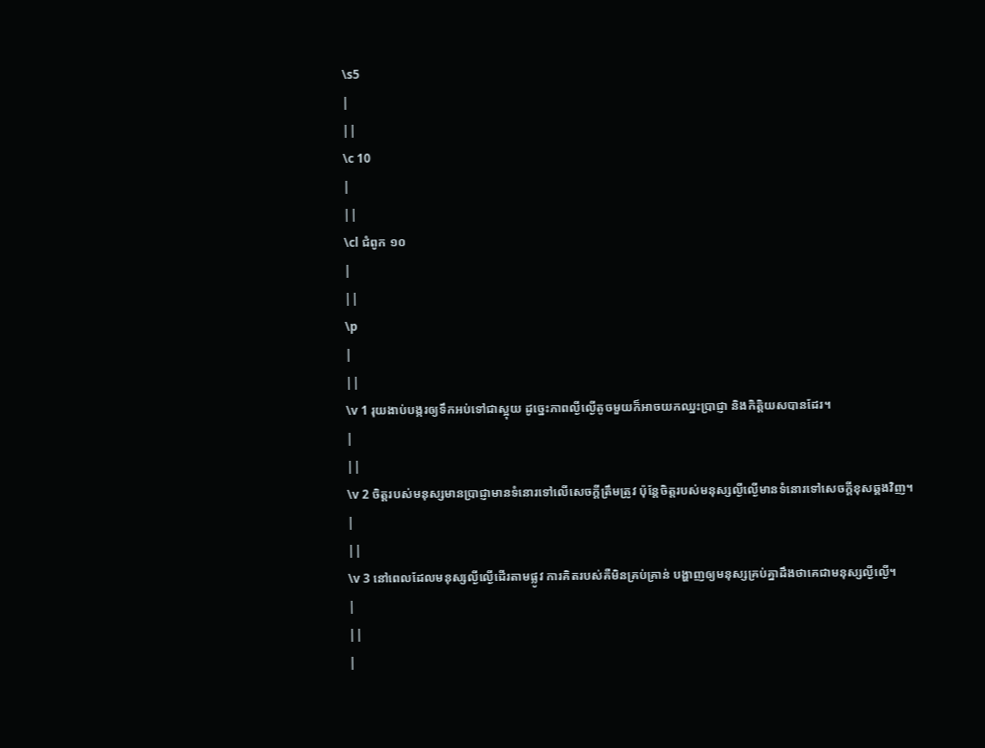\s5
|
||
\c 10
|
||
\cl ជំពូក ១០
|
||
\p
|
||
\v 1 រុយងាប់បង្ករឲ្យទឹកអប់ទៅជាស្អុយ ដូច្នេះភាពល្ងីល្ងើតូចមួយក៏អាចយកឈ្នះប្រាជ្ញា និងកិតិ្តយសបានដែរ។
|
||
\v 2 ចិត្តរបស់មនុស្សមានប្រាជ្ញាមានទំនោរទៅលើសេចក្ដីត្រឹមត្រូវ ប៉ុន្តែចិត្តរបស់មនុស្សល្ងីល្ងើមានទំនោរទៅសេចក្ដីខុសឆ្គងវិញ។
|
||
\v 3 នៅពេលដែលមនុស្សល្ងីល្ងើដើរតាមផ្លូវ ការគិតរបស់គឺមិនគ្រប់គ្រាន់ បង្ហាញឲ្យមនុស្សគ្រប់គ្នាដឹងថាគេជាមនុស្សល្ងីល្ងើ។
|
||
|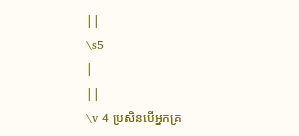||
\s5
|
||
\v 4 ប្រសិនបើអ្នកគ្រ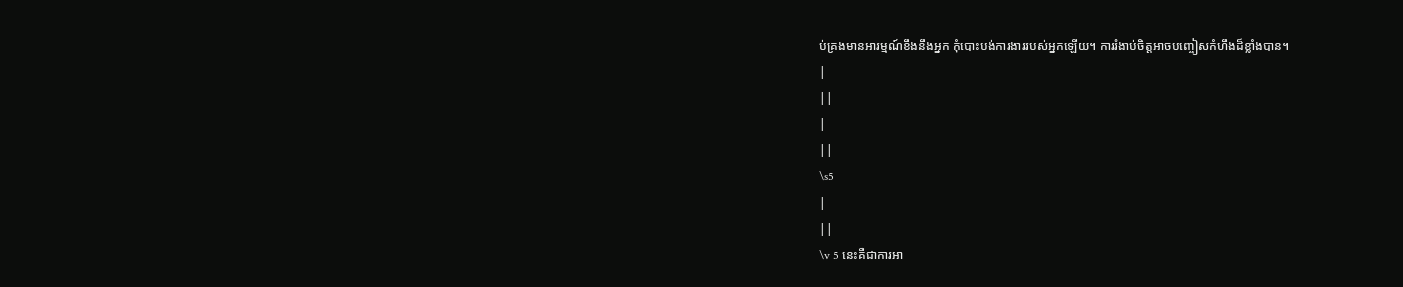ប់គ្រងមានអារម្មណ៍ខឹងនឹងអ្នក កុំបោះបង់ការងាររបស់អ្នកឡើយ។ ការរំងាប់ចិត្តអាចបញ្ចៀសកំហឹងដ៏ខ្លាំងបាន។
|
||
|
||
\s5
|
||
\v 5 នេះគឺជាការអា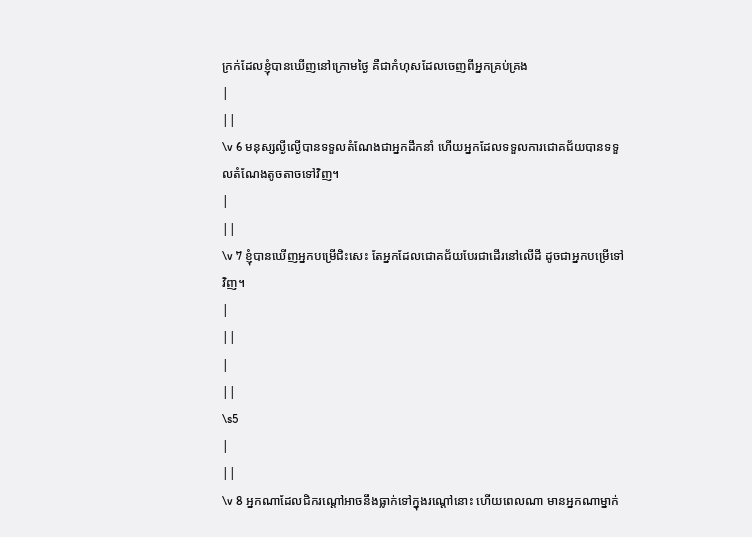ក្រក់ដែលខ្ញុំបានឃើញនៅក្រោមថ្ងៃ គឺជាកំហុសដែលចេញពីអ្នកគ្រប់គ្រង
|
||
\v 6 មនុស្សល្ងីល្ងើបានទទួលតំណែងជាអ្នកដឹកនាំ ហើយអ្នកដែលទទួលការជោគជ័យបានទទួលតំណែងតូចតាចទៅវិញ។
|
||
\v 7 ខ្ញុំបានឃើញអ្នកបម្រើជិះសេះ តែអ្នកដែលជោគជ័យបែរជាដើរនៅលើដី ដូចជាអ្នកបម្រើទៅវិញ។
|
||
|
||
\s5
|
||
\v 8 អ្នកណាដែលជិករណ្ដៅអាចនឹងធ្លាក់ទៅក្នុងរណ្ដៅនោះ ហើយពេលណា មានអ្នកណាម្នាក់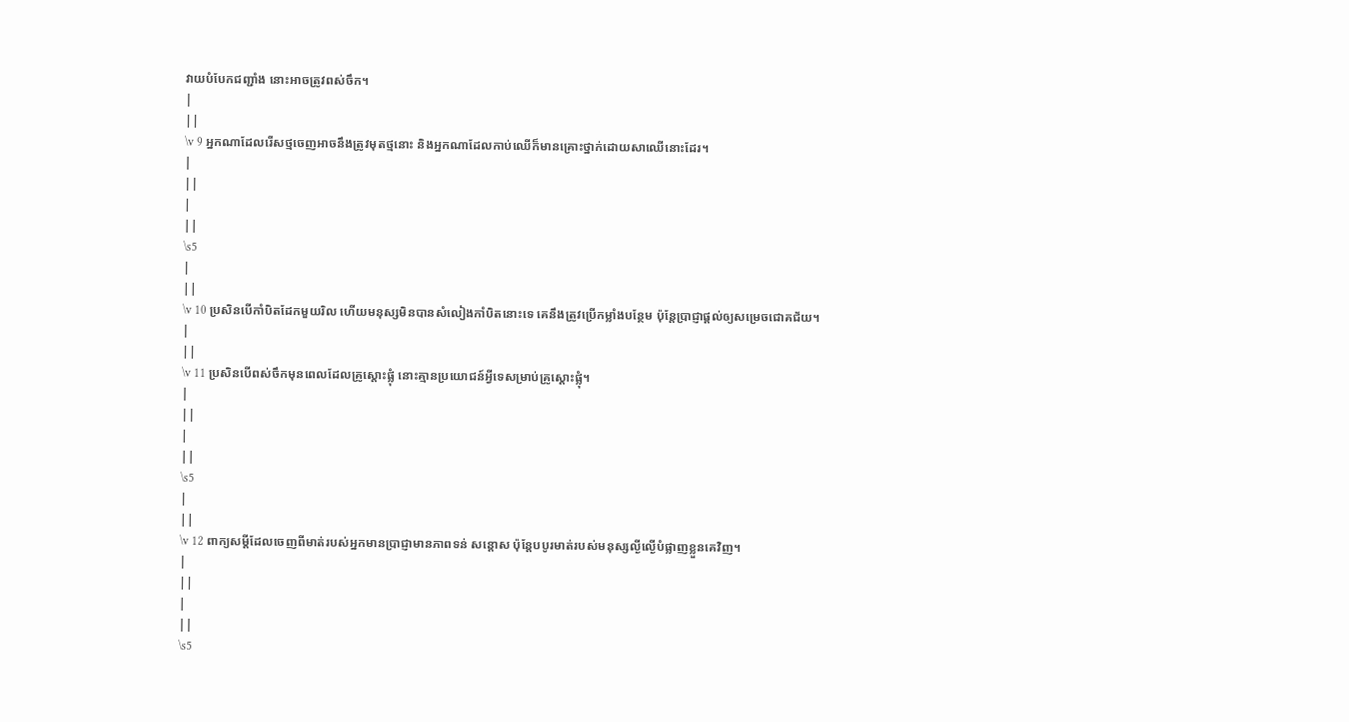វាយបំបែកជញ្ជាំង នោះអាចត្រូវពស់ចឹក។
|
||
\v 9 អ្នកណាដែលរើសថ្មចេញអាចនឹងត្រូវមុតថ្មនោះ និងអ្នកណាដែលកាប់ឈើក៏មានគ្រោះថ្នាក់ដោយសាឈើនោះដែរ។
|
||
|
||
\s5
|
||
\v 10 ប្រសិនបើកាំបិតដែកមួយរិល ហើយមនុស្សមិនបានសំលៀងកាំបិតនោះទេ គេនឹងត្រូវប្រើកម្លាំងបន្ថែម ប៉ុន្តែប្រាជ្ញាផ្ដល់ឲ្យសម្រេចជោគជ័យ។
|
||
\v 11 ប្រសិនបើពស់ចឹកមុនពេលដែលគ្រូស្ដោះផ្លុំ នោះគ្មានប្រយោជន៍អ្វីទេសម្រាប់គ្រូស្ដោះផ្លុំ។
|
||
|
||
\s5
|
||
\v 12 ពាក្យសម្ដីដែលចេញពីមាត់របស់អ្នកមានប្រាជ្ញាមានភាពទន់ សន្ដោស ប៉ុន្តែបបូរមាត់របស់មនុស្សល្ងីល្ងើបំផ្លាញខ្លួនគេវិញ។
|
||
|
||
\s5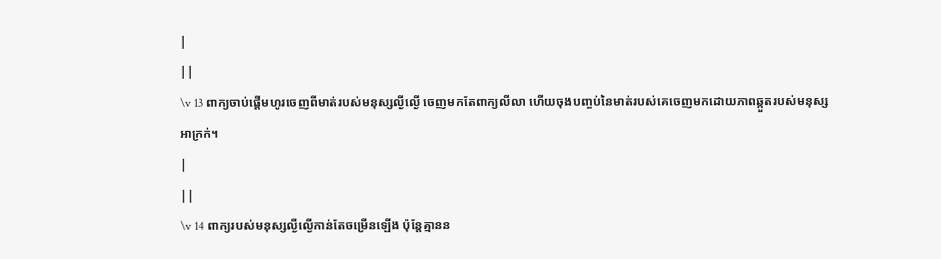|
||
\v 13 ពាក្យចាប់ផ្ដើមហូរចេញពីមាត់របស់មនុស្សល្ងីល្ងើ ចេញមកតែពាក្យលីលា ហើយចុងបញ្ចប់នៃមាត់របស់គេចេញមកដោយភាពឆ្កួតរបស់មនុស្សអាក្រក់។
|
||
\v 14 ពាក្យរបស់មនុស្សល្ងីល្ងើកាន់តែចម្រើនឡើង ប៉ុន្តែគ្មានន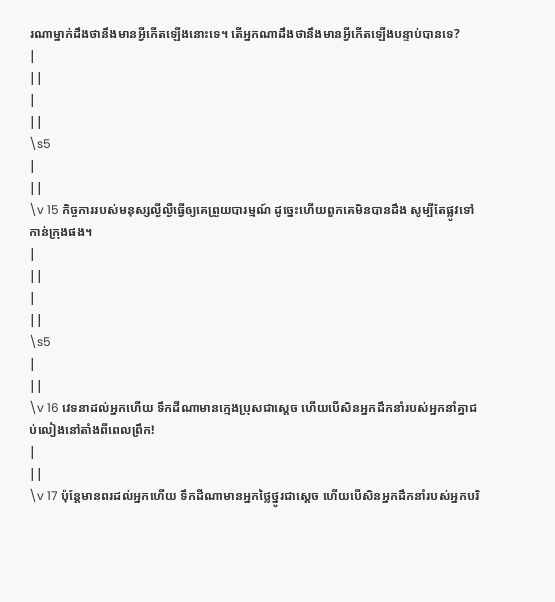រណាម្នាក់ដឹងថានឹងមានអ្វីកើតឡើងនោះទេ។ តើអ្នកណាដឹងថានឹងមានអ្វីកើតឡើងបន្ទាប់បានទេ?
|
||
|
||
\s5
|
||
\v 15 កិច្ចការរបស់មនុស្សល្ងីល្ងឺធ្វើឲ្យគេព្រួយបារម្មណ៍ ដូច្នេះហើយពួកគេមិនបានដឹង សូម្បីតែផ្លូវទៅកាន់ក្រុងផង។
|
||
|
||
\s5
|
||
\v 16 វេទនាដល់អ្នកហើយ ទឹកដីណាមានក្មេងប្រុសជាស្ដេច ហើយបើសិនអ្នកដឹកនាំរបស់អ្នកនាំគ្នាជប់លៀងនៅតាំងពីពេលព្រឹក!
|
||
\v 17 ប៉ុន្ដែមានពរដល់អ្នកហើយ ទឹកដីណាមានអ្នកថ្លៃថ្នូរជាស្ដេច ហើយបើសិនអ្នកដឹកនាំរបស់អ្នកបរិ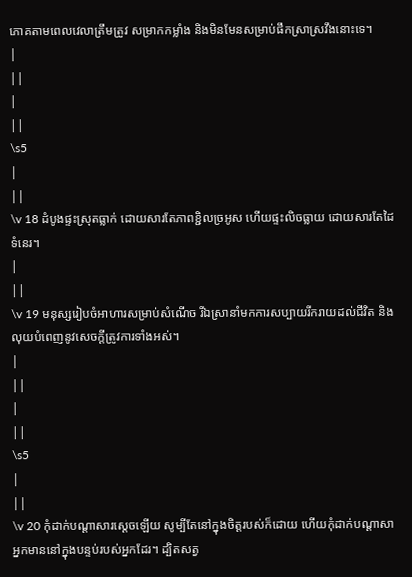ភោគតាមពេលវេលាត្រឹមត្រូវ សម្រាកកម្លាំង និងមិនមែនសម្រាប់ផឹកស្រាស្រវឹងនោះទេ។
|
||
|
||
\s5
|
||
\v 18 ដំបូងផ្ទះស្រុតធ្លាក់ ដោយសារតែភាពខ្ជិលច្រអូស ហើយផ្ទះលិចធ្លាយ ដោយសារតែដៃទំនេរ។
|
||
\v 19 មនុស្សរៀបចំអាហារសម្រាប់សំណើច រីឯស្រានាំមកការសប្បាយរីករាយដល់ជីវិត និងលុយបំពេញនូវសេចក្ដីត្រូវការទាំងអស់។
|
||
|
||
\s5
|
||
\v 20 កុំដាក់បណ្ដាសារសេ្ដចឡើយ សូម្បីតែនៅក្នុងចិត្តរបស់ក៏ដោយ ហើយកុំដាក់បណ្ដាសាអ្នកមាននៅក្នុងបន្ទប់របស់អ្នកដែរ។ ដ្បិតសត្វ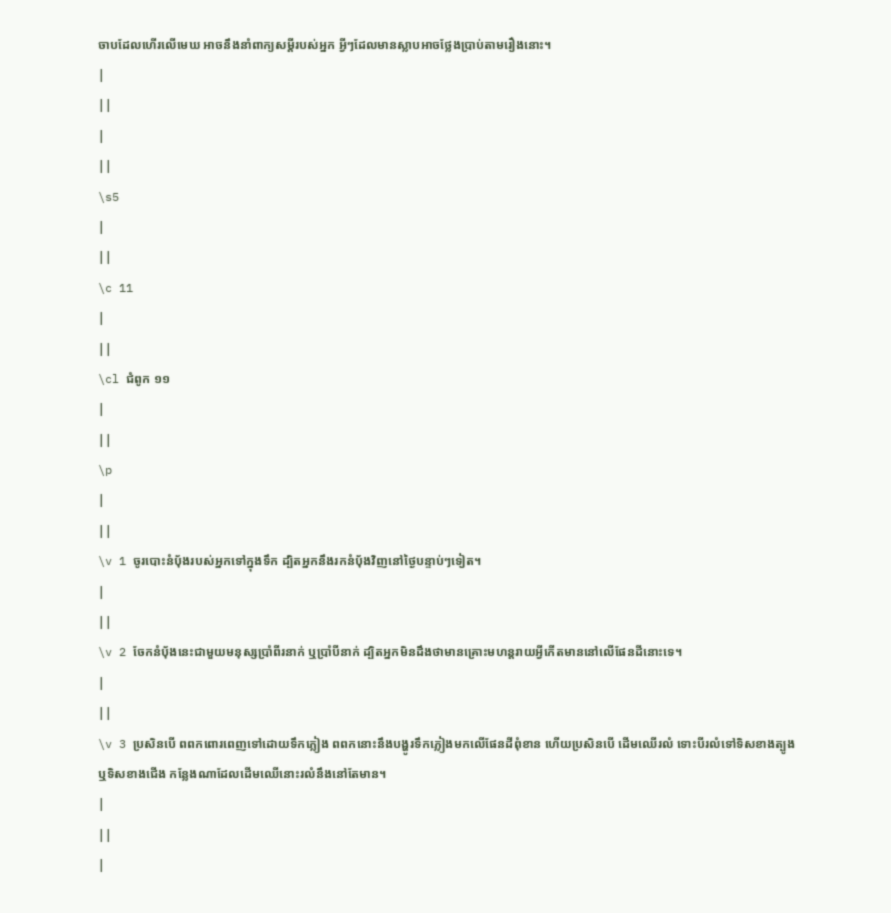ចាបដែលហើរលើមេឃ អាចនឹងនាំពាក្យសម្ដីរបស់អ្នក អ្វីៗដែលមានស្លាបអាចថ្លែងប្រាប់តាមរឿងនោះ។
|
||
|
||
\s5
|
||
\c 11
|
||
\cl ជំពូក ១១
|
||
\p
|
||
\v 1 ចូរបោះនំបុ័ងរបស់អ្នកទៅក្នុងទឹក ដ្បិតអ្នកនឹងរកនំបុ័ងវិញនៅថ្ងៃបន្ទាប់ៗទៀត។
|
||
\v 2 ចែកនំប័ុងនេះជាមួយមនុស្សប្រាំពីរនាក់ ឬប្រាំបីនាក់ ដ្បិតអ្នកមិនដឹងថាមានគ្រោះមហន្តរាយអ្វីកើតមាននៅលើផែនដីនោះទេ។
|
||
\v 3 ប្រសិនបើ ពពកពោរពេញទៅដោយទឹកភ្លៀង ពពកនោះនឹងបង្ហូរទឹកភ្លៀងមកលើផែនដីពុំខាន ហើយប្រសិនបើ ដើមឈើរលំ ទោះបីរលំទៅទិសខាងត្បូង ឬទិសខាងជើង កន្លែងណាដែលដើមឈើនោះរលំនឹងនៅតែមាន។
|
||
|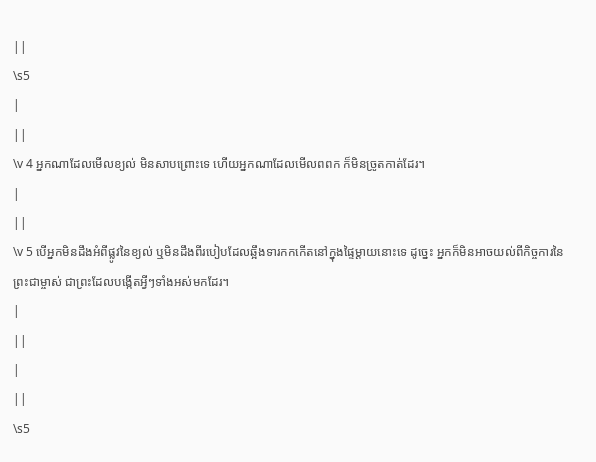||
\s5
|
||
\v 4 អ្នកណាដែលមើលខ្យល់ មិនសាបព្រោះទេ ហើយអ្នកណាដែលមើលពពក ក៏មិនច្រូតកាត់ដែរ។
|
||
\v 5 បើអ្នកមិនដឹងអំពីផ្លូវនៃខ្យល់ ឬមិនដឹងពីរបៀបដែលឆ្អឹងទារកកកើតនៅក្នុងផ្ទៃម្ដាយនោះទេ ដូច្នេះ អ្នកក៏មិនអាចយល់ពីកិច្ចការនៃព្រះជាម្ចាស់ ជាព្រះដែលបង្កើតអ្វីៗទាំងអស់មកដែរ។
|
||
|
||
\s5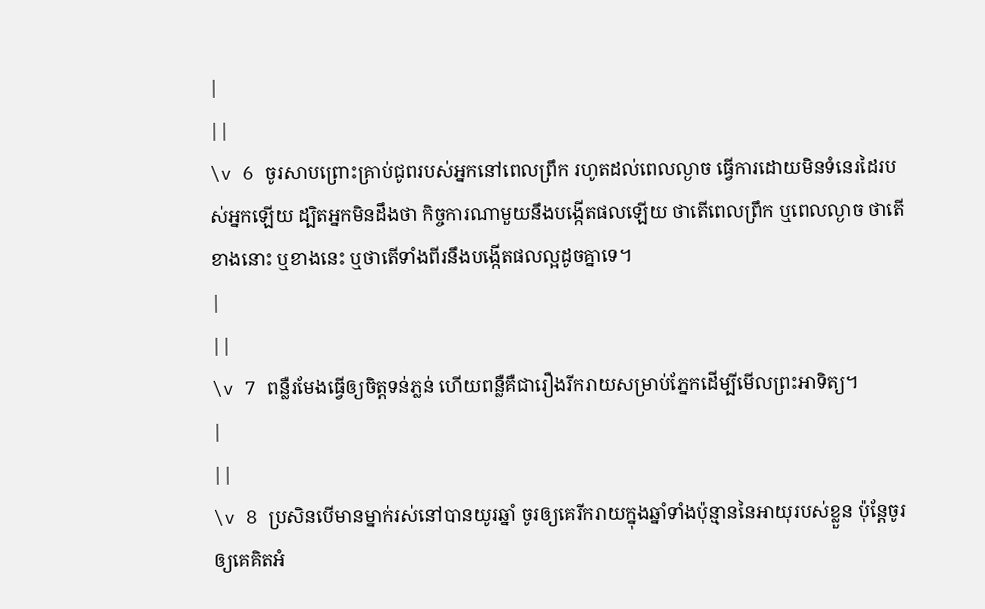|
||
\v 6 ចូរសាបព្រោះគ្រាប់ជូពរបស់អ្នកនៅពេលព្រឹក រហូតដល់ពេលល្ងាច ធ្វើការដោយមិនទំនេរដៃរបស់អ្នកឡើយ ដ្បិតអ្នកមិនដឹងថា កិច្ចការណាមួយនឹងបង្កើតផលឡើយ ថាតើពេលព្រឹក ឬពេលល្ងាច ថាតើខាងនោះ ឬខាងនេះ ឬថាតើទាំងពីរនឹងបង្កើតផលល្អដូចគ្នាទេ។
|
||
\v 7 ពន្លឺរមែងធ្វើឲ្យចិត្តទន់ភ្លន់ ហើយពន្លឺគឺជារឿងរីករាយសម្រាប់ភ្នែកដើម្បីមើលព្រះអាទិត្យ។
|
||
\v 8 ប្រសិនបើមានម្នាក់រស់នៅបានយូរឆ្នាំ ចូរឲ្យគេរីករាយក្នុងឆ្នាំទាំងប៉ុន្មាននៃអាយុរបស់ខ្លួន ប៉ុន្តែចូរឲ្យគេគិតអំ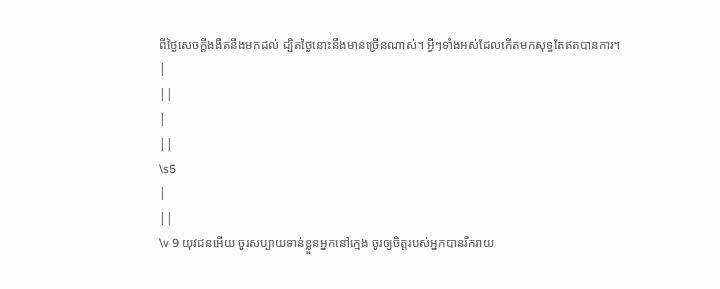ពីថ្ងៃសេចក្ដីងងឹតនឹងមកដល់ ដ្បិតថ្ងៃនោះនឹងមានច្រើនណាស់។ អ្វីៗទាំងអស់ដែលកើតមកសុទ្ធតែឥតបានការ។
|
||
|
||
\s5
|
||
\v 9 យុវជនអើយ ចូរសប្បាយទាន់ខ្លួនអ្នកនៅក្មេង ចូរឲ្យចិត្តរបស់អ្នកបានរីករាយ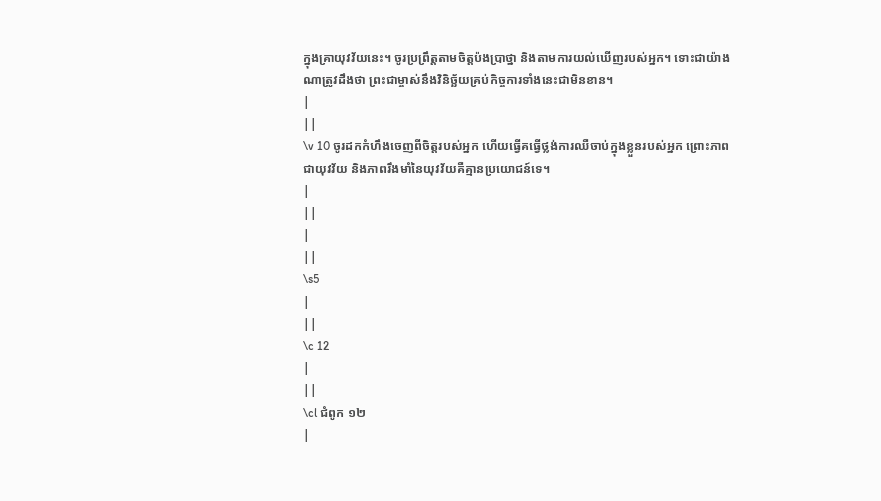ក្នុងគ្រាយុវវ័យនេះ។ ចូរប្រព្រឹត្តតាមចិត្តប៉ងប្រាថ្នា និងតាមការយល់ឃើញរបស់អ្នក។ ទោះជាយ៉ាងណាត្រូវដឹងថា ព្រះជាម្ចាស់នឹងវិនិច្ឆ័យគ្រប់កិច្ចការទាំងនេះជាមិនខាន។
|
||
\v 10 ចូរដកកំហឹងចេញពីចិត្តរបស់អ្នក ហើយធ្វើគធ្វើថ្លង់ការឈឺចាប់ក្នុងខ្លួនរបស់អ្នក ព្រោះភាពជាយុវវ័យ និងភាពរឹងមាំនៃយុវវ័យគឺគ្មានប្រយោជន៍ទេ។
|
||
|
||
\s5
|
||
\c 12
|
||
\cl ជំពូក ១២
|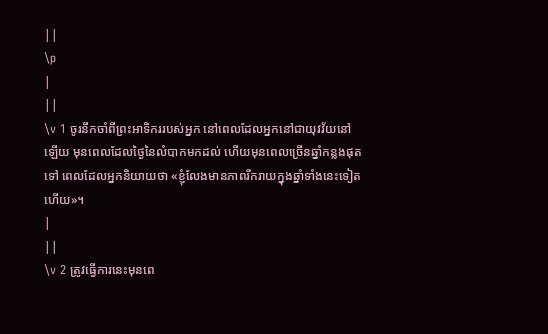||
\p
|
||
\v 1 ចូរនឹកចាំពីព្រះអាទិកររបស់អ្នក នៅពេលដែលអ្នកនៅជាយុវវ័យនៅឡើយ មុនពេលដែលថ្ងៃនៃលំបាកមកដល់ ហើយមុនពេលច្រើនឆ្នាំកន្លងផុតទៅ ពេលដែលអ្នកនិយាយថា «ខ្ញុំលែងមានភាពរីករាយក្នុងឆ្នាំទាំងនេះទៀតហើយ»។
|
||
\v 2 ត្រូវធ្វើការនេះមុនពេ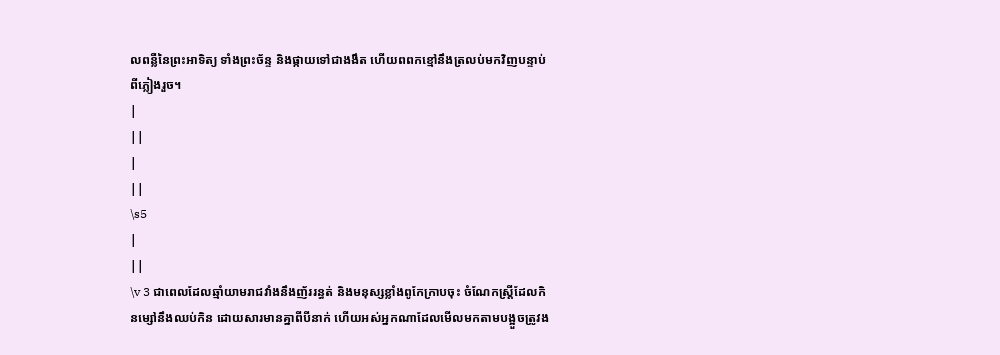លពន្លឺនៃព្រះអាទិត្យ ទាំងព្រះច័ន្ទ និងផ្កាយទៅជាងងឹត ហើយពពកខ្មៅនឹងត្រលប់មកវិញបន្ទាប់ពីភ្លៀងរួច។
|
||
|
||
\s5
|
||
\v 3 ជាពេលដែលឆ្មាំយាមរាជវាំងនឹងញ័ររន្ធត់ និងមនុស្សខ្លាំងពូកែក្រាបចុះ ចំណែកស្រ្តីដែលកិនម្សៅនឹងឈប់កិន ដោយសារមានគ្នាពីបីនាក់ ហើយអស់អ្នកណាដែលមើលមកតាមបង្អួចត្រូវង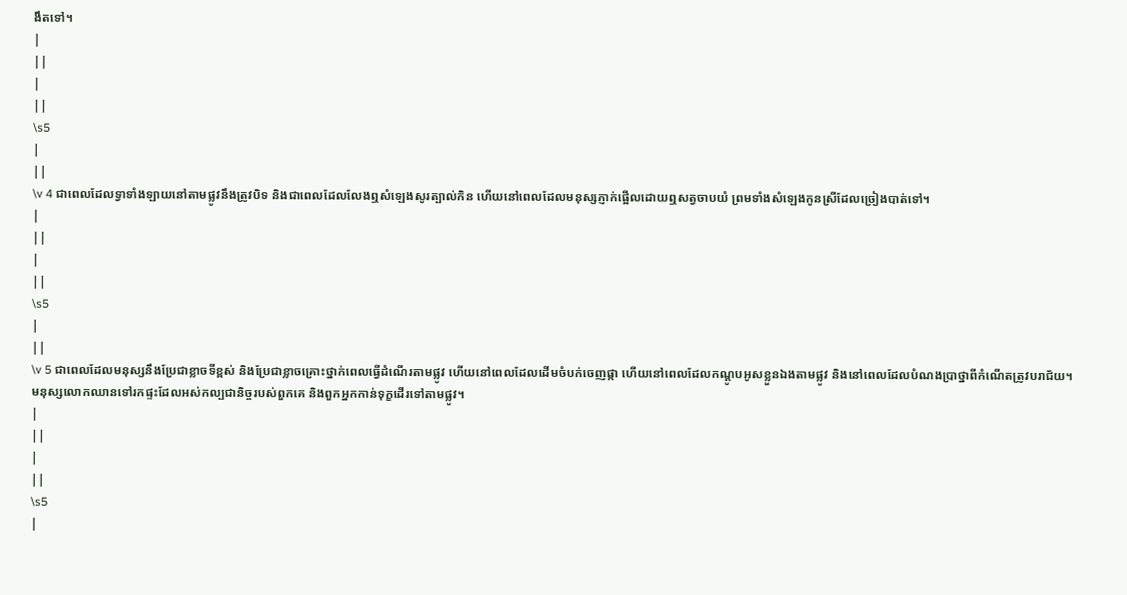ងឹតទៅ។
|
||
|
||
\s5
|
||
\v 4 ជាពេលដែលទ្វាទាំងឡាយនៅតាមផ្លូវនឹងត្រូវបិទ និងជាពេលដែលលែងឮសំឡេងសូរត្បាល់កិន ហើយនៅពេលដែលមនុស្សភ្ញាក់ផ្អើលដោយឮសត្វចាបយំ ព្រមទាំងសំឡេងកូនស្រីដែលច្រៀងបាត់ទៅ។
|
||
|
||
\s5
|
||
\v 5 ជាពេលដែលមនុស្សនឹងប្រែជាខ្លាចទីខ្ពស់ និងប្រែជាខ្លាចគ្រោះថ្នាក់ពេលធ្វើដំណើរតាមផ្លូវ ហើយនៅពេលដែលដើមចំបក់ចេញផ្កា ហើយនៅពេលដែលកណ្ដូបអូសខ្លួនឯងតាមផ្លូវ និងនៅពេលដែលបំណងប្រាថ្នាពីកំណើតត្រូវបរាជ័យ។ មនុស្សលោកឈានទៅរកផ្ទះដែលអស់កល្បជានិច្ចរបស់ពួកគេ និងពួកអ្នកកាន់ទុក្ខដើរទៅតាមផ្លូវ។
|
||
|
||
\s5
|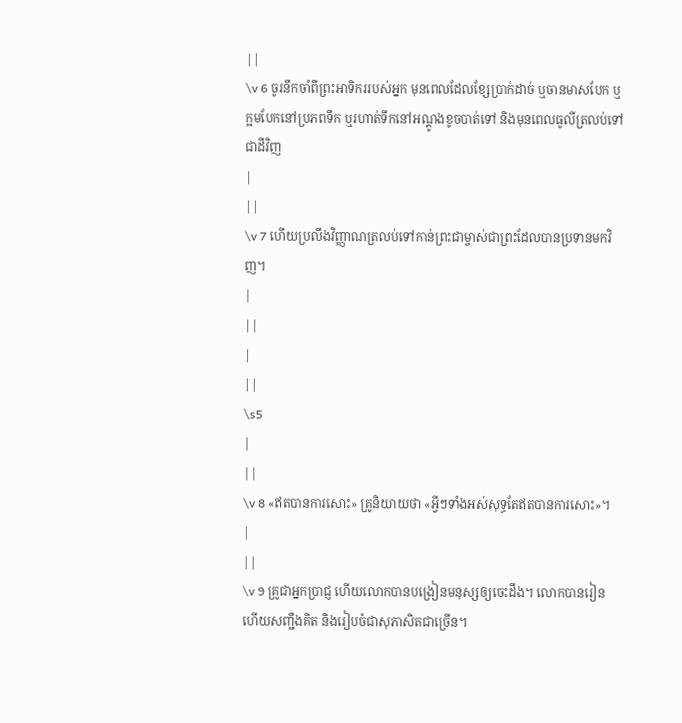||
\v 6 ចូរនឹកចាំពីព្រះអាទិកររបស់អ្នក មុនពេលដែលខ្សែប្រាក់ដាច់ ឬចានមាសបែក ឬក្អមបែកនៅប្រភពទឹក ឬរហាត់ទឹកនៅអណ្ដូងខូចបាត់ទៅ និងមុនពេលធូលីត្រលប់ទៅជាដីវិញ
|
||
\v 7 ហើយប្រលឹងវិញ្ញាណត្រលប់ទៅកាន់ព្រះជាម្ចាស់ជាព្រះដែលបានប្រទានមកវិញ។
|
||
|
||
\s5
|
||
\v 8 «ឥតបានការសោះ» គ្រូនិយាយថា «អ្វីៗទាំងអស់សុទ្ធតែឥតបានការសោះ»។
|
||
\v 9 គ្រូជាអ្នកប្រាជ្ញ ហើយលោកបានបង្រៀនមនុស្សឲ្យចេះដឹង។ លោកបានរៀន ហើយសញ្ជឹងគិត និងរៀបចំជាសុភាសិតជាច្រើន។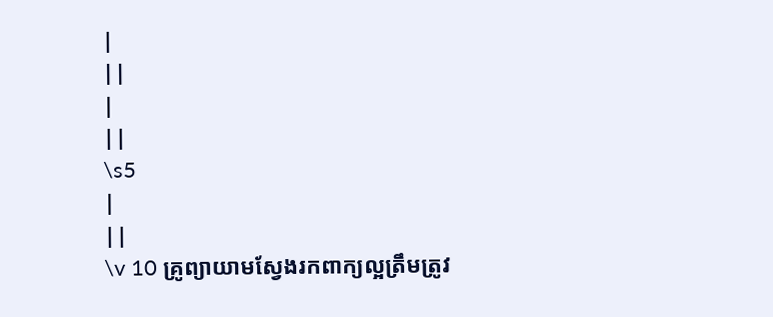|
||
|
||
\s5
|
||
\v 10 គ្រូព្យាយាមស្វែងរកពាក្យល្អត្រឹមត្រូវ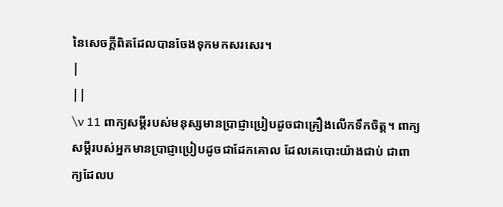នៃសេចក្ដីពិតដែលបានចែងទុកមកសរសេរ។
|
||
\v 11 ពាក្យសម្ដីរបស់មនុស្សមានប្រាជ្ញាប្រៀបដូចជាគ្រឿងលើកទឹកចិត្ត។ ពាក្យសម្ដីរបស់អ្នកមានប្រាជ្ញាប្រៀបដូចជាដែកគោល ដែលគេបោះយ៉ាងជាប់ ជាពាក្យដែលប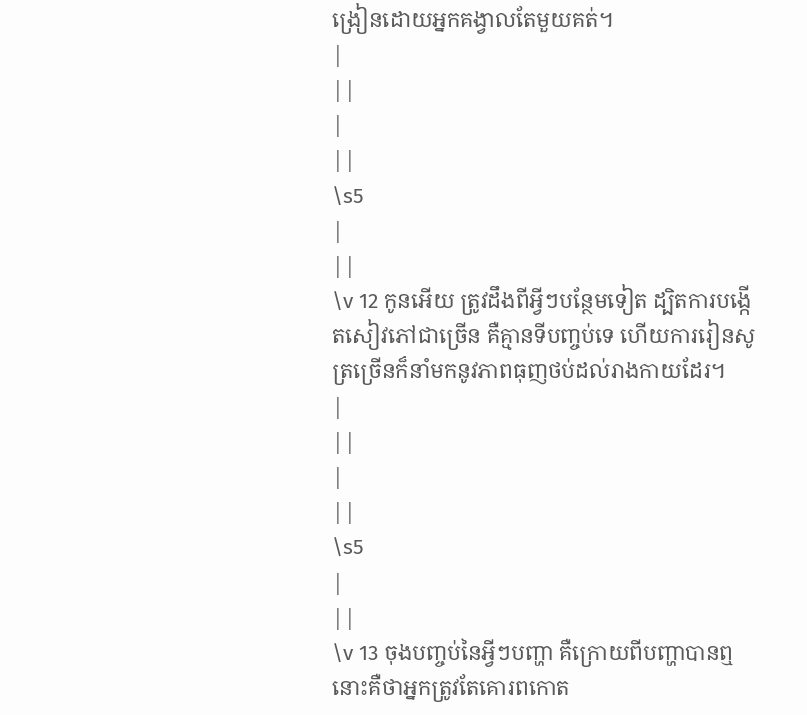ង្រៀនដោយអ្នកគង្វាលតែមួយគត់។
|
||
|
||
\s5
|
||
\v 12 កូនអើយ ត្រូវដឹងពីអ្វីៗបន្ថែមទៀត ដ្បិតការបង្កើតសៀវភៅជាច្រើន គឺគ្មានទីបញ្ចប់ទេ ហើយការរៀនសូត្រច្រើនក៏នាំមកនូវភាពធុញថប់ដល់រាងកាយដែរ។
|
||
|
||
\s5
|
||
\v 13 ចុងបញ្ចប់នៃអ្វីៗបញ្ហា គឺក្រោយពីបញ្ហាបានឮ នោះគឺថាអ្នកត្រូវតែគោរពកោត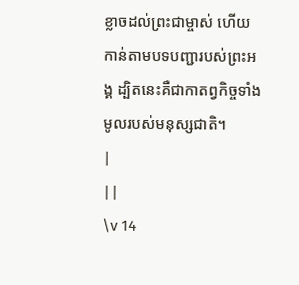ខ្លាចដល់ព្រះជាម្ចាស់ ហើយកាន់តាមបទបញ្ជារបស់ព្រះអង្គ ដ្បិតនេះគឺជាកាតព្វកិច្ចទាំងមូលរបស់មនុស្សជាតិ។
|
||
\v 14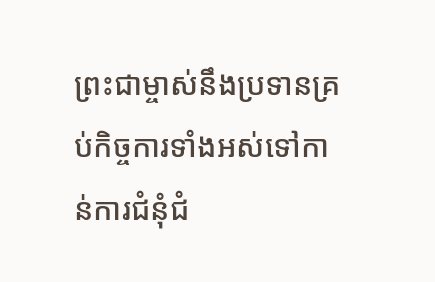ព្រះជាម្ចាស់នឹងប្រទានគ្រប់កិច្ចការទាំងអស់ទៅកាន់ការជំនុំជំ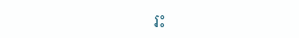រះ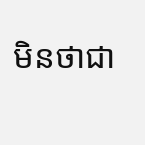មិនថាជា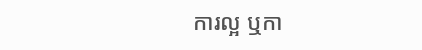ការល្អ ឬកា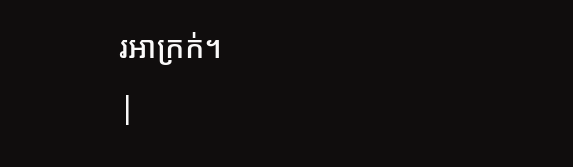រអាក្រក់។
|